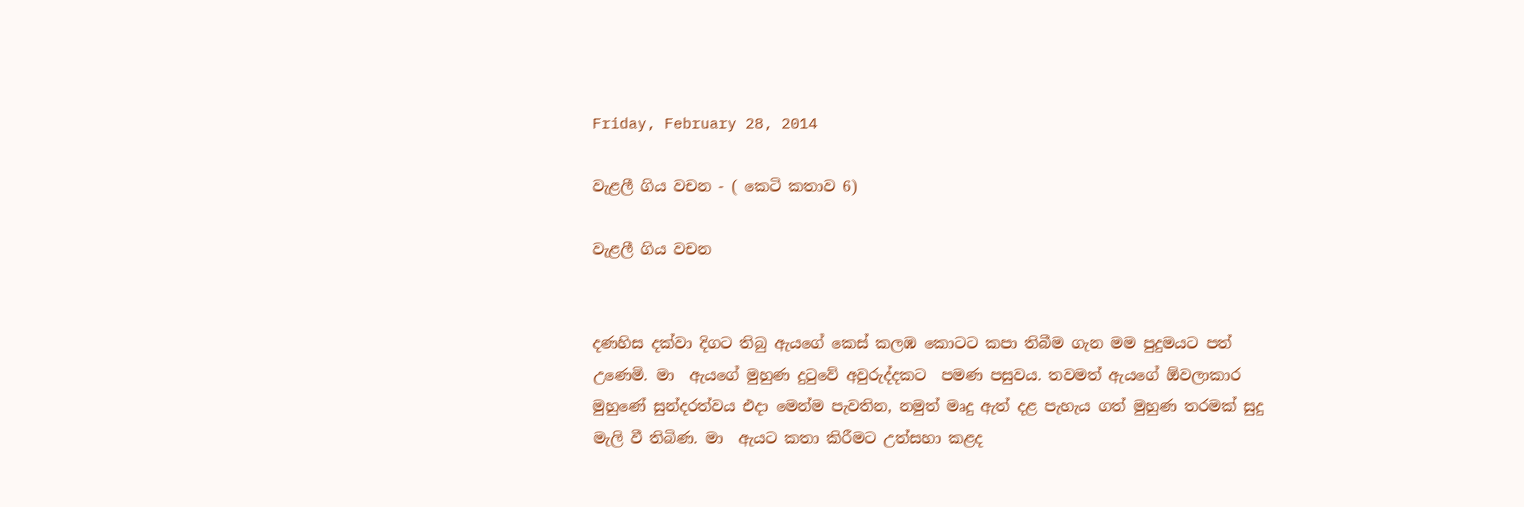Friday, February 28, 2014

වැළලී ගිය වචන - ( කෙටි කතාව 6)

වැළලී ගිය වචන


දණහිස දක්වා දිගට තිබු ඇයගේ කෙස් කලඹ කොටට කපා තිබීම ගැන මම පුදුමයට පත් උණෙමි. මා  ඇයගේ මුහුණ දුටුවේ අවුරුද්දකට  පමණ පසුවය. තවමත් ඇයගේ ඕවලාකාර මුහුණේ සුන්දරත්වය එදා මෙන්ම පැවතින, නමුත් මෘදු ඇත් දළ පැහැය ගත් මුහුණ තරමක් සුදු මැලි වී තිබිණ. මා  ඇයට කතා කිරීමට උත්සහා කළද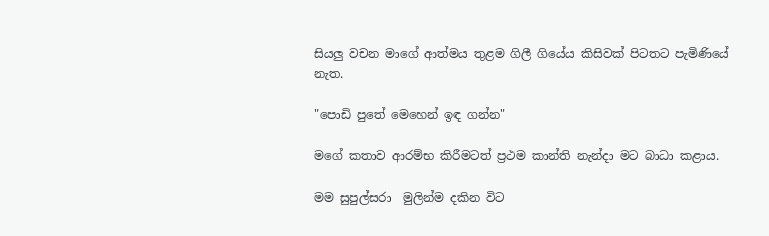සියලු වචන මාගේ ආත්මය තුළම ගිලී ගියේය කිසිවක් පිටතට පැමිණියේ නැත.

"පොඩි පුතේ මෙහෙන් ඉඳ ගන්න"

මගේ කතාව ආරම්භ කිරීමටත් ප්‍රථම කාන්ති නැන්දා මට බාධා කළාය.

මම සුපුල්සරා  මුලින්ම දකින විට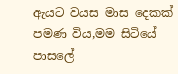ඇයට වයස මාස දෙකක් පමණ විය,මම සිටියේ පාසලේ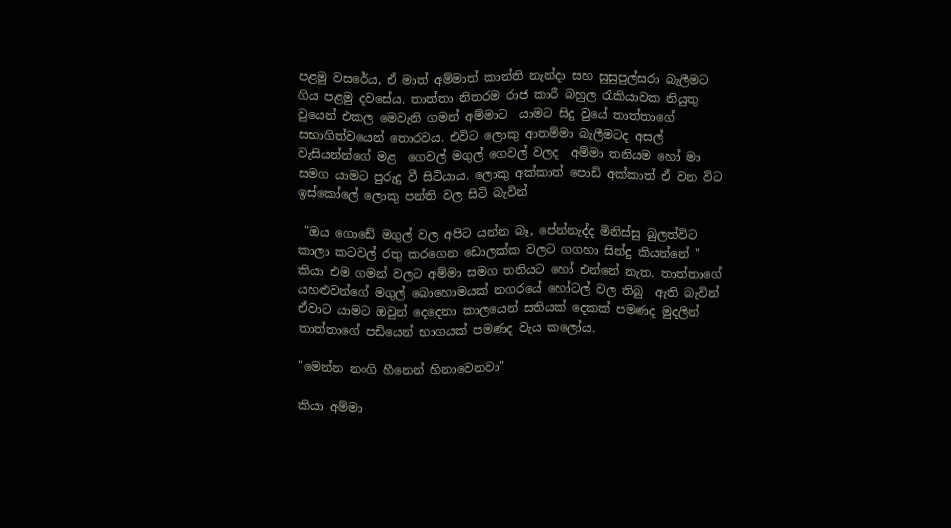පළමු වසරේය, ඒ මාත් අම්මාත් කාන්ති නැන්දා සහ සුසුපුල්සරා බැලීමට ගිය පළමු දවසේය. තාත්තා නිතරම රාජ කාරී බහුල රැකියාවක නියුතු වුයෙන් එකල මෙවැනි ගමන් අම්මාට  යාමට සිදු වුයේ තාත්තාගේ සභාගිත්වයෙන් තොරවය. එවිට ලොකු ආතම්මා බැලීමටද අසල් වැසියන්න්ගේ මළ  ගෙවල් මගුල් ගෙවල් වලද  අම්මා තනියම හෝ මා සමග යාමට පුරුදු වී සිටියාය. ලොකු අක්කාත් පොඩි අක්කාත් ඒ වන විට ඉස්කෝලේ ලොකු පන්ති වල සිටි බැවින්

 "ඔය ගොඩේ මගුල් වල අපිට යන්න බෑ, පේන්නැද්ද මිනිස්සු බුලත්විට කාලා කටවල් රතු කරගෙන ඩොලක්ක වලට ගගහා සින්දු කියන්නේ " කියා එම ගමන් වලට අම්මා සමග තනියට හෝ එන්නේ නැත. තාත්තාගේ යහළුවන්ගේ මගුල් බොහොමයක් නගරයේ හෝටල් වල තිබු  ඇති බැවින් ඒවාට යාමට ඔවුන් දෙදෙනා කාලයෙන් සතියක් දෙකක් පමණද මුදලින් තාත්තාගේ පඩියෙන් භාගයක් පමණද වැය කලෝය.

"මෙන්න නංගි හීනෙන් හිනාවෙනවා"

කියා අම්මා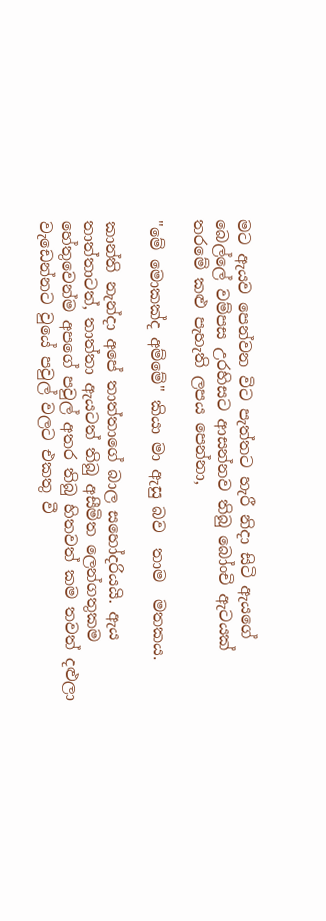මට ඇයව පෙන්වන විට පැත්තට හැරී නිදා සිටි ඇයගේ බෙල්ලේ වම්පස උරහිසට ආසන්නව තිබු බෝංචි ඇටයක් තරමේ කළු පැහැති ලපය පෙන්නා,

"මේ මොකක්ද අම්මේ" කියා මා ඇසු බව  තාම  මතකය.

කාන්ති නැන්දා අපේ තාත්තාගේ බාල සහෝදරියයි. ඇය තාත්තාටත්, තාත්තා ඇයටත් තිබු අසීමිත ලෙන්ගතුකම හේතුවෙන්ම අපගේ පවුල් අතර තිබු හිතවත් කම තවත් දළුලා වැඩෙන්නට වුයේ පවුල් වලට එකතු වී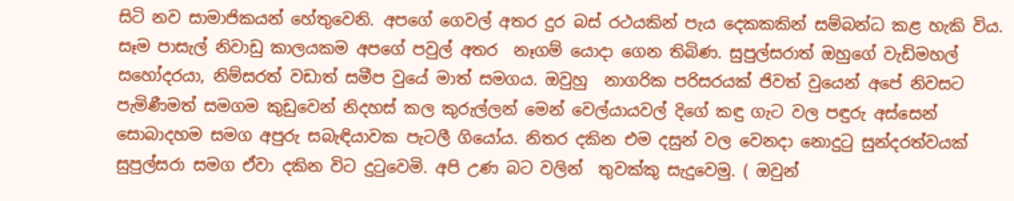සිටි නව සාමාජිකයන් හේතුවෙනි. අපගේ ගෙවල් අතර දුර බස් රථයකින් පැය දෙකකකින් සම්බන්ධ කළ හැකි විය. සෑම පාසැල් නිවාඩු කාලයකම අපගේ පවුල් අතර  නෑගම් යොදා ගෙන තිබිණ. සුපුල්සරාත් ඔහුගේ වැඩිමහල් සහෝදරයා, නිම්සරත් වඩාත් සමීප වුයේ මාත් සමගය. ඔවුහු  නාගරික පරිසරයක් ජිවත් වුයෙන් අපේ නිවසට පැමිණීමත් සමගම කුඩුවෙන් නිදහස් කල කුරුල්ලන් මෙන් වෙල්යායවල් දිගේ කඳු ගැට වල පඳුරු අස්සෙන් සොබාදහම සමග අපුරු සබැඳියාවක පැටලී ගියෝය. නිතර දකින එම දසුන් වල වෙනදා නොදුටු සුන්දරත්වයක් සුපුල්සරා සමග ඒවා දකින විට දුටුවෙමි. අපි උණ බට වලින්  තුවක්කු සැදුවෙමු. ( ඔවුන්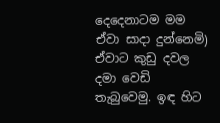දෙදෙනාටම මම ඒවා සාදා දුන්නෙමි) ඒවාට කුඩු දවල දමා වෙඩි තැබුවෙමු. ඉඳ හිට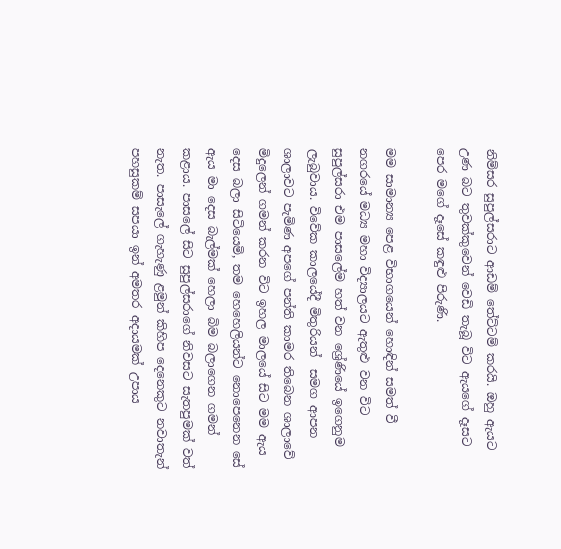නිම්සර සුපුල්සරාට ආඩම් තේට්ටම් කරයි. ඔහු ඇයට උණ බට තුවක්කුවෙන් වෙඩි තැබූ විට ඇයගේ දෑසට පෙර මගේ දෑසේ කඳුළු පිරුණි.

මම සාමාන්‍ය පෙළ විභාගයෙන් හොඳින් සමත් වී  නගරයේ මධ්‍ය මහා විද්‍යාලයට ඇතුළු වන විට සුපුල්සරා එම පාසලේම හත් වන ශ්‍රේණියේ ඉගෙනුම ලැබුවාය. විවේක කාලයේදී මිතුරියන්  සමග ආපන ශාලාවට පැමිණ අපගේ පන්ති කාමර තිබෙන ශාලාවේ මිදුලෙන් ගමන් කරන විට ඉහල මාලයේ සිට මම ඇය  දෙස බලා සිටියෙමි, තම හෙහෙලියන්ට නොපෙනෙන සේ ඇය මා දෙස බැල්මක් හෙලා බිම බලාගෙන ගමන් කළාය. පාසලේ සිට සුපුල්සරාගේ නිවසට සැතපුමක් වත් නැත. පාසැලේ ගැහැණු ළමුන් කිහිප දෙනෙකුට නවාතැන් පහසුකම් සපයා ඉන් අමතර අදායමක් උපාය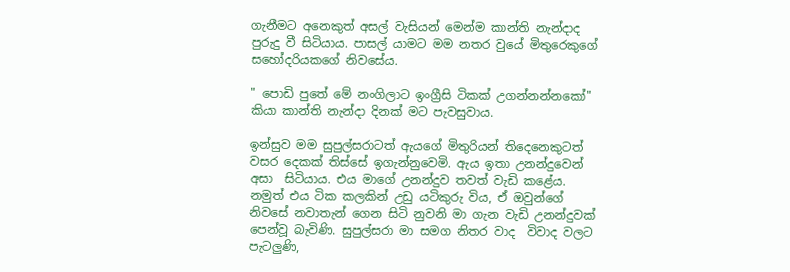ගැනීමට අනෙකුත් අසල් වැසියන් මෙන්ම කාන්ති නැන්දාද පුරුදු වී සිටියාය. පාසල් යාමට මම නතර වුයේ මිතුරෙකුගේ සහෝදරියකගේ නිවසේය.

" පොඩි පුතේ මේ නංගිලාට ඉංග්‍රීසි ටිකක් උගන්නන්නකෝ" කියා කාන්ති නැන්දා දිනක් මට පැවසුවාය.

ඉන්සුව මම සුපුල්සරාටත් ඇයගේ මිතුරියන් තිදෙනෙකුටත් වසර දෙකක් තිස්සේ ඉගැන්නුවෙමි. ඇය ඉතා උනන්දුවෙන් අසා  සිටියාය. එය මාගේ උනන්දුව තවත් වැඩි කළේය. නමුත් එය ටික කලකින් උඩු යටිකුරු විය, ඒ ඔවුන්ගේ නිවසේ නවාතැන් ගෙන සිටි නුවනි මා ගැන වැඩි උනන්දුවක් පෙන්වූ බැවිණි. සුපුල්සරා මා සමග නිතර වාද  විවාද වලට පැටලුණි,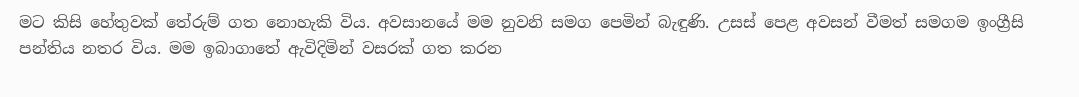මට කිසි හේතුවක් තේරුම් ගත නොහැකි විය. අවසානයේ මම නුවනි සමග පෙමින් බැඳුණි. උසස් පෙළ අවසන් වීමත් සමගම ඉංග්‍රීසි පන්තිය නතර විය. මම ඉබාගාතේ ඇවිදිමින් වසරක් ගත කරන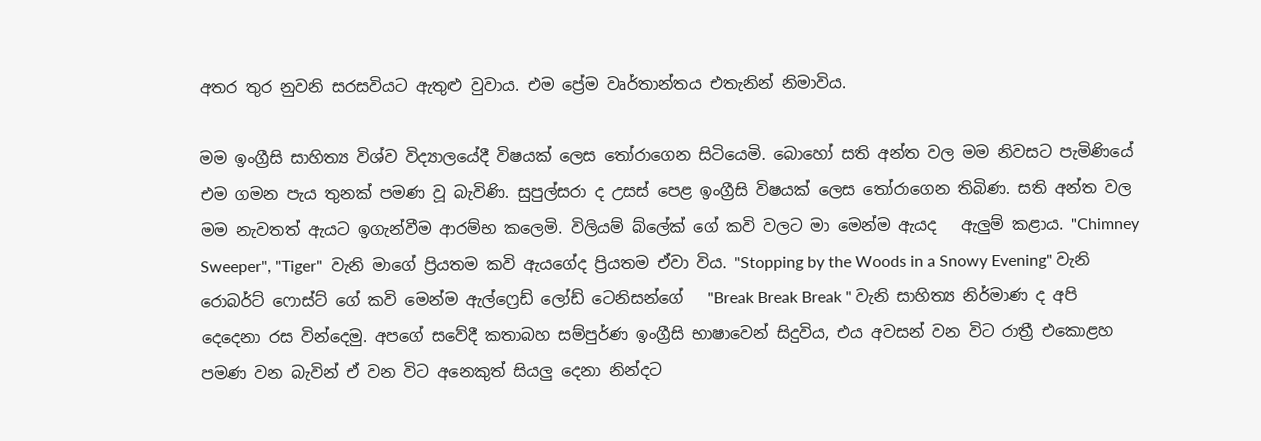අතර තුර නුවනි සරසවියට ඇතුළු වුවාය. එම ප්‍රේම වෘර්තාන්තය එතැනින් නිමාවිය.

මම ඉංග්‍රීසි සාහිත්‍ය විශ්ව විද්‍යාලයේදී විෂයක් ලෙස තෝරාගෙන සිටියෙමි. බොහෝ සති අන්ත වල මම නිවසට පැමිණියේ එම ගමන පැය තුනක් පමණ වූ බැවිණි. සුපුල්සරා ද උසස් පෙළ ඉංග්‍රීසි විෂයක් ලෙස තෝරාගෙන තිබිණ. සති අන්ත වල මම නැවතත් ඇයට ඉගැන්වීම ආරම්භ කලෙමි. විලියම් බ්ලේක් ගේ කවි වලට මා මෙන්ම ඇයද   ඇලුම් කළාය. "Chimney Sweeper", "Tiger"  වැනි මාගේ ප්‍රියතම කවි ඇයගේද ප්‍රියතම ඒවා විය. "Stopping by the Woods in a Snowy Evening" වැනි  රොබර්ට් ෆොස්ට් ගේ කවි මෙන්ම ඇල්ෆ්‍රෙඩ් ලෝඩ් ටෙනිසන්ගේ   "Break Break Break " වැනි සාහිත්‍ය නිර්මාණ ද අපි දෙදෙනා රස වින්දෙමු. අපගේ සවේදී කතාබහ සම්පුර්ණ ඉංග්‍රීසි භාෂාවෙන් සිදුවිය, එය අවසන් වන විට රාත්‍රී එකොළහ පමණ වන බැවින් ඒ වන විට අනෙකුත් සියලු දෙනා නින්දට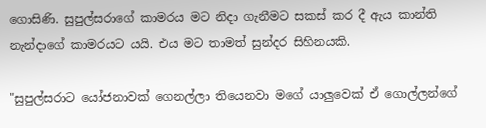ගොසිණි. සුපුල්සරාගේ කාමරය මට නිදා ගැනීමට සකස් කර දී ඇය කාන්ති නැන්දාගේ කාමරයට යයි. එය මට තාමත් සුන්දර සිහිනයකි.

"සුපුල්සරාට යෝජනාවක් ගෙනල්ලා තියෙනවා මගේ යාලුවෙක් ඒ ගොල්ලන්ගේ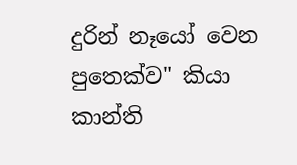දුරින් නෑයෝ වෙන  පුතෙක්ව" කියා කාන්ති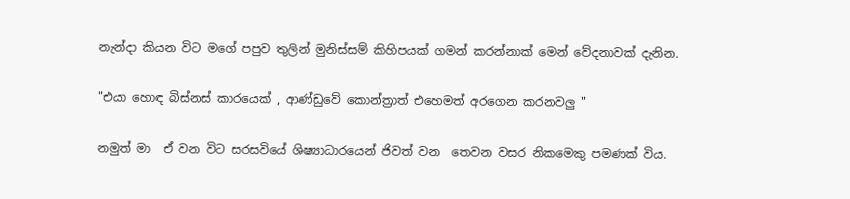නැන්දා කියන විට මගේ පපුව තුලින් මුනිස්සම් කිහිපයක් ගමන් කරන්නාක් මෙන් වේදනාවක් දැනින.

"එයා හොඳ බිස්නස් කාරයෙක් , ආණ්ඩුවේ කොන්ත්‍රාත් එහෙමත් අරගෙන කරනවලු "

නමුත් මා  ඒ වන විට සරසවියේ ශිෂ්‍යාධාරයෙන් ජිවත් වන  තෙවන වසර නිකමෙකු පමණක් විය.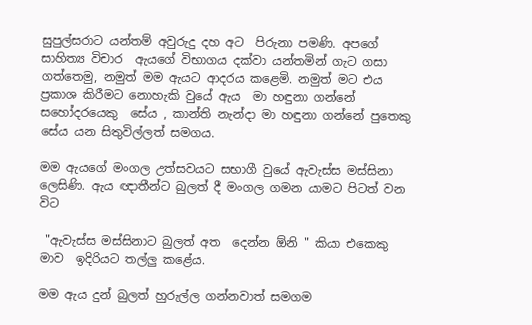සුපුල්සරාට යන්තම් අවුරුදු දහ අට  පිරුනා පමණි. අපගේ සාහිත්‍ය විචාර  ඇයගේ විභාගය දක්වා යන්තමින් ගැට ගසා ගත්තෙමු, නමුත් මම ඇයට ආදරය කළෙමි. නමුත් මට එය ප්‍රකාශ කිරීමට නොහැකි වුයේ ඇය  මා හඳුනා ගන්නේ සහෝදරයෙකු  සේය , කාන්ති නැන්දා මා හඳුනා ගන්නේ පුතෙකු සේය යන සිතුවිල්ලත් සමගය.

මම ඇයගේ මංගල උත්සවයට සභාගී වුයේ ඇවැස්ස මස්සිනා ලෙසිණි. ඇය ඥාතීන්ට බුලත් දී මංගල ගමන යාමට පිටත් වන විට

 "ඇවැස්ස මස්සිනාට බුලත් අත  දෙන්න ඕනි " කියා එකෙකු මාව  ඉදිරියට තල්ලු කළේය.

මම ඇය දුන් බුලත් හුරුල්ල ගන්නවාත් සමගම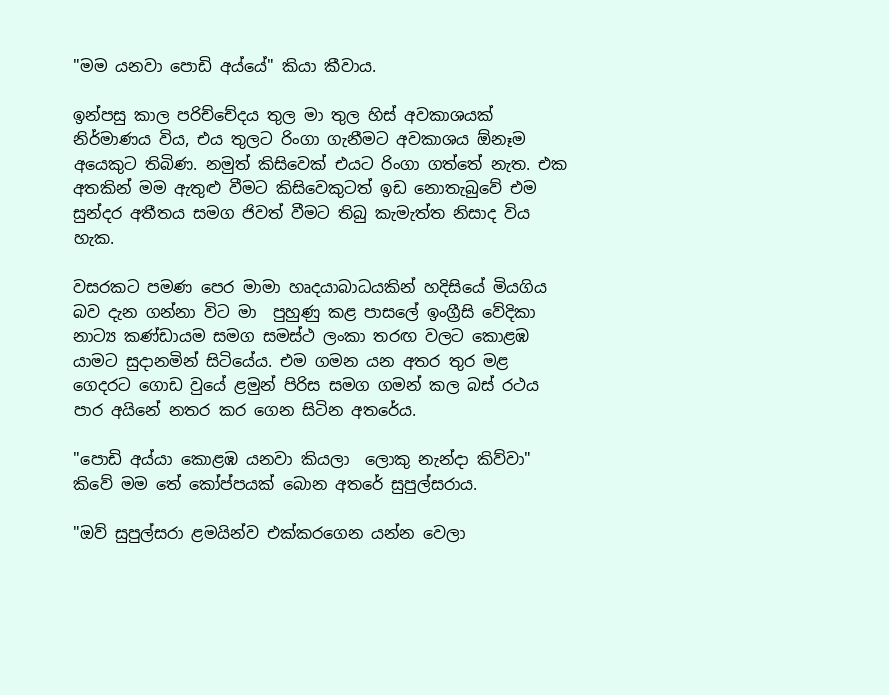"මම යනවා පොඩි අය්යේ" කියා කීවාය.

ඉන්පසු කාල පරිච්චේදය තුල මා තුල හිස් අවකාශයක් නිර්මාණය විය, එය තුලට රිංගා ගැනීමට අවකාශය ඕනෑම අයෙකුට තිබිණ. නමුත් කිසිවෙක් එයට රිංගා ගත්තේ නැත. එක අතකින් මම ඇතුළු වීමට කිසිවෙකුටත් ඉඩ නොතැබුවේ එම සුන්දර අතීතය සමග ජිවත් වීමට තිබු කැමැත්ත නිසාද විය හැක.

වසරකට පමණ පෙර මාමා හෘදයාබාධයකින් හදිසියේ මියගිය බව දැන ගන්නා විට මා  පුහුණු කළ පාසලේ ඉංග්‍රීසි වේදිකා නාට්‍ය කණ්ඩායම සමග සමස්ථ ලංකා තරඟ වලට කොළඹ යාමට සුදානමින් සිටියේය. එම ගමන යන අතර තුර මළ  ගෙදරට ගොඩ වුයේ ළමුන් පිරිස සමග ගමන් කල බස් රථය පාර අයිනේ නතර කර ගෙන සිටින අතරේය.

"පොඩි අය්යා කොළඹ යනවා කියලා  ලොකු නැන්දා කිව්වා" කිවේ මම තේ කෝප්පයක් බොන අතරේ සුපුල්සරාය.

"ඔව් සුපුල්සරා ළමයින්ව එක්කරගෙන යන්න වෙලා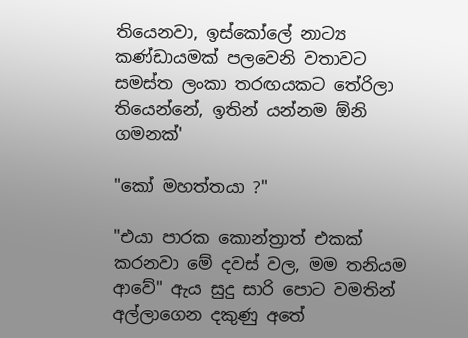තියෙනවා, ඉස්කෝලේ නාට්‍ය කණ්ඩායමක් පලවෙනි වතාවට සමස්ත ලංකා තරඟයකට තේරිලා තියෙන්නේ, ඉතින් යන්නම ඕනි ගමනක්'

"කෝ මහත්තයා ?"

"එයා පාරක කොන්ත්‍රාත් එකක් කරනවා මේ දවස් වල, මම තනියම ආවේ" ඇය සුදු සාරි පොට වමතින් අල්ලාගෙන දකුණු අතේ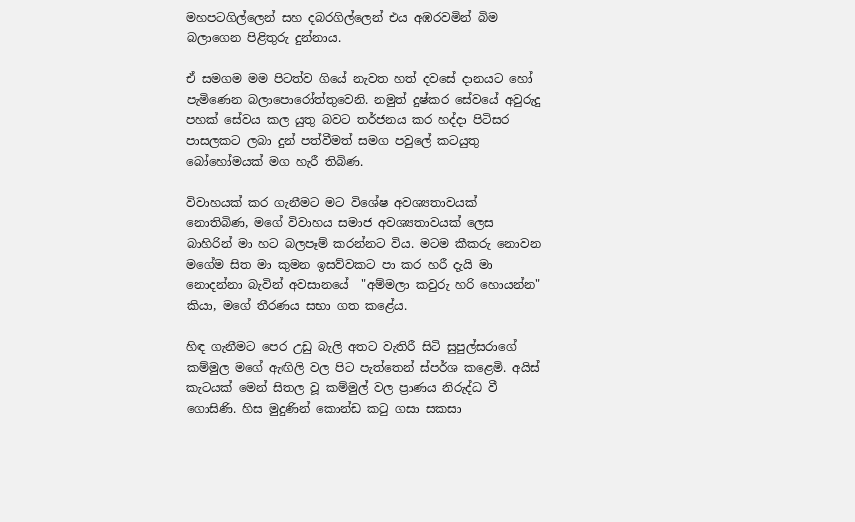මහපටගිල්ලෙන් සහ දබරගිල්ලෙන් එය අඹරවමින් බිම බලාගෙන පිළිතුරු දුන්නාය.

ඒ සමගම මම පිටත්ව ගියේ නැවත හත් දවසේ දානයට හෝ පැමිණෙන බලාපොරෝත්තුවෙනි. නමුත් දුෂ්කර සේවයේ අවුරුදු පහක් සේවය කල යුතු බවට තර්ජනය කර හද්දා පිටිසර පාසලකට ලබා දුන් පත්වීමත් සමග පවුලේ කටයුතු බෝහෝමයක් මග හැරී තිබිණ.

විවාහයක් කර ගැනීමට මට විශේෂ අවශ්‍යතාවයක් නොතිබිණ, මගේ විවාහය සමාජ අවශ්‍යතාවයක් ලෙස බාහිරින් මා හට බලපෑම් කරන්නට විය. මටම කීකරු නොවන මගේම සිත මා කුමන ඉසව්වකට පා කර හරී දැයි මා නොදන්නා බැවින් අවසානයේ  "අම්මලා කවුරු හරි හොයන්න" කියා, මගේ තීරණය සභා ගත කළේය.

හිඳ ගැනීමට පෙර උඩු බැලි අතට වැතිරී සිටි සුපුල්සරාගේ කම්මුල මගේ ඇඟිලි වල පිට පැත්තෙන් ස්පර්ශ කළෙමි. අයිස් කැටයක් මෙන් සිතල වූ කම්මුල් වල ප්‍රාණය නිරුද්ධ වී ගොසිණි. හිස මුදුණින් කොන්ඩ කටු ගසා සකසා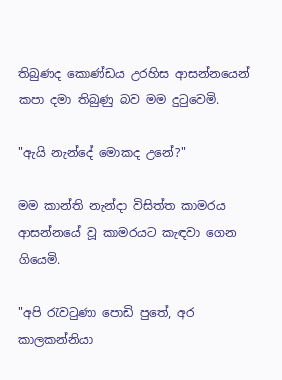තිබුණද කොණ්ඩය උරහිස ආසන්නයෙන් කපා දමා තිබුණු බව මම දුටුවෙමි.

"ඇයි නැන්දේ මොකද උනේ?"

මම කාන්ති නැන්දා විසිත්ත කාමරය ආසන්නයේ වූ කාමරයට කැඳවා ගෙන ගියෙමි.

"අපි රැවටුණා පොඩි පුතේ, අර කාලකන්නියා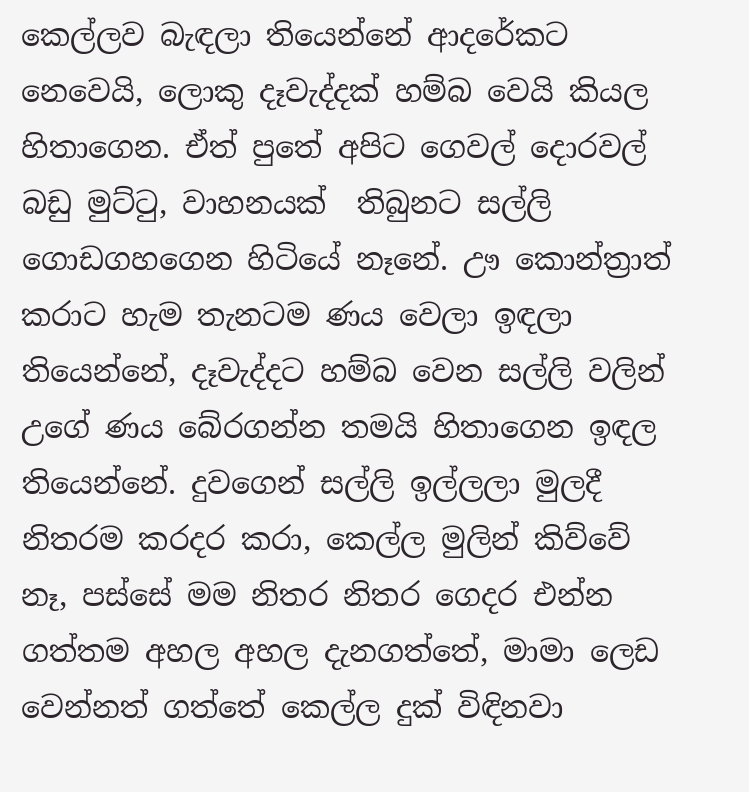කෙල්ලව බැඳලා තියෙන්නේ ආදරේකට නෙවෙයි, ලොකු දෑවැද්දක් හම්බ වෙයි කියල හිතාගෙන. ඒත් පුතේ අපිට ගෙවල් දොරවල් බඩු මුට්ටු, වාහනයක්  තිබුනට සල්ලි ගොඩගහගෙන හිටියේ නෑනේ. ඌ කොන්ත්‍රාත් කරාට හැම තැනටම ණය වෙලා ඉඳලා තියෙන්නේ, දෑවැද්දට හම්බ වෙන සල්ලි වලින් උගේ ණය බේරගන්න තමයි හිතාගෙන ඉඳල තියෙන්නේ. දුවගෙන් සල්ලි ඉල්ලලා මුලදී නිතරම කරදර කරා, කෙල්ල මුලින් කිව්වේ නෑ, පස්සේ මම නිතර නිතර ගෙදර එන්න ගත්තම අහල අහල දැනගත්තේ, මාමා ලෙඩ වෙන්නත් ගත්තේ කෙල්ල දුක් විඳිනවා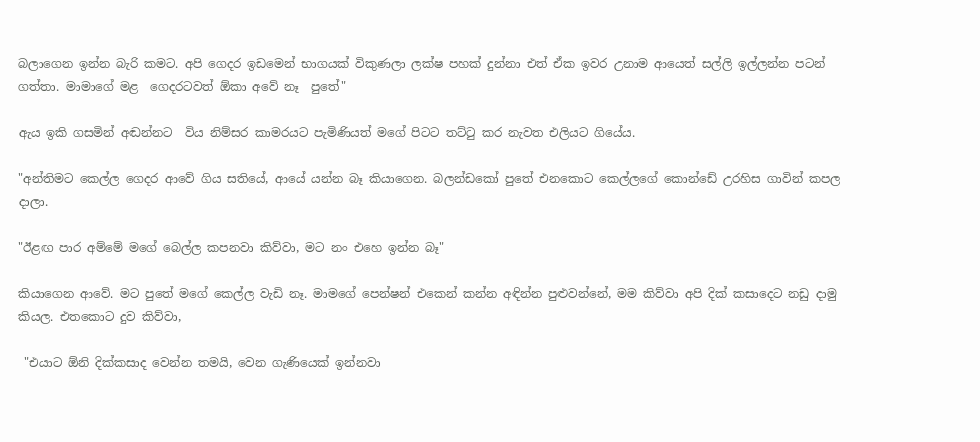බලාගෙන ඉන්න බැරි කමට. අපි ගෙදර ඉඩමෙන් භාගයක් විකුණලා ලක්ෂ පහක් දුන්නා එත් ඒක ඉවර උනාම ආයෙත් සල්ලි ඉල්ලන්න පටන් ගත්තා. මාමාගේ මළ  ගෙදරටවත් ඕකා අවේ නෑ  පුතේ"

ඇය ඉකි ගසමින් අඬන්නට  විය නිම්සර කාමරයට පැමිණියත් මගේ පිටට තට්ටු කර නැවත එලියට ගියේය.

"අන්තිමට කෙල්ල ගෙදර ආවේ ගිය සතියේ, ආයේ යන්න බෑ කියාගෙන. බලන්ඩකෝ පුතේ එනකොට කෙල්ලගේ කොන්ඩේ උරහිස ගාවින් කපල දාලා.

"ඊළඟ පාර අම්මේ මගේ බෙල්ල කපනවා කිව්වා, මට නං එහෙ ඉන්න බෑ"

කියාගෙන ආවේ. මට පුතේ මගේ කෙල්ල වැඩි නෑ. මාමගේ පෙන්ෂන් එකෙන් කන්න අඳින්න පුළුවන්නේ, මම කිව්වා අපි දික් කසාදෙට නඩු දාමු කියල. එතකොට දුව කිව්වා,

 "එයාට ඕනි දික්කසාද වෙන්න තමයි, වෙන ගැණියෙක් ඉන්නවා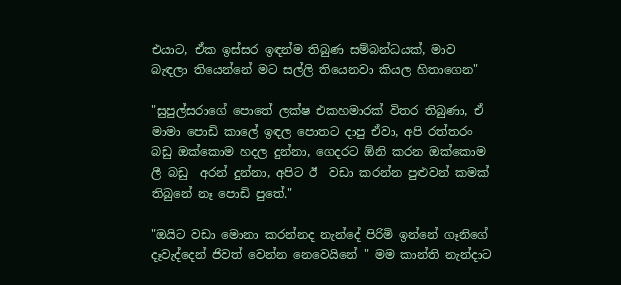එයාට, ඒක ඉස්සර ඉඳන්ම තිබුණ සම්බන්ධයක්, මාව බැඳලා තියෙන්නේ මට සල්ලි තියෙනවා කියල හිතාගෙන"

"සුපුල්සරාගේ පොතේ ලක්ෂ එකහමාරක් විතර තිබුණා, ඒ මාමා පොඩි කාලේ ඉඳල පොතට දාපු ඒවා, අපි රත්තරං බඩු ඔක්කොම හදල දුන්නා, ගෙදරට ඕනි කරන ඔක්කොම ලී බඩු  අරන් දුන්නා, අපිට ඊ  වඩා කරන්න පුළුවන් කමක් තිබුනේ නෑ පොඩි පුතේ."

"ඔයිට වඩා මොනා කරන්නද නැන්දේ පිරිමි ඉන්නේ ගෑනිගේ දෑවැද්දෙන් ජිවත් වෙන්න නෙවෙයිනේ " මම කාන්ති නැන්දාට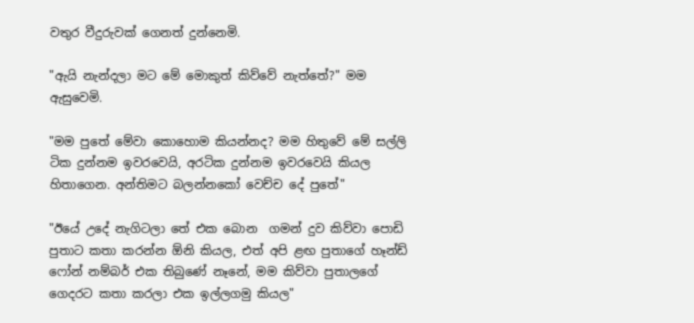වතුර වීදුරුවක් ගෙනත් දුන්නෙමි.

"ඇයි නැන්දලා මට මේ මොකුත් කිව්වේ නැත්තේ?" මම ඇසුවෙමි.

"මම පුතේ මේවා කොහොම කියන්නද? මම හිතුවේ මේ සල්ලි ටික දුන්නම ඉවරවෙයි, අරටික දුන්නම ඉවරවෙයි කියල හිතාගෙන. අන්තිමට බලන්නකෝ වෙච්ච දේ පුතේ"

"ඊයේ උදේ නැගිටලා තේ එක බොන  ගමන් දුව කිව්වා පොඩි පුතාට කතා කරන්න ඕනි කියල, එත් අපි ළඟ පුතාගේ හෑන්ඩ් ෆෝන් නම්බර් එක තිබුණේ නෑනේ, මම කිව්වා පුතාලගේ ගෙදරට කතා කරලා එක ඉල්ලගමු කියල"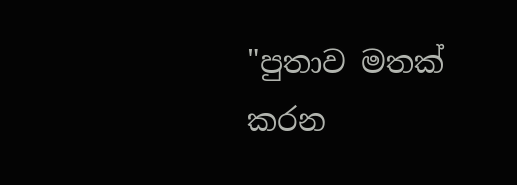"පුතාව මතක් කරන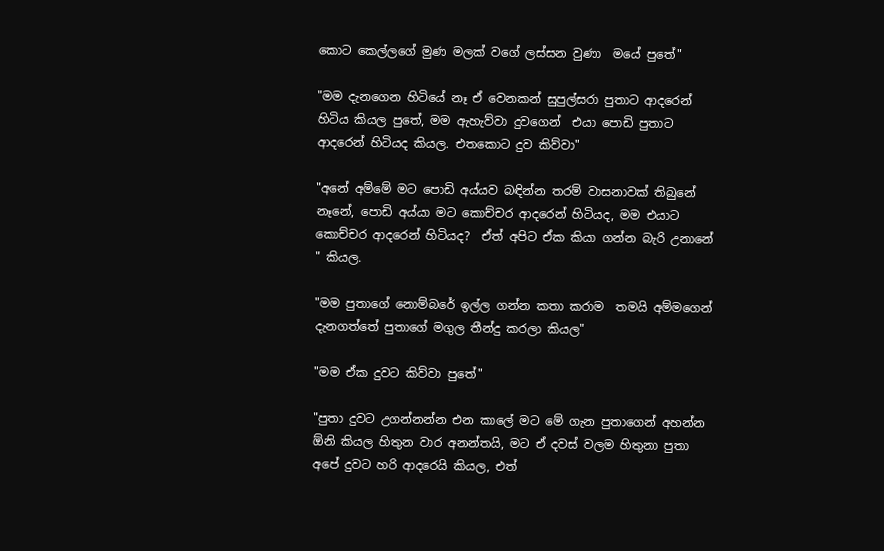කොට කෙල්ලගේ මුණ මලක් වගේ ලස්සන වුණා  මයේ පුතේ"

"මම දැනගෙන හිටියේ නෑ ඒ වෙනකන් සුපුල්සරා පුතාට ආදරෙන් හිටිය කියල පුතේ, මම ඇහැව්වා දුවගෙන්  එයා පොඩි පුතාට ආදරෙන් හිටියද කියල. එතකොට දුව කිව්වා"

"අනේ අම්මේ මට පොඩි අය්යව බඳින්න තරම් වාසනාවක් තිබුනේ නෑනේ, පොඩි අය්යා මට කොච්චර ආදරෙන් හිටියද, මම එයාට කොච්චර ආදරෙන් හිටියද?  ඒත් අපිට ඒක කියා ගන්න බැරි උනානේ " කියල.

"මම පුතාගේ නොම්බරේ ඉල්ල ගන්න කතා කරාම  තමයි අම්මගෙන් දැනගත්තේ පුතාගේ මගුල තීන්දු කරලා කියල"

"මම ඒක දුවට කිව්වා පුතේ"

"පුතා දුවට උගන්නන්න එන කාලේ මට මේ ගැන පුතාගෙන් අහන්න ඕනි කියල හිතුන වාර අනන්තයි, මට ඒ දවස් වලම හිතුනා පුතා අපේ දුවට හරි ආදරෙයි කියල, එත්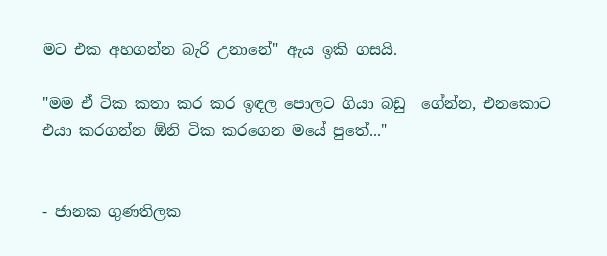මට එක අහගන්න බැරි උනානේ" ඇය ඉකි ගසයි.

"මම ඒ ටික කතා කර කර ඉඳල පොලට ගියා බඩු  ගේන්න, එනකොට එයා කරගන්න ඕනි ටික කරගෙන මයේ පුතේ..."


- ජානක ගුණතිලක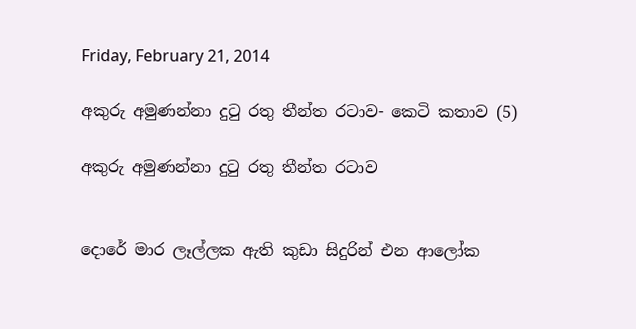Friday, February 21, 2014

අකුරු අමුණන්නා දුටු රතු තීන්ත රටාව- කෙටි කතාව (5)

අකුරු අමුණන්නා දුටු රතු තීන්ත රටාව


දොරේ මාර ලෑල්ලක ඇති කුඩා සිදුරින් එන ආලෝක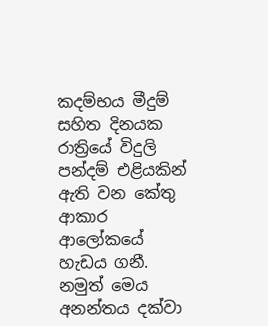කදම්භය මීදුම් සහිත දිනයක රාත්‍රියේ විදුලි  පන්දම් එළියකින් ඇති වන කේතු ආකාර ආලෝකයේ හැඩය ගනී. නමුත් මෙය අනන්තය දක්වා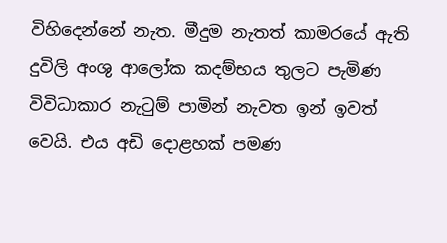විහිදෙන්නේ නැත. මීදුම නැතත් කාමරයේ ඇති දුවිලි අංශු ආලෝක කදම්භය තුලට පැමිණ විවිධාකාර නැටුම් පාමින් නැවත ඉන් ඉවත් වෙයි. එය අඩි දොළහක් පමණ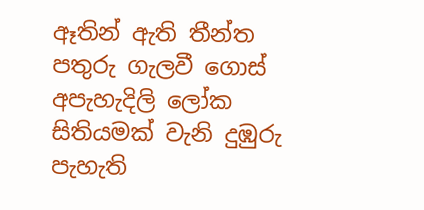ඈතින් ඇති තීන්ත පතුරු ගැලවී ගොස් අපැහැදිලි ලෝක සිතියමක් වැනි දුඹුරු පැහැති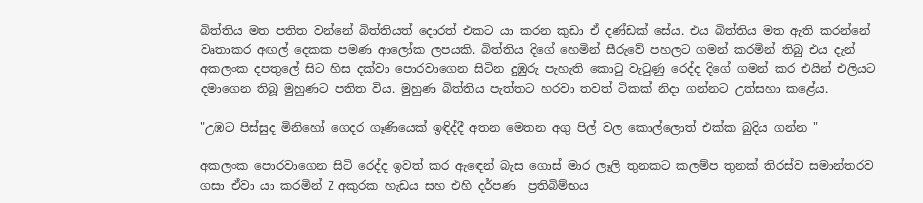බිත්තිය මත පතිත වන්නේ බිත්තියත් දොරත් එකට යා කරන කුඩා ඒ දණ්ඩක් සේය. එය බිත්තිය මත ඇති කරන්නේ වෘතාකර අඟල් දෙකක පමණ ආලෝක ලපයකි. බිත්තිය දිගේ හෙමින් සීරුවේ පහලට ගමන් කරමින් තිබු එය දැන් අකලංක දපතුලේ සිට හිස දක්වා පොරවාගෙන සිටින දුඹුරු පැහැති කොටු වැටුණු රෙද්ද දිගේ ගමන් කර එයින් එලියට දමාගෙන තිබූ මුහුණට පතිත විය. මුහුණ බිත්තිය පැත්තට හරවා තවත් ටිකක් නිදා ගන්නට උත්සහා කළේය.

"උඹට පිස්සුද මිනිහෝ ගෙදර ගෑණියෙක් ඉඳිද්දී අතන මෙතන අගු පිල් වල කොල්ලොත් එක්ක බුදිය ගන්න "

අකලංක පොරවාගෙන සිටි රෙද්ද ඉවත් කර ඇඳෙන් බැස ගොස් මාර ලෑලි තුනකට කලම්ප තුනක් තිරස්ව සමාන්තරව ගසා ඒවා යා කරමින් Z අකුරක හැඩය සහ එහි දර්පණ  ප්‍රතිබිම්භය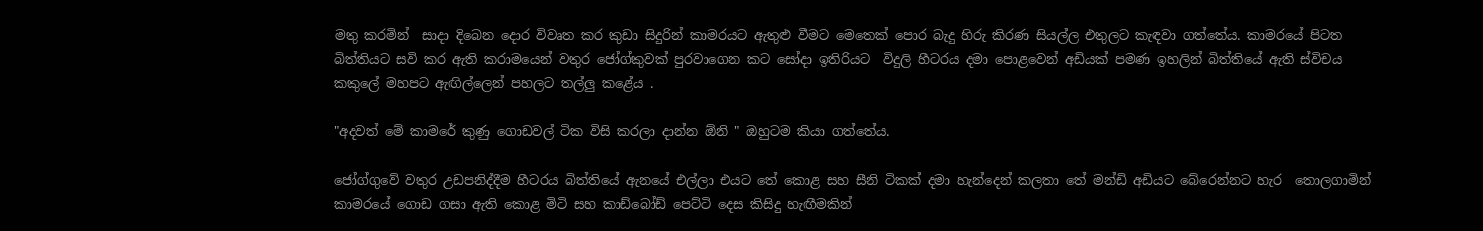මතු කරමින්  සාදා දිබෙන දොර විවෘත කර කුඩා සිදුරින් කාමරයට ඇතුළු වීමට මෙතෙක් පොර බැදු හිරු කිරණ සියල්ල එතුලට කැඳවා ගත්තේය. කාමරයේ පිටත  බිත්තියට සවි කර ඇති කරාමයෙන් වතුර ජෝග්කුවක් පුරවාගෙන කට සෝදා ඉතිරියට  විදුලි හීටරය දමා පොළවෙන් අඩියක් පමණ ඉහලින් බිත්තියේ ඇති ස්විචය කකුලේ මහපට ඇඟිල්ලෙන් පහලට තල්ලු කළේය .

"අදවත් මේ කාමරේ කුණු ගොඩවල් ටික විසි කරලා දාන්න ඕනි " ඔහුටම කියා ගත්තේය.

ජෝග්ගුවේ වතුර උඩපනිද්දීම හීටරය බිත්තියේ ඇනයේ එල්ලා එයට තේ කොළ සහ සීනි ටිකක් දමා හැන්දෙන් කලතා තේ මන්ඩි අඩියට බේරෙන්නට හැර  තොලගාමින් කාමරයේ ගොඩ ගසා ඇති කොළ මිටි සහ කාඩ්බෝඩ් පෙට්ටි දෙස කිසිදු හැඟීමකින්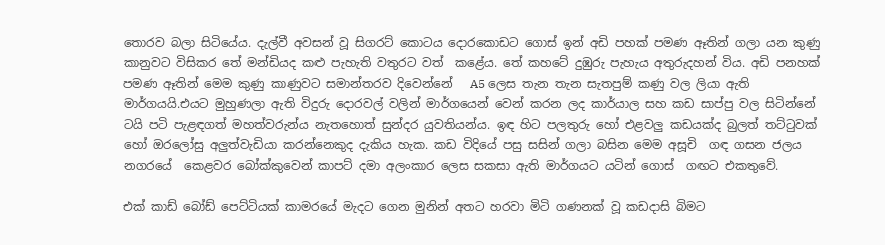තොරව බලා සිටියේය. දැල්වී අවසන් වූ සිගරට් කොටය දොරකොඩට ගොස් ඉන් අඩි පහක් පමණ ඈතින් ගලා යන කුණු කානුවට විසිකර තේ මන්ඩියද කළු පැහැති වතුරට වත්  කළේය. තේ කහටේ දුඹුරු පැහැය අතුරුදහන් විය. අඩි පනහක් පමණ ඈතින් මෙම කුණු කාණුවට සමාන්තරව දිවෙන්නේ   A5 ලෙස තැන තැන සැතපුම් කණු වල ලියා ඇති මාර්ගයයි.එයට මුහුණලා ඇති විදුරු දොරවල් වලින් මාර්ගයෙන් වෙන් කරන ලද කාර්යාල සහ කඩ සාප්පු වල සිටින්නේ ටයි පටි පැළඳගත් මහත්වරුන්ය නැතහොත් සුන්දර යුවතියන්ය. ඉඳ හිට පලතුරු හෝ එළවලු කඩයක්ද බුලත් තට්ටුවක් හෝ ඔරලෝසු අලුත්වැඩියා කරන්නෙකුද දැකිය හැක. කඩ විදියේ පසු සසින් ගලා බසින මෙම අසූචි  ගඳ ගසන ජලය නගරයේ  කෙළවර බෝක්කුවෙන් කාපට් දමා අලංකාර ලෙස සකසා ඇති මාර්ගයට යටින් ගොස්  ගඟට එකතුවේ.

එක් කාඩ් බෝඩ් පෙට්ටියක් කාමරයේ මැදට ගෙන මුනින් අතට හරවා මිටි ගණනක් වූ කඩදාසි බිමට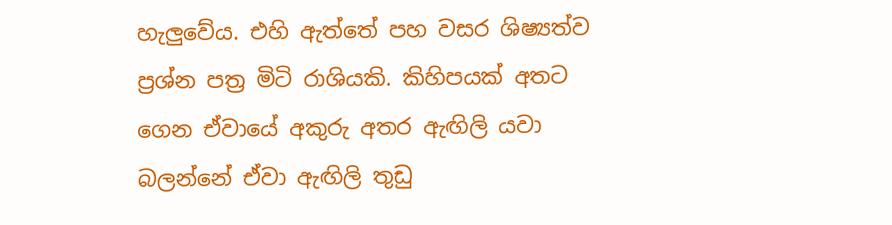හැලුවේය. එහි ඇත්තේ පහ වසර ශිෂ්‍යත්ව  ප්‍රශ්න පත්‍ර මිටි රාශියකි. කිහිපයක් අතට ගෙන ඒවායේ අකුරු අතර ඇඟිලි යවා බලන්නේ ඒවා ඇඟිලි තුඩු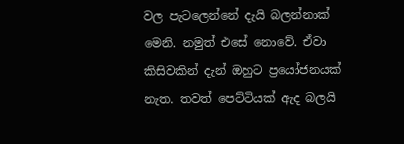වල පැටලෙන්නේ දැයි බලන්නාක් මෙනි. නමුත් එසේ නොවේ. ඒවා කිසිවකින් දැන් ඔහුට ප්‍රයෝජනයක් නැත. තවත් පෙට්ටියක් ඇද බලයි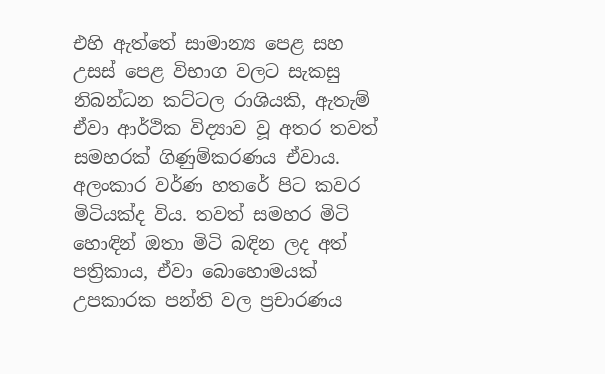එහි ඇත්තේ සාමාන්‍ය පෙළ සහ උසස් පෙළ විභාග වලට සැකසු නිබන්ධන කට්ටල රාශියකි, ඇතැම් ඒවා ආර්ථික විද්‍යාව වූ අතර තවත් සමහරක් ගිණුම්කරණය ඒවාය. අලංකාර වර්ණ හතරේ පිට කවර මිටියක්ද විය. තවත් සමහර මිටි හොඳින් ඔතා මිටි බඳින ලද අත් පත්‍රිකාය, ඒවා බොහොමයක් උපකාරක පන්ති වල ප්‍රචාරණය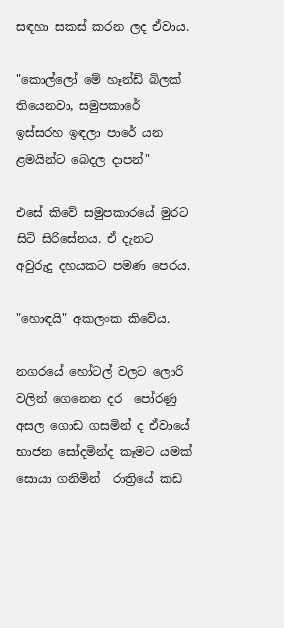සඳහා සකස් කරන ලද ඒවාය.

"කොල්ලෝ මේ හෑන්ඩ් බිලක් තියෙනවා, සමුපකාරේ ඉස්සරහ ඉඳලා පාරේ යන ළමයින්ට බෙදල දාපන්"

එසේ කිවේ සමුපකාරයේ මුරට සිටි සිරිසේනය. ඒ දැනට අවුරුදු දහයකට පමණ පෙරය.

"හොඳයි" අකලංක කිවේය.

නගරයේ හෝටල් වලට ලොරි  වලින් ගෙනෙන දර  පෝරණු අසල ගොඩ ගසමින් ද ඒවායේ භාජන සෝදමින්ද කෑමට යමක් සොයා ගනිමින්  රාත්‍රියේ කඩ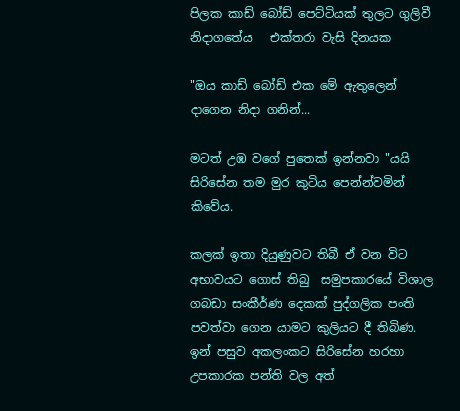පිලක කාඩ් බෝඩ් පෙට්ටියක් තුලට ගුලිවී නිදාගතේය   එක්තරා වැසි දිනයක

"ඔය කාඩ් බෝඩ් එක මේ ඇතුලෙන් දාගෙන නිදා ගනින්...

මටත් උඹ වගේ පුතෙක් ඉන්නවා "යයි සිරිසේන තම මුර කුටිය පෙන්න්වමින්  කිවේය.

කලක් ඉතා දියුණුවට තිබී ඒ වන විට අභාවයට ගොස් තිබු  සමුපකාරයේ විශාල ගබඩා සංකීර්ණ දෙකක් පුද්ගලික පංති පවත්වා ගෙන යාමට කුලියට දී තිබිණ. ඉන් පසුව අකලංකට සිරිසේන හරහා උපකාරක පන්ති වල අත්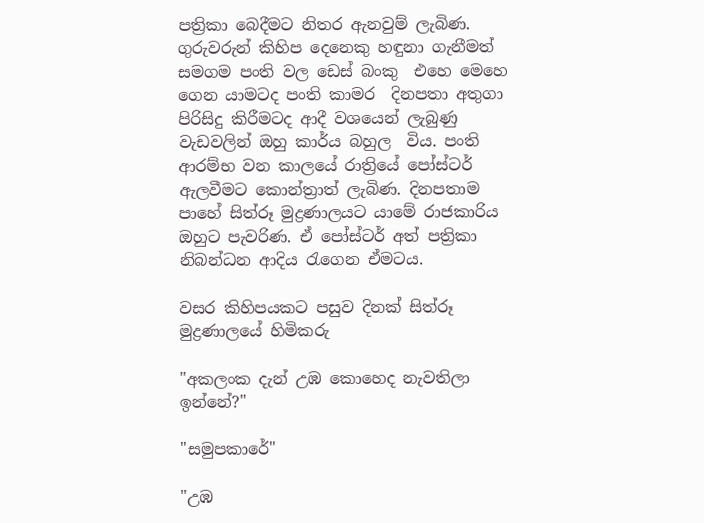පත්‍රිකා බෙදීමට නිතර ඇනවුම් ලැබිණ. ගුරුවරුන් කිහිප දෙනෙකු හඳුනා ගැනීමත් සමගම පංති වල ඩෙස් බංකු  එහෙ මෙහෙ ගෙන යාමටද පංති කාමර  දිනපතා අතුගා  පිරිසිදු කිරීමටද ආදී වශයෙන් ලැබුණු වැඩවලින් ඔහු කාර්ය බහුල  විය. පංති ආරම්භ වන කාලයේ රාත්‍රියේ පෝස්ටර් ඇලවීමට කොන්ත්‍රාත් ලැබිණ. දිනපතාම පාහේ සිත්රූ මුද්‍රණාලයට යාමේ රාජකාරිය ඔහුට පැවරිණ. ඒ පෝස්ටර් අත් පත්‍රිකා නිබන්ධන ආදිය රැගෙන ඒමටය.

වසර කිහිපයකට පසුව දිනක් සිත්රූ මුද්‍රණාලයේ හිමිකරු

"අකලංක දැන් උඹ කොහෙද නැවතිලා ඉන්නේ?"

"සමුපකාරේ"

"උඹ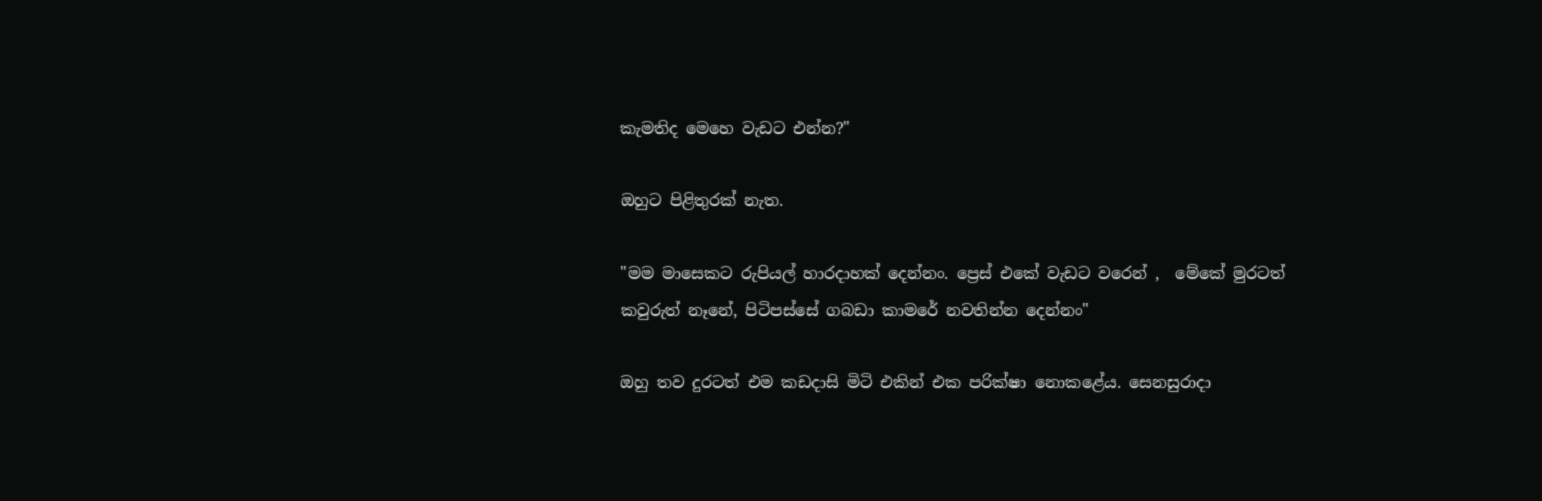කැමතිද මෙහෙ වැඩට එන්න?"

ඔහුට පිළිතුරක් නැත.

"මම මාසෙකට රුපියල් හාරදාහක් දෙන්නං. ප්‍රෙස් එකේ වැඩට වරෙන් ,  මේකේ මුරටත් කවුරුත් නෑනේ, පිටිපස්සේ ගබඩා කාමරේ නවතින්න දෙන්නං"

ඔහු තව දුරටත් එම කඩදාසි මිටි එකින් එක පරික්ෂා නොකළේය. සෙනසුරාදා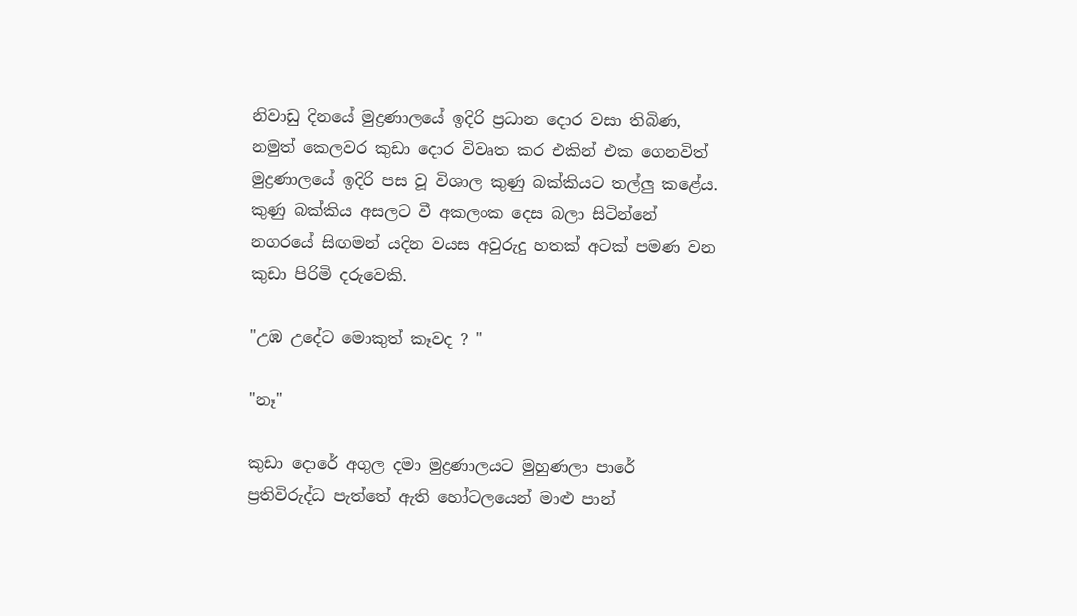නිවාඩු දිනයේ මුද්‍රණාලයේ ඉදිරි ප්‍රධාන දොර වසා තිබිණ, නමුත් කෙලවර කුඩා දොර විවෘත කර එකින් එක ගෙනවිත්  මුද්‍රණාලයේ ඉදිරි පස වූ විශාල කුණු බක්කියට තල්ලු කළේය. කුණු බක්කිය අසලට වී අකලංක දෙස බලා සිටින්නේ නගරයේ සිඟමන් යදින වයස අවුරුදු හතක් අටක් පමණ වන කුඩා පිරිමි දරුවෙකි.

"උඹ උදේට මොකුත් කෑවද ? "

"නෑ"

කුඩා දොරේ අගුල දමා මුද්‍රණාලයට මුහුණලා පාරේ ප්‍රතිවිරුද්ධ පැත්තේ ඇති හෝටලයෙන් මාළු පාන්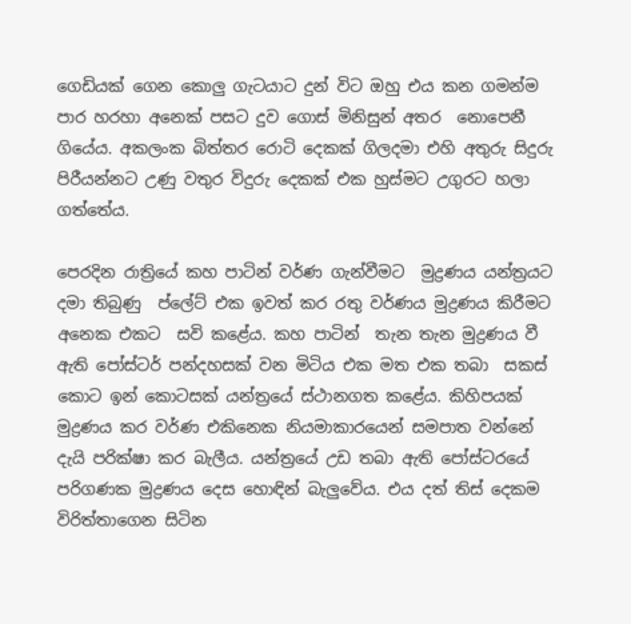ගෙඩියක් ගෙන කොලු ගැටයාට දුන් විට ඔහු එය කන ගමන්ම පාර හරහා අනෙක් පසට දුව ගොස් මිනිසුන් අතර  නොපෙනී ගියේය. අකලංක බිත්තර රොටි දෙකක් ගිලදමා එහි අතුරු සිදුරු පිරීයන්නට උණු වතුර විදුරු දෙකක් එක හුස්මට උගුරට හලා ගත්තේය.

පෙරදින රාත්‍රියේ කහ පාටින් වර්ණ ගැන්වීමට  මුද්‍රණය යන්ත්‍රයට දමා තිබුණු  ප්ලේට් එක ඉවත් කර රතු වර්ණය මුද්‍රණය කිරීමට අනෙක එකට  සවි කළේය. කහ පාටින්  තැන තැන මුද්‍රණය වී ඇති පෝස්ටර් පන්දහසක් වන මිටිය එක මත එක තබා  සකස් කොට ඉන් කොටසක් යන්ත්‍රයේ ස්ථානගත කළේය. කිහිපයක් මුද්‍රණය කර වර්ණ එකිනෙක නියමාකාරයෙන් සමපාත වන්නේ දැයි පරික්ෂා කර බැලීය. යන්ත්‍රයේ උඩ තබා ඇති පෝස්ටරයේ පරිගණක මුද්‍රණය දෙස හොඳින් බැලුවේය. එය දත් තිස් දෙකම විරිත්තාගෙන සිටින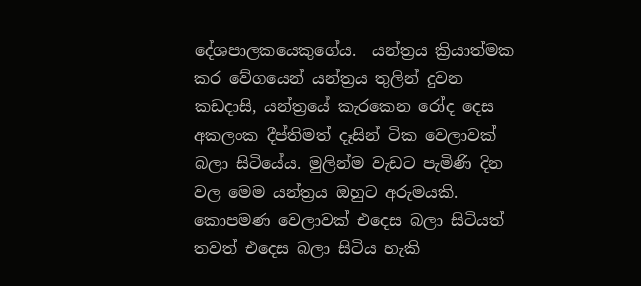දේශපාලකයෙකුගේය.  යන්ත්‍රය ක්‍රියාත්මක කර වේගයෙන් යන්ත්‍රය තුලින් දුවන කඩදාසි, යන්ත්‍රයේ කැරකෙන රෝද දෙස අකලංක දීප්තිමත් දෑසින් ටික වෙලාවක් බලා සිටියේය. මුලින්ම වැඩට පැමිණි දින වල මෙම යන්ත්‍රය ඔහුට අරුමයකි. කොපමණ වෙලාවක් එදෙස බලා සිටියත් තවත් එදෙස බලා සිටිය හැකි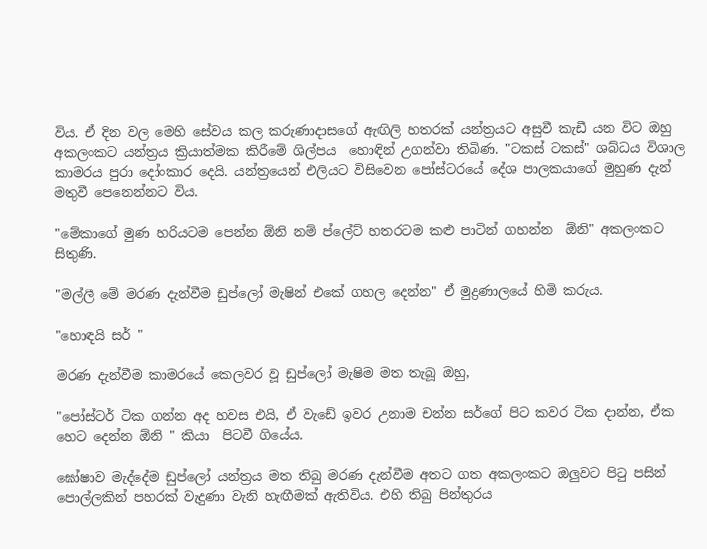විය. ඒ දින වල මෙහි සේවය කල කරුණාදාසගේ ඇඟිලි හතරක් යන්ත්‍රයට අසුවී කැඩී යන විට ඔහු අකලංකට යන්ත්‍රය ක්‍රියාත්මක කිරීමේ ශිල්පය  හොඳින් උගන්වා තිබිණ. "ටකස් ටකස්" ශබ්ධය විශාල  කාමරය පුරා දෝංකාර දෙයි. යන්ත්‍රයෙන් එලියට විසිවෙන පෝස්ටරයේ දේශ පාලකයාගේ මුහුණ දැන් මතුවී පෙනෙන්නට විය.

"මේකාගේ මුණ හරියටම පෙන්න ඕනි නම් ප්ලේට් හතරටම කළු පාටින් ගහන්න  ඕනි" අකලංකට සිතුණි.

"මල්ලී මේ මරණ දැන්වීම ඩුප්ලෝ මැෂින් එකේ ගහල දෙන්න" ඒ මුද්‍රණාලයේ හිමි කරුය.

"හොඳයි සර් "

මරණ දැන්වීම කාමරයේ කෙලවර වූ ඩුප්ලෝ මැෂිම මත තැබූ ඔහු,

"පෝස්ටර් ටික ගන්න අද හවස එයි, ඒ වැඩේ ඉවර උනාම චන්න සර්ගේ පිට කවර ටික දාන්න, ඒක හෙට දෙන්න ඕනි " කියා  පිටවී ගියේය.

ඝෝෂාව මැද්දේම ඩුප්ලෝ යන්ත්‍රය මත තිබු මරණ දැන්වීම අතට ගත අකලංකට ඔලුවට පිටු පසින් පොල්ලකින් පහරක් වැදුණා වැනි හැඟීමක් ඇතිවිය. එහි තිබු පින්තුරය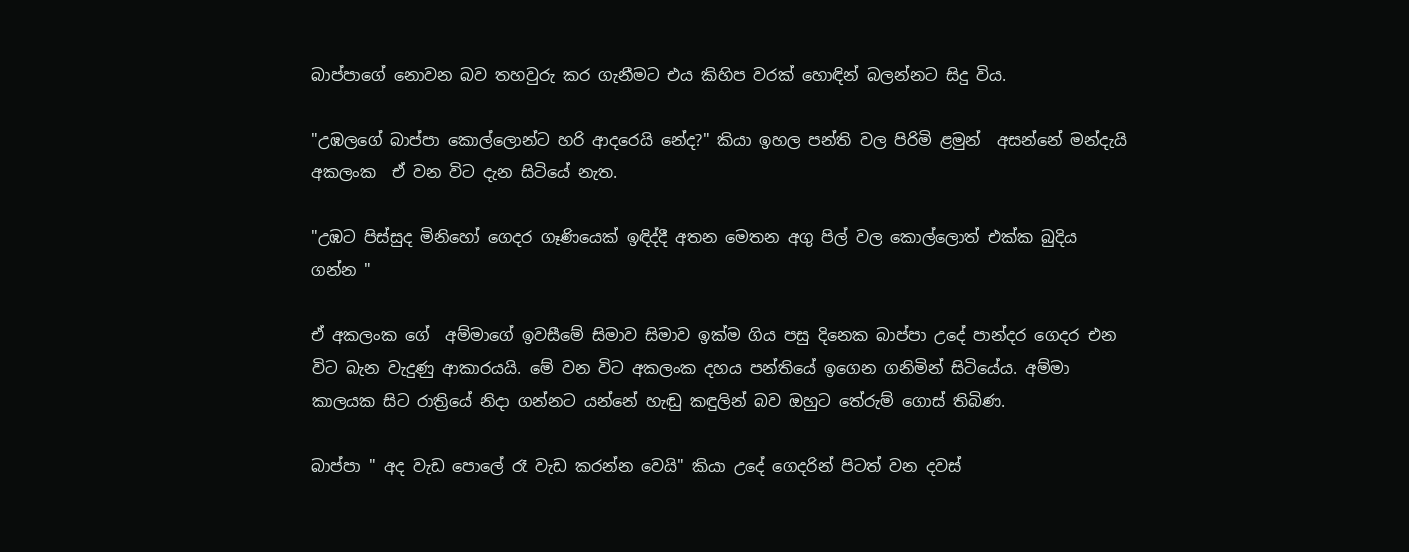බාප්පාගේ නොවන බව තහවුරු කර ගැනීමට එය කිහිප වරක් හොඳින් බලන්නට සිදු විය.

"උඹලගේ බාප්පා කොල්ලොන්ට හරි ආදරෙයි නේද?" කියා ඉහල පන්ති වල පිරිමි ළමුන්  අසන්නේ මන්දැයි අකලංක  ඒ වන විට දැන සිටියේ නැත.

"උඹට පිස්සුද මිනිහෝ ගෙදර ගෑණියෙක් ඉඳිද්දී අතන මෙතන අගු පිල් වල කොල්ලොත් එක්ක බුදිය ගන්න "

ඒ අකලංක ගේ  අම්මාගේ ඉවසීමේ සිමාව සිමාව ඉක්ම ගිය පසු දිනෙක බාප්පා උදේ පාන්දර ගෙදර එන  විට බැන වැදුණු ආකාරයයි. මේ වන විට අකලංක දහය පන්තියේ ඉගෙන ගනිමින් සිටියේය. අම්මා කාලයක සිට රාත්‍රියේ නිදා ගන්නට යන්නේ හැඬු කඳුලින් බව ඔහුට තේරුම් ගොස් තිබිණ.

බාප්පා " අද වැඩ පොලේ රෑ වැඩ කරන්න වෙයි" කියා උදේ ගෙදරින් පිටත් වන දවස්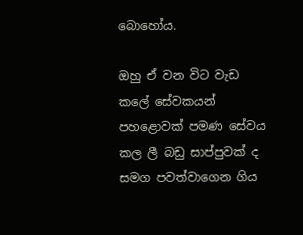බොහෝය.

ඔහු ඒ වන විට වැඩ කලේ සේවකයන් පහළොවක් පමණ සේවය කල ලී බඩු සාප්පුවක් ද සමග පවත්වාගෙන ගිය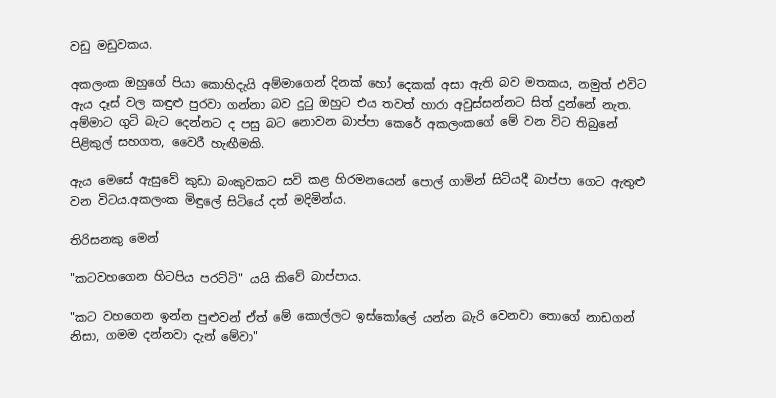වඩු මඩුවකය.

අකලංක ඔහුගේ පියා කොහිදැයි අම්මාගෙන් දිනක් හෝ දෙකක් අසා ඇති බව මතකය, නමුත් එවිට ඇය දෑස් වල කඳුළු පුරවා ගන්නා බව දුටු ඔහුට එය තවත් හාරා අවුස්සන්නට සිත් දුන්නේ නැත. අම්මාට ගුටි බැට දෙන්නට ද පසු බට නොවන බාප්පා කෙරේ අකලංකගේ මේ වන විට තිබුනේ පිළිකුල් සහගත, වෛරී හැඟීමකි.

ඇය මෙසේ ඇසුවේ කුඩා බංකුවකට සවි කළ හිරමනයෙන් පොල් ගාමින් සිටියදී බාප්පා ගෙට ඇතුළු වන විටය.අකලංක මිඳුලේ සිටියේ දත් මදිමින්ය.

තිරිසනකු මෙන්

"කටවහගෙන හිටපිය පරට්ටි" යයි කිවේ බාප්පාය.

"කට වහගෙන ඉන්න පුළුවන් ඒත් මේ කොල්ලට ඉස්කෝලේ යන්න බැරි වෙනවා තොගේ නාඩගන් නිසා, ගමම දන්නවා දැන් මේවා"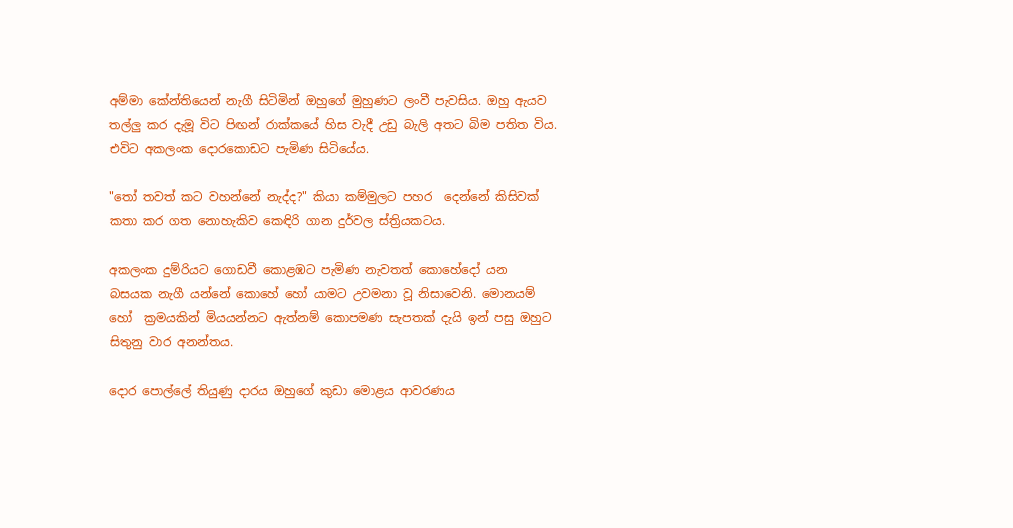අම්මා කේන්තියෙන් නැගී සිටිමින් ඔහුගේ මුහුණට ලංවී පැවසිය. ඔහු ඇයව තල්ලු කර දැමූ විට පිඟන් රාක්කයේ හිස වැදී උඩු බැලි අතට බිම පතිත විය. එවිට අකලංක දොරකොඩට පැමිණ සිටියේය.

"තෝ තවත් කට වහන්නේ නැද්ද?" කියා කම්මුලට පහර  දෙන්නේ කිසිවක් කතා කර ගත නොහැකිව කෙඳිරි ගාන දුර්වල ස්ත්‍රියකටය.

අකලංක දුම්රියට ගොඩවී කොළඹට පැමිණ නැවතත් කොහේදෝ යන  බසයක නැගී යන්නේ කොහේ හෝ යාමට උවමනා වූ නිසාවෙනි. මොනයම් හෝ  ක්‍රමයකින් මියයන්නට ඇත්නම් කොපමණ සැපතක් දැයි ඉන් පසු ඔහුට සිතුනු වාර අනන්තය.

දොර පොල්ලේ තියුණු දාරය ඔහුගේ කුඩා මොළය ආවරණය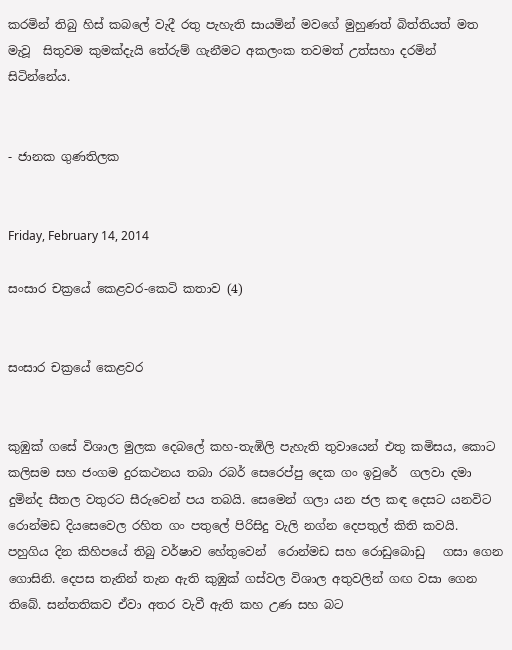කරමින් තිබු හිස් කබලේ වැදී රතු පැහැති සායමින් මවගේ මුහුණත් බිත්තියත් මත මැවූ  සිතුවම කුමක්දැයි තේරුම් ගැනීමට අකලංක තවමත් උත්සහා දරමින් සිටින්නේය.


- ජානක ගුණතිලක


Friday, February 14, 2014

සංසාර චක්‍රයේ කෙළවර-කෙටි කතාව (4)


සංසාර චක්‍රයේ කෙළවර


කුඹුක් ගසේ විශාල මුලක දෙබලේ කහ-තැඹිලි පැහැති තුවායෙන් එතු කමිසය, කොට කලිසම සහ ජංගම දුරකථනය තබා රබර් සෙරෙප්පු දෙක ගං ඉවුරේ  ගලවා දමා දුමින්ද සීතල වතුරට සීරුවෙන් පය තබයි. සෙමෙන් ගලා යන ජල කඳ දෙසට යනවිට  රොන්මඩ දියසෙවෙල රහිත ගං පතුලේ පිරිසිදු වැලි නග්න දෙපතුල් කිති කවයි. පහුගිය දින කිහිපයේ තිබු වර්ෂාව හේතුවෙන්  රොන්මඩ සහ රොඩුබොඩු   ගසා ගෙන ගොසිනි. දෙපස තැනින් තැන ඇති කුඹුක් ගස්වල විශාල අතුවලින් ගඟ වසා ගෙන තිබේ. සන්තතිකව ඒවා අතර වැවී ඇති කහ උණ සහ බට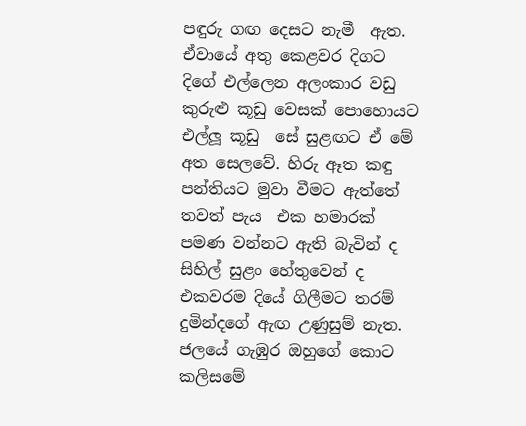පඳුරු ගඟ දෙසට නැමී  ඇත. ඒවායේ අතු කෙළවර දිගට දිගේ එල්ලෙන අලංකාර වඩු කුරුළු කූඩු වෙසක් පොහොයට එල්ලූ කූඩු  සේ සුළඟට ඒ මේ අත සෙලවේ. හිරු ඈත කඳු පන්තියට මුවා වීමට ඇත්තේ  තවත් පැය  එක හමාරක් පමණ වන්නට ඇති බැවින් ද සිහිල් සුළං හේතුවෙන් ද එකවරම දියේ ගිලීමට තරම්  දුමින්දගේ ඇඟ උණුසුම් නැත. ජලයේ ගැඹුර ඔහුගේ කොට කලිසමේ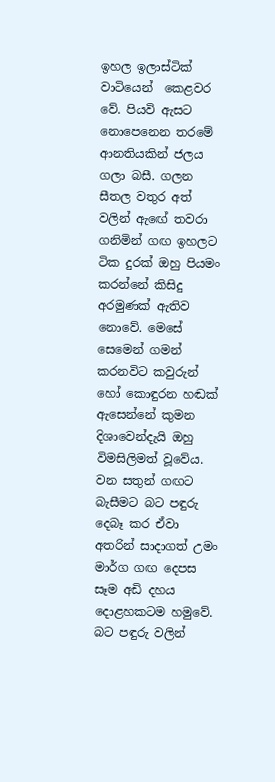ඉහල ඉලාස්ටික් වාටියෙන්  කෙළවර වේ. පියවි ඇසට නොපෙනෙන තරමේ ආනතියකින් ජලය ගලා බසී. ගලන සීතල වතුර අත් වලින් ඇඟේ තවරා ගනිමින් ගඟ ඉහලට ටික දුරක් ඔහු පියමං කරන්නේ කිසිදු අරමුණක් ඇතිව නොවේ. මෙසේ සෙමෙන් ගමන් කරනවිට කවුරුන් හෝ කොඳුරන හඬක්  ඇසෙන්නේ කුමන දිශාවෙන්දැයි ඔහු  විමසිලිමත් වූවේය. වන සතුන් ගඟට බැසීමට බට පඳුරු දෙබෑ කර ඒවා අතරින් සාදාගත් උමං මාර්ග ගඟ දෙපස සෑම අඩි දහය දොළහකටම හමුවේ. බට පඳුරු වලින්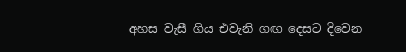අහස වැසී ගිය එවැනි ගඟ දෙසට දිවෙන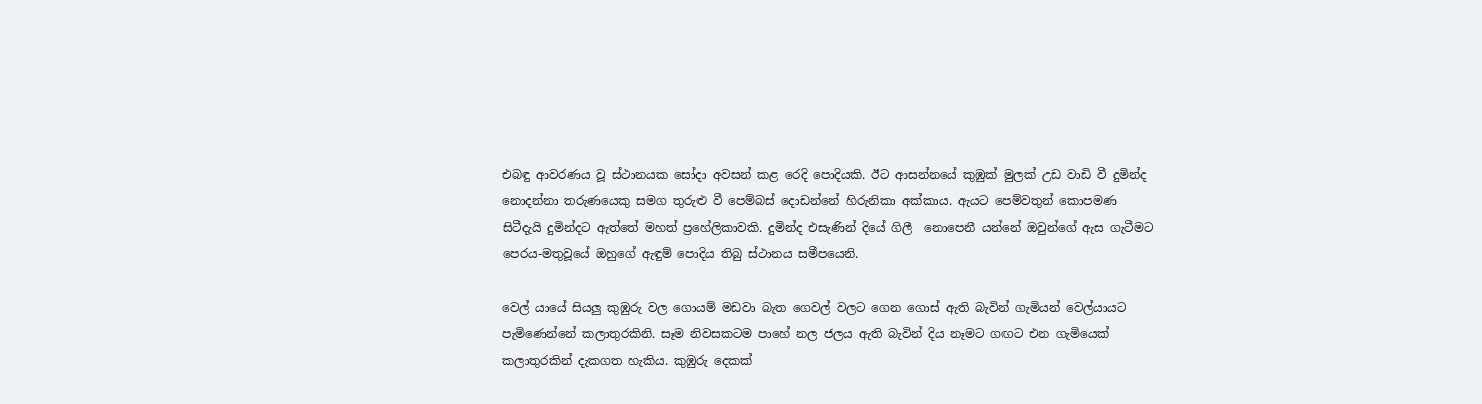එබඳු ආවරණය වූ ස්ථානයක සෝදා අවසන් කළ රෙදි පොදියකි. ඊට ආසන්නයේ කුඹුක් මුලක් උඩ වාඩි වී දුමින්ද නොදන්නා තරුණයෙකු සමග තුරුළු වී පෙම්බස් දොඩන්නේ හිරුනිකා අක්කාය. ඇයට පෙම්වතුන් කොපමණ සිටීදැයි දුමින්දට ඇත්තේ මහත් ප්‍රහේලිකාවකි. දුමින්ද එසැණින් දියේ ගිලී  නොපෙනී යන්නේ ඔවුන්ගේ ඇස ගැටීමට පෙරය-මතුවූයේ ඔහුගේ ඇඳුම් පොදිය තිබු ස්ථානය සමීපයෙනි.

වෙල් යායේ සියලු කුඹුරු වල ගොයම් මඩවා බැත ගෙවල් වලට ගෙන ගොස් ඇති බැවින් ගැමියන් වෙල්යායට පැමිණෙන්නේ කලාතුරකිනි. සෑම නිවසකටම පාහේ නල ජලය ඇති බැවින් දිය නෑමට ගඟට එන ගැමියෙක් කලාතුරකින් දැකගත හැකිය. කුඹුරු දෙකක්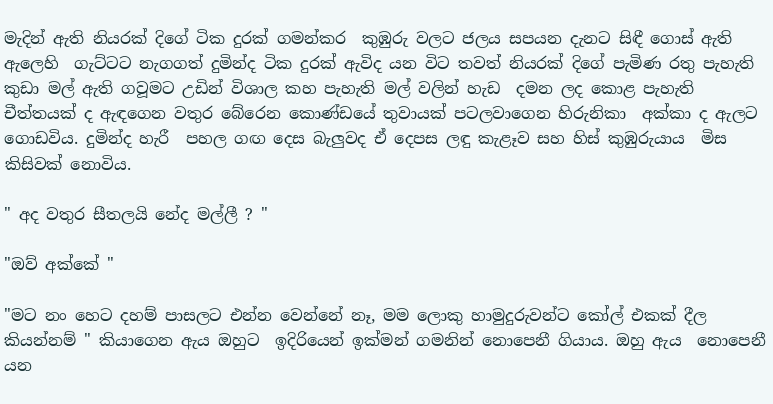මැදින් ඇති නියරක් දිගේ ටික දුරක් ගමන්කර  කුඹුරු වලට ජලය සපයන දැනට සිඳී ගොස් ඇති ඇලෙහි  ගැට්ටට නැගගත් දුමින්ද ටික දුරක් ඇවිද යන විට තවත් නියරක් දිගේ පැමිණ රතු පැහැති කුඩා මල් ඇති ගවූමට උඩින් විශාල කහ පැහැති මල් වලින් හැඩ  දමන ලද කොළ පැහැති චීත්තයක් ද ඇඳගෙන වතුර බේරෙන කොණ්ඩයේ තුවායක් පටලවාගෙන හිරුනිකා  අක්කා ද ඇලට ගොඩවිය. දුමින්ද හැරී  පහල ගඟ දෙස බැලුවද ඒ දෙපස ලඳු කැළෑව සහ හිස් කුඹුරුයාය  මිස කිසිවක් නොවිය.

" අද වතුර සීතලයි නේද මල්ලී ? "

"ඔව් අක්කේ "

"මට නං හෙට දහම් පාසලට එන්න වෙන්නේ නෑ, මම ලොකු හාමුදුරුවන්ට කෝල් එකක් දීල කියන්නම් " කියාගෙන ඇය ඔහුට  ඉදිරියෙන් ඉක්මන් ගමනින් නොපෙනී ගියාය. ඔහු ඇය  නොපෙනී යන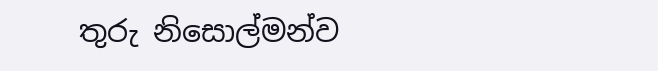තුරු නිසොල්මන්ව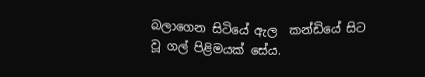බලාගෙන සිටියේ ඇල  කන්ඩියේ සිට වූ ගල් පිළිමයක් සේය.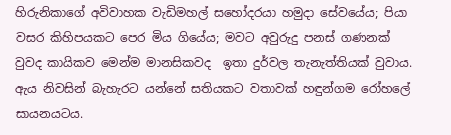හිරුනිකාගේ අවිවාහක වැඩිමහල් සහෝදරයා හමුදා සේවයේය; පියා වසර කිහිපයකට පෙර මිය ගියේය; මවට අවුරුදු පනස් ගණනක් වුවද කායිකව මෙන්ම මානසිකවද  ඉතා දුර්වල තැනැත්තියක් වුවාය. ඇය නිවසින් බැහැරට යන්නේ සතියකට වතාවක් හඳුන්ගම රෝහලේ සායනයටය.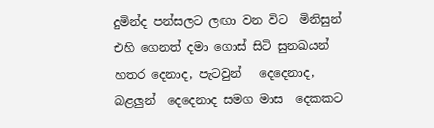දුමින්ද පන්සලට ලඟා වන විට  මිනිසුන් එහි ගෙනත් දමා ගොස් සිටි සුනඛයන් හතර දෙනාද, පැටවුන්   දෙදෙනාද, බළලුන්  දෙදෙනාද සමග මාස  දෙකකට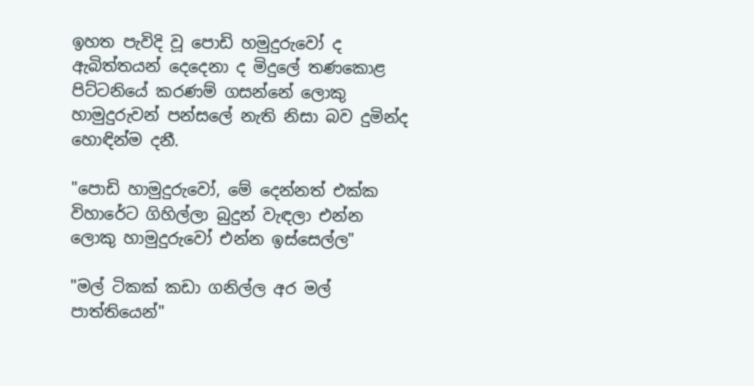ඉහත පැවිදි වූ පොඩි හමුදුරුවෝ ද ඇබිත්තයන් දෙදෙනා ද මිදුලේ තණකොළ පිට්ටනියේ කරණම් ගසන්නේ ලොකු හාමුදුරුවන් පන්සලේ නැති නිසා බව දුමින්ද හොඳින්ම දනී.

"පොඩි හාමුදුරුවෝ, මේ දෙන්නත් එක්ක විහාරේට ගිහිල්ලා බුදුන් වැඳලා එන්න ලොකු හාමුදුරුවෝ එන්න ඉස්සෙල්ල"

"මල් ටිකක් කඩා ගනිල්ල අර මල් පාත්තියෙන්"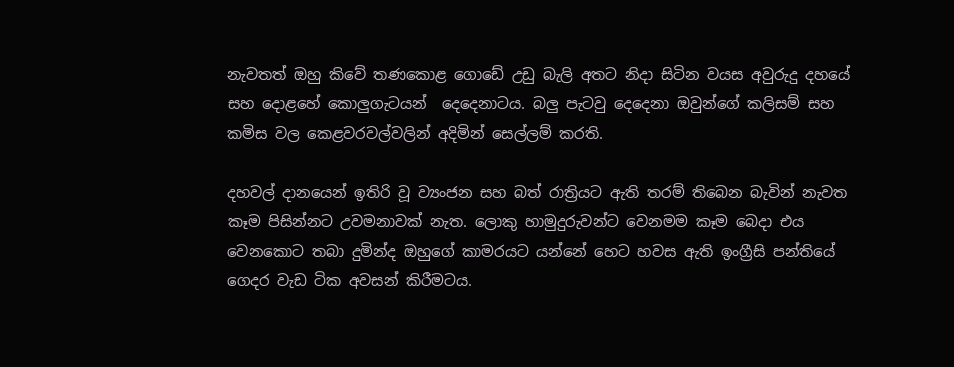නැවතත් ඔහු කිවේ තණකොළ ගොඩේ උඩු බැලි අතට නිදා සිටින වයස අවුරුදු දහයේ සහ දොළහේ කොලුගැටයන්  දෙදෙනාටය. බලු පැටවු දෙදෙනා ඔවුන්ගේ කලිසම් සහ කමිස වල කෙළවරවල්වලින් අදිමින් සෙල්ලම් කරති.

දහවල් දානයෙන් ඉතිරි වූ ව්‍යංජන සහ බත් රාත්‍රියට ඇති තරම් තිබෙන බැවින් නැවත කෑම පිසින්නට උවමනාවක් නැත. ලොකු හාමුදුරුවන්ට වෙනමම කෑම බෙදා එය වෙනකොට තබා දුමින්ද ඔහුගේ කාමරයට යන්නේ හෙට හවස ඇති ඉංග්‍රීසි පන්තියේ ගෙදර වැඩ ටික අවසන් කිරීමටය.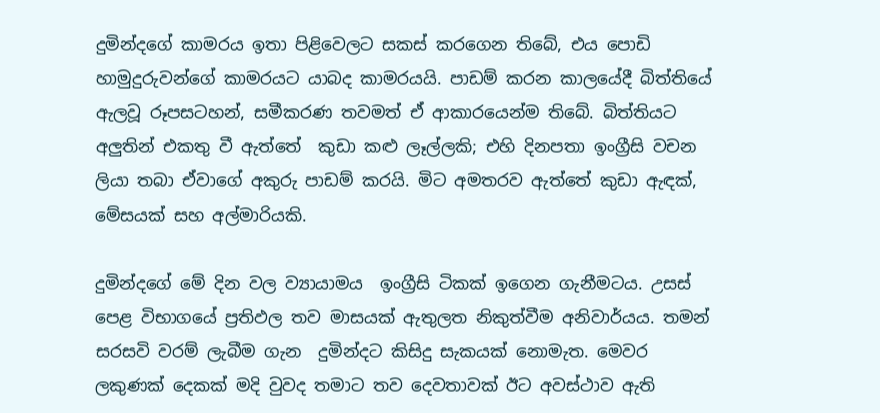දුමින්දගේ කාමරය ඉතා පිළිවෙලට සකස් කරගෙන තිබේ, එය පොඩි හාමුදුරුවන්ගේ කාමරයට යාබද කාමරයයි. පාඩම් කරන කාලයේදී බිත්තියේ ඇලවූ රූපසටහන්, සමීකරණ තවමත් ඒ ආකාරයෙන්ම තිබේ. බිත්තියට අලුතින් එකතු වී ඇත්තේ  කුඩා කළු ලෑල්ලකි; එහි දිනපතා ඉංග්‍රීසි වචන ලියා තබා ඒවාගේ අකුරු පාඩම් කරයි. මිට අමතරව ඇත්තේ කුඩා ඇඳක්, මේසයක් සහ අල්මාරියකි.

දුමින්දගේ මේ දින වල ව්‍යායාමය  ඉංග්‍රීසි ටිකක් ඉගෙන ගැනීමටය. උසස් පෙළ විභාගයේ ප්‍රතිඵල තව මාසයක් ඇතුලත නිකුත්වීම අනිවාර්යය. තමන් සරසවි වරම් ලැබීම ගැන  දුමින්දට කිසිදු සැකයක් නොමැත. මෙවර ලකුණක් දෙකක් මදි වුවද තමාට තව දෙවතාවක් ඊට අවස්ථාව ඇති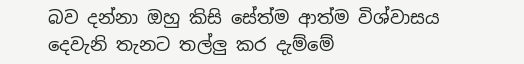බව දන්නා ඔහු කිසි සේත්ම ආත්ම විශ්වාසය දෙවැනි තැනට තල්ලු කර දැම්මේ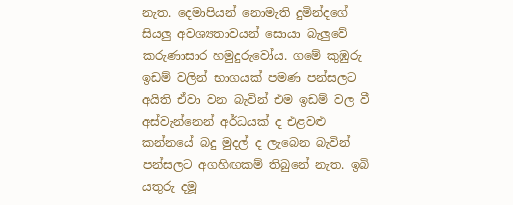නැත. දෙමාපියන් නොමැති දුමින්දගේ සියලු අවශ්‍යතාවයන් සොයා බැලුවේ කරුණාසාර හමුදුරුවෝය. ගමේ කුඹුරු ඉඩම් වලින් භාගයක් පමණ පන්සලට අයිති ඒවා වන බැවින් එම ඉඩම් වල වී අස්වැන්නෙන් අර්ධයක් ද එළවළු කන්නයේ බදු මුදල් ද ලැබෙන බැවින් පන්සලට අගහිඟකම් තිබුනේ නැත. ඉබි යතුරු දමූ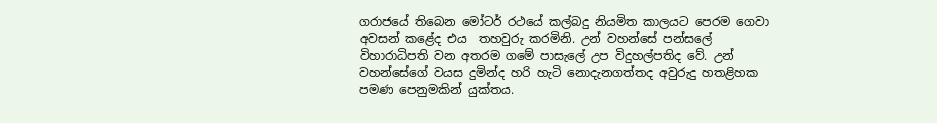ගරාජයේ තිබෙන මෝටර් රථයේ කල්බදු නියමිත කාලයට පෙරම ගෙවා අවසන් කළේද එය  තහවුරු කරමිනි. උන් වහන්සේ පන්සලේ විහාරාධිපති වන අතරම ගමේ පාසැලේ උප විදුහල්පතිද වේ. උන් වහන්සේගේ වයස දුමින්ද හරි හැටි නොදැනගත්තද අවුරුදු හතළිහක පමණ පෙනුමකින් යුක්තය.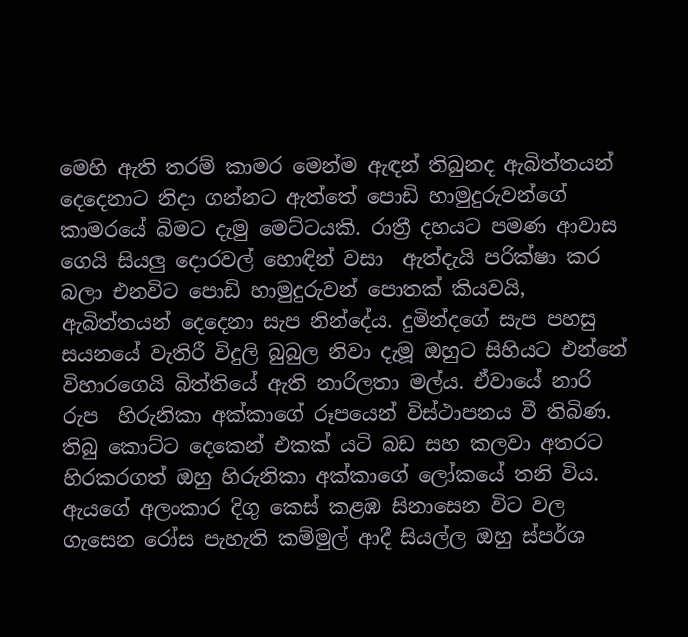මෙහි ඇති තරම් කාමර මෙන්ම ඇඳන් තිබුනද ඇබිත්තයන් දෙදෙනාට නිදා ගන්නට ඇත්තේ පොඩි හාමුදුරුවන්ගේ කාමරයේ බිමට දැමු මෙට්ටයකි. රාත්‍රී දහයට පමණ ආවාස ගෙයි සියලු දොරවල් හොඳින් වසා  ඇත්දැයි පරික්ෂා කර බලා එනවිට පොඩි හාමුදුරුවන් පොතක් කියවයි, ඇබිත්තයන් දෙදෙනා සැප නින්දේය. දුමින්දගේ සැප පහසු සයනයේ වැතිරී විදුලි බුබුල නිවා දැමූ ඔහුට සිහියට එන්නේ විහාරගෙයි බිත්තියේ ඇති නාරිලතා මල්ය. ඒවායේ නාරි රුප  හිරුනිකා අක්කාගේ රූපයෙන් විස්ථාපනය වී තිබිණ. තිබු කොට්ට දෙකෙන් එකක් යටි බඩ සහ කලවා අතරට හිරකරගත් ඔහු හිරුනිකා අක්කාගේ ලෝකයේ තනි විය. ඇයගේ අලංකාර දිගු කෙස් කළඹ සිනාසෙන විට වල ගැසෙන රෝස පැහැති කම්මුල් ආදී සියල්ල ඔහු ස්පර්ශ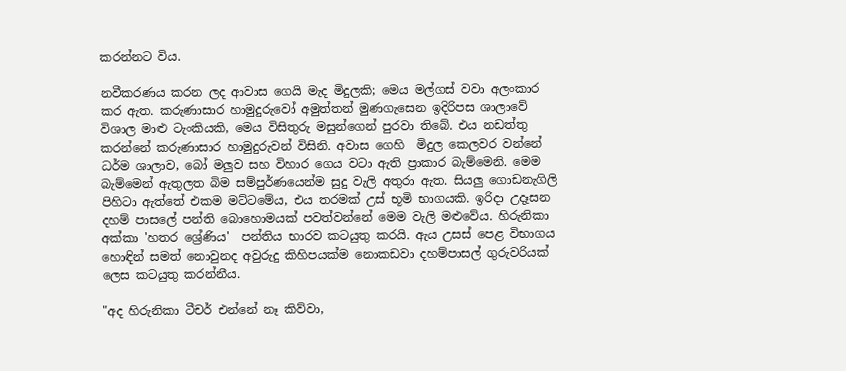කරන්නට විය.

නවීකරණය කරන ලද ආවාස ගෙයි මැද මිදුලකි; මෙය මල්ගස් වවා අලංකාර කර ඇත. කරුණාසාර හාමුදුරුවෝ අමුත්තන් මුණගැසෙන ඉදිරිපස ශාලාවේ විශාල මාළු ටැංකියකි, මෙය විසිතුරු මසුන්ගෙන් පුරවා තිබේ. එය නඩත්තු කරන්නේ කරුණාසාර හාමුදුරුවන් විසිනි. අවාස ගෙහි  මිදුල කෙලවර වන්නේ ධර්ම ශාලාව, බෝ මලුව සහ විහාර ගෙය වටා ඇති ප්‍රාකාර බැම්මෙනි. මෙම බැම්මෙන් ඇතුලත බිම සම්පුර්ණයෙන්ම සුදු වැලි අතුරා ඇත. සියලු ගොඩනැගිලි පිහිටා ඇත්තේ එකම මට්ටමේය, එය තරමක් උස් භූමි භාගයකි. ඉරිදා උදෑසන දහම් පාසලේ පන්ති බොහොමයක් පවත්වන්නේ මෙම වැලි මළුවේය. හිරුනිකා අක්කා 'හතර ශ්‍රේණිය'  පන්තිය භාරව කටයුතු කරයි. ඇය උසස් පෙළ විභාගය හොඳින් සමත් නොවුනද අවුරුදු කිහිපයක්ම නොකඩවා දහම්පාසල් ගුරුවරියක් ලෙස කටයුතු කරන්නීය.

"අද හිරුනිකා ටීචර් එන්නේ නෑ කිව්වා,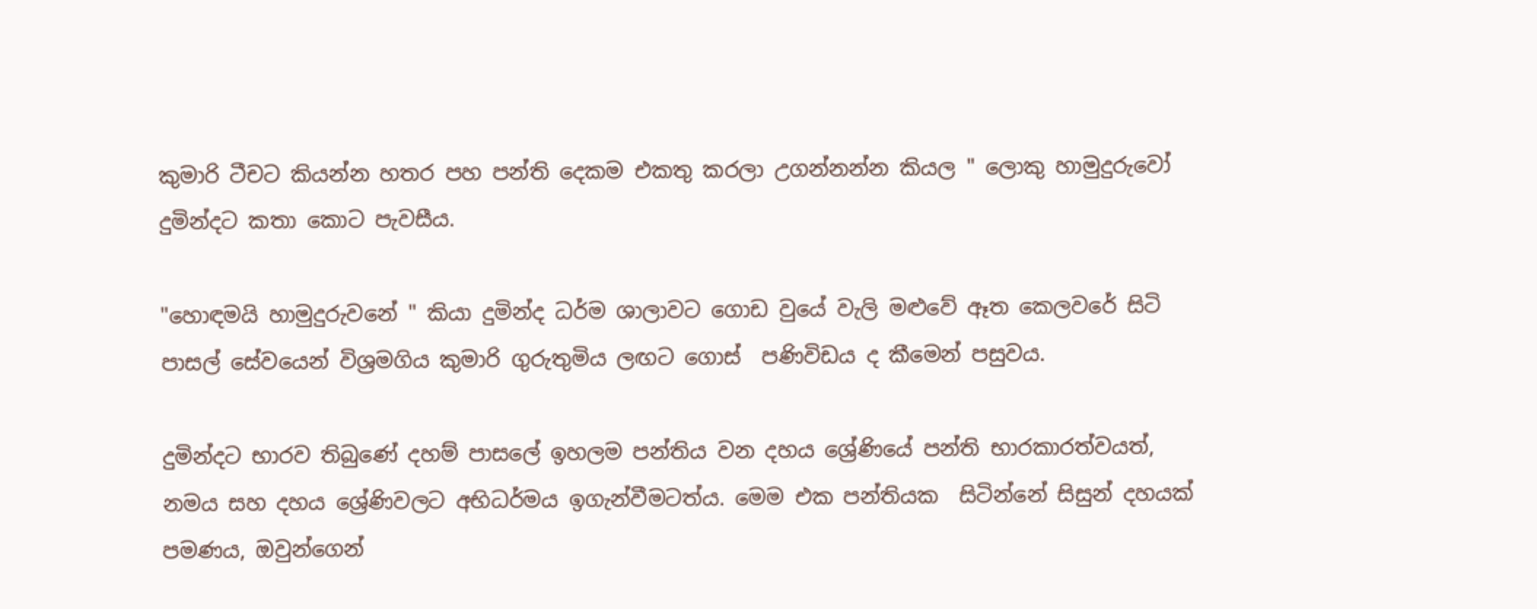කුමාරි ටීචට කියන්න හතර පහ පන්ති දෙකම එකතු කරලා උගන්නන්න කියල " ලොකු හාමුදුරුවෝ දුමින්දට කතා කොට පැවසීය.

"හොඳමයි හාමුදුරුවනේ " කියා දුමින්ද ධර්ම ශාලාවට ගොඩ වුයේ වැලි මළුවේ ඈත කෙලවරේ සිටි පාසල් සේවයෙන් විශ්‍රමගිය කුමාරි ගුරුතුමිය ලඟට ගොස්  පණිවිඩය ද කීමෙන් පසුවය.

දුමින්දට භාරව තිබුණේ දහම් පාසලේ ඉහලම පන්තිය වන දහය ශ්‍රේණියේ පන්ති භාරකාරත්වයත්, නමය සහ දහය ශ්‍රේණිවලට අභිධර්මය ඉගැන්වීමටත්ය. මෙම එක පන්තියක  සිටින්නේ සිසුන් දහයක් පමණය, ඔවුන්ගෙන්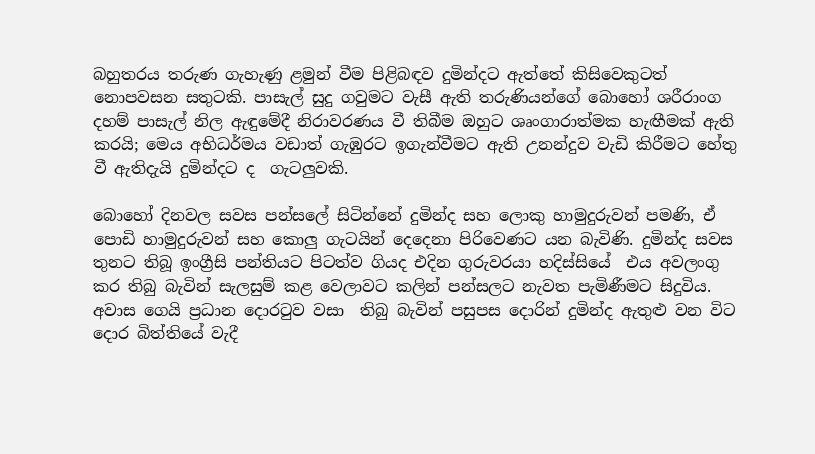බහුතරය තරුණ ගැහැණු ළමුන් වීම පිළිබඳව දුමින්දට ඇත්තේ කිසිවෙකුටත් නොපවසන සතුටකි. පාසැල් සුදු ගවුමට වැසී ඇති තරුණියන්ගේ බොහෝ ශරීරාංග  දහම් පාසැල් නිල ඇඳුමේදී නිරාවරණය වී තිබීම ඔහුට ශෘංගාරාත්මක හැඟීමක් ඇති කරයි; මෙය අභිධර්මය වඩාත් ගැඹුරට ඉගැන්වීමට ඇති උනන්දුව වැඩි කිරීමට හේතු වී ඇතිදැයි දුමින්දට ද  ගැටලුවකි.

බොහෝ දිනවල සවස පන්සලේ සිටින්නේ දුමින්ද සහ ලොකු හාමුදුරුවන් පමණි, ඒ පොඩි හාමුදුරුවන් සහ කොලු ගැටයින් දෙදෙනා පිරිවෙණට යන බැවිණි. දුමින්ද සවස තුනට තිබූ ඉංග්‍රීසි පන්තියට පිටත්ව ගියද එදින ගුරුවරයා හදිස්සියේ  එය අවලංගු කර තිබු බැවින් සැලසුම් කළ වෙලාවට කලින් පන්සලට නැවත පැමිණීමට සිදුවිය. අවාස ගෙයි ප්‍රධාන දොරටුව වසා  තිබු බැවින් පසුපස දොරින් දුමින්ද ඇතුළු වන විට දොර බිත්තියේ වැදී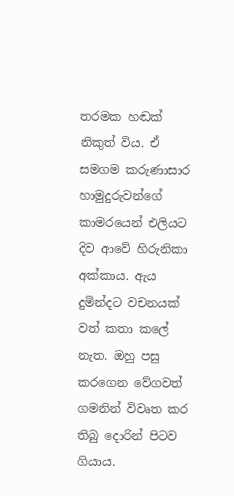තරමක හඬක් නිකුත් විය. ඒ සමගම කරුණාසාර හාමුදුරුවන්ගේ කාමරයෙන් එලියට දිව ආවේ හිරුනිකා අක්කාය. ඇය දුමින්දට වචනයක් වත් කතා කලේ නැත. ඔහු පසු කරගෙන වේගවත් ගමනින් විවෘත කර තිබු දොරින් පිටව ගියාය.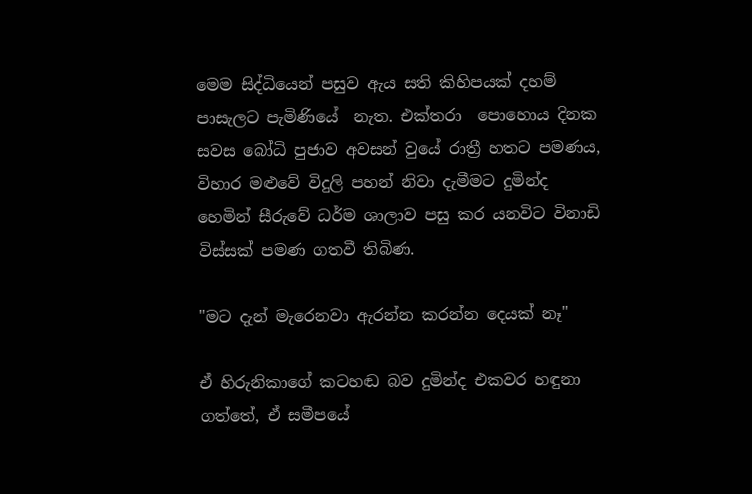මෙම සිද්ධියෙන් පසුව ඇය සති කිහිපයක් දහම් පාසැලට පැමිණියේ  නැත. එක්තරා  පොහොය දිනක සවස බෝධි පුජාව අවසන් වුයේ රාත්‍රී හතට පමණය, විහාර මළුවේ විදුලි පහන් නිවා දැමීමට දුමින්ද හෙමින් සීරුවේ ධර්ම ශාලාව පසු කර යනවිට විනාඩි විස්සක් පමණ ගතවී තිබිණ.

"මට දැන් මැරෙනවා ඇරන්න කරන්න දෙයක් නෑ"

ඒ හිරුනිකාගේ කටහඬ බව දුමින්ද එකවර හඳුනා ගත්තේ, ඒ සමීපයේ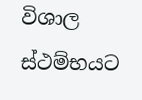විශාල ස්ථම්භයට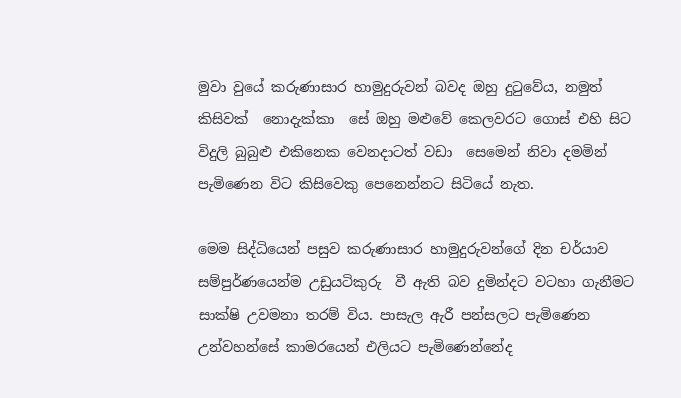මුවා වුයේ කරුණාසාර හාමුදුරුවන් බවද ඔහු දුටුවේය, නමුත් කිසිවක්  නොදැක්කා  සේ ඔහු මළුවේ කෙලවරට ගොස් එහි සිට විදුලි බුබුළු එකිනෙක වෙනදාටත් වඩා  සෙමෙන් නිවා දමමින් පැමිණෙන විට කිසිවෙකු පෙනෙන්නට සිටියේ නැත.

මෙම සිද්ධියෙන් පසුව කරුණාසාර හාමුදුරුවන්ගේ දින චර්යාව සම්පුර්ණයෙන්ම උඩුයටිකුරු  වී ඇති බව දුමින්දට වටහා ගැනීමට සාක්ෂි උවමනා තරම් විය. පාසැල ඇරී පන්සලට පැමිණෙන උන්වහන්සේ කාමරයෙන් එලියට පැමිණෙන්නේද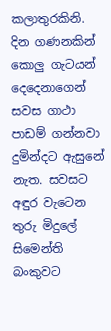කලාතුරකිනි. දින ගණනකින් කොලු ගැටයන් දෙදෙනාගෙන් සවස ගාථා පාඩම් ගන්නවා දුමින්දට ඇසුනේ නැත. සවසට අඳුර වැටෙන තුරු මිදුලේ සිමෙන්ති බංකුවට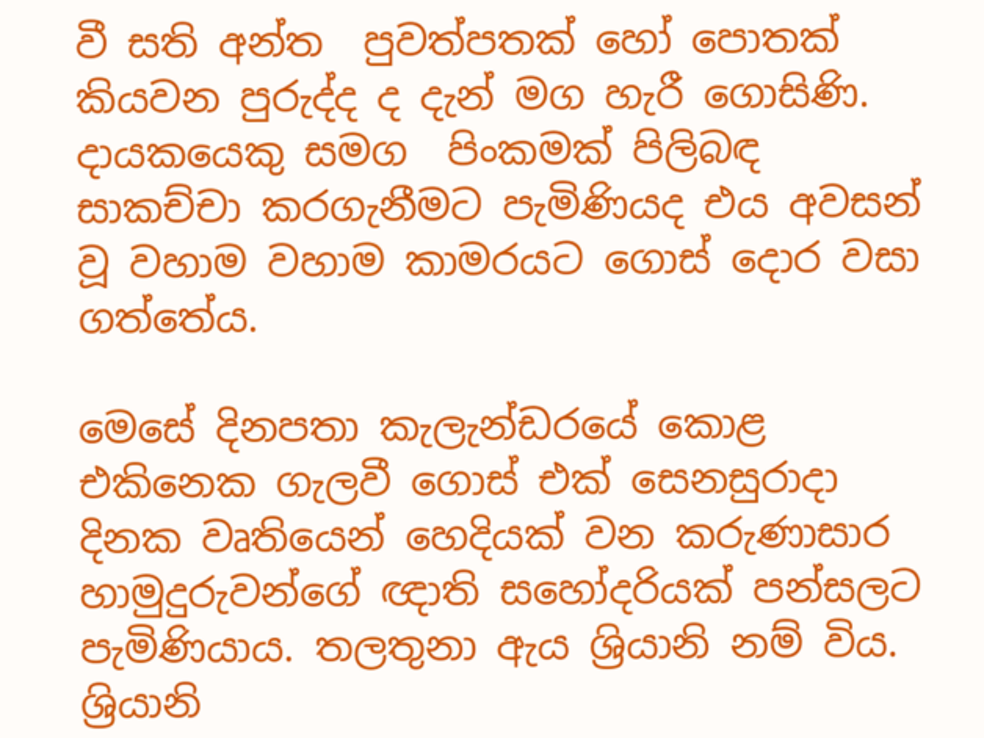වී සති අන්ත  පුවත්පතක් හෝ පොතක් කියවන පුරුද්ද ද දැන් මග හැරී ගොසිණි. දායකයෙකු සමග  පිංකමක් පිලිබඳ සාකච්චා කරගැනීමට පැමිණියද එය අවසන් වූ වහාම වහාම කාමරයට ගොස් දොර වසා ගත්තේය.

මෙසේ දිනපතා කැලැන්ඩරයේ කොළ එකිනෙක ගැලවී ගොස් එක් සෙනසුරාදා දිනක වෘතියෙන් හෙදියක් වන කරුණාසාර හාමුදුරුවන්ගේ ඥාති සහෝදරියක් පන්සලට පැමිණියාය. තලතුනා ඇය ශ්‍රියානි නම් විය. ශ්‍රියානි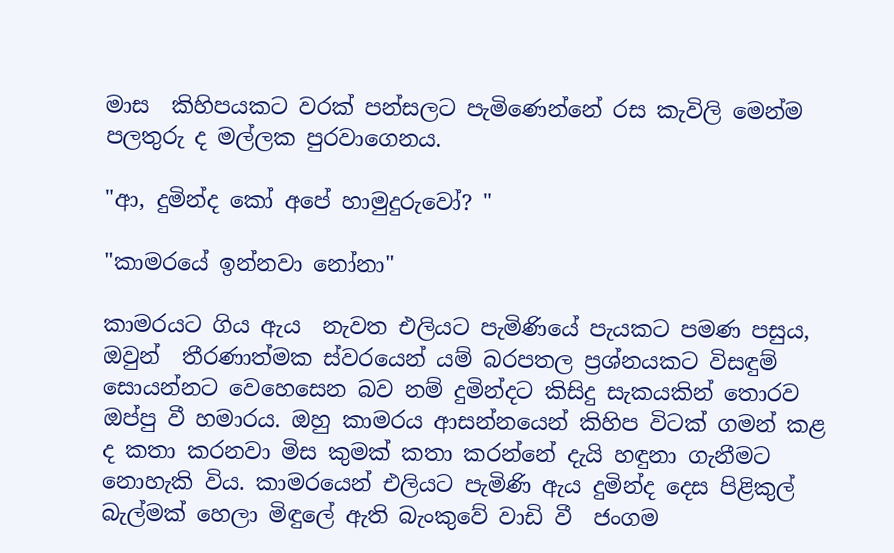මාස  කිහිපයකට වරක් පන්සලට පැමිණෙන්නේ රස කැවිලි මෙන්ම පලතුරු ද මල්ලක පුරවාගෙනය.

"ආ, දුමින්ද කෝ අපේ හාමුදුරුවෝ? "

"කාමරයේ ඉන්නවා නෝනා"

කාමරයට ගිය ඇය  නැවත එලියට පැමිණියේ පැයකට පමණ පසුය, ඔවුන්  තීරණාත්මක ස්වරයෙන් යම් බරපතල ප්‍රශ්නයකට විසඳුම් සොයන්නට වෙහෙසෙන බව නම් දුමින්දට කිසිදු සැකයකින් තොරව ඔප්පු වී හමාරය. ඔහු කාමරය ආසන්නයෙන් කිහිප විටක් ගමන් කළ ද කතා කරනවා මිස කුමක් කතා කරන්නේ දැයි හඳුනා ගැනීමට නොහැකි විය. කාමරයෙන් එලියට පැමිණි ඇය දුමින්ද දෙස පිළිකුල් බැල්මක් හෙලා මිඳුලේ ඇති බැංකුවේ වාඩි වී  ජංගම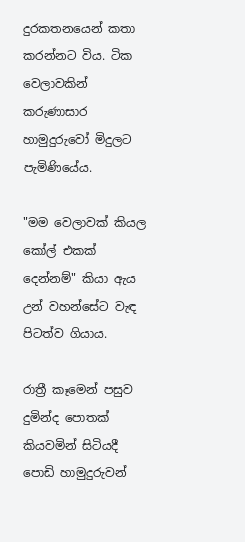දුරකතනයෙන් කතා  කරන්නට විය. ටික වෙලාවකින් කරුණාසාර හාමුදුරුවෝ මිදුලට පැමිණියේය.

"මම වෙලාවක් කියල කෝල් එකක් දෙන්නම්" කියා ඇය  උන් වහන්සේට වැඳ පිටත්ව ගියාය.

රාත්‍රී කෑමෙන් පසුව දුමින්ද පොතක් කියවමින් සිටියදී පොඩි හාමුදුරුවන්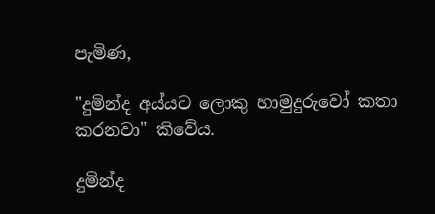පැමිණ,

"දුමින්ද අය්යට ලොකු හාමුදුරුවෝ කතා කරනවා" කිවේය.

දුමින්ද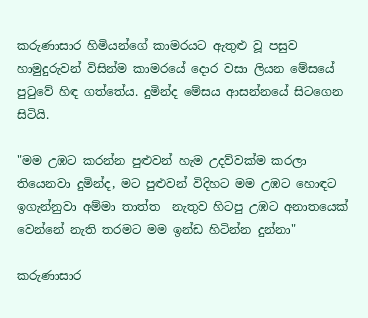කරුණාසාර හිමියන්ගේ කාමරයට ඇතුළු වූ පසුව හාමුදුරුවන් විසින්ම කාමරයේ දොර වසා ලියන මේසයේ පුටුවේ හිඳ ගත්තේය. දුමින්ද මේසය ආසන්නයේ සිටගෙන සිටියි.

"මම උඹට කරන්න පුළුවන් හැම උදව්වක්ම කරලා තියෙනවා දුමින්ද, මට පුළුවන් විදිහට මම උඹට හොඳට ඉගැන්නුවා අම්මා තාත්ත  නැතුව හිටපු උඹට අනාතයෙක් වෙන්නේ නැති තරමට මම ඉන්ඩ හිටින්න දුන්නා"

කරුණාසාර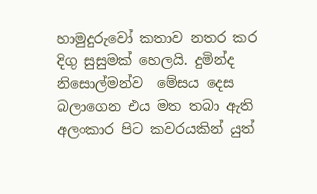හාමුදුරුවෝ කතාව නතර කර දිගු සුසුමක් හෙලයි. දුමින්ද නිසොල්මන්ව  මේසය දෙස බලාගෙන එය මත තබා ඇති අලංකාර පිට කවරයකින් යුත්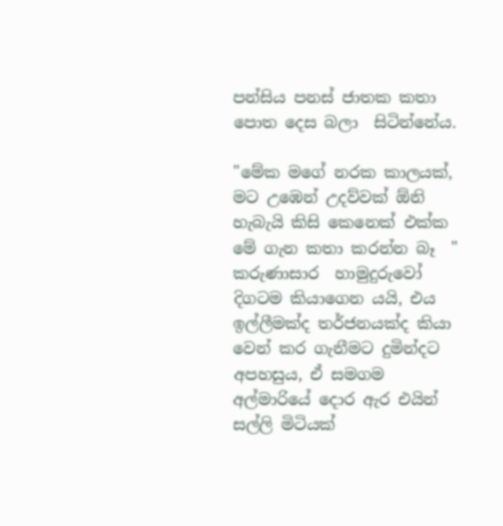පන්සිය පනස් ජාතක කතා පොත දෙස බලා  සිටින්නේය.

"මේක මගේ නරක කාලයක්, මට උඹෙන් උදව්වක් ඕනි හැබැයි කිසි කෙනෙක් එක්ක මේ ගැන කතා කරන්න බෑ  " කරුණාසාර  හාමුදුරුවෝ දිගටම කියාගෙන යයි, එය ඉල්ලීමක්ද තර්ජනයක්ද කියා වෙන් කර ගැනීමට දුමින්දට අපහසුය, ඒ සමගම අල්මාරියේ දොර ඇර එයින් සල්ලි මිටියක්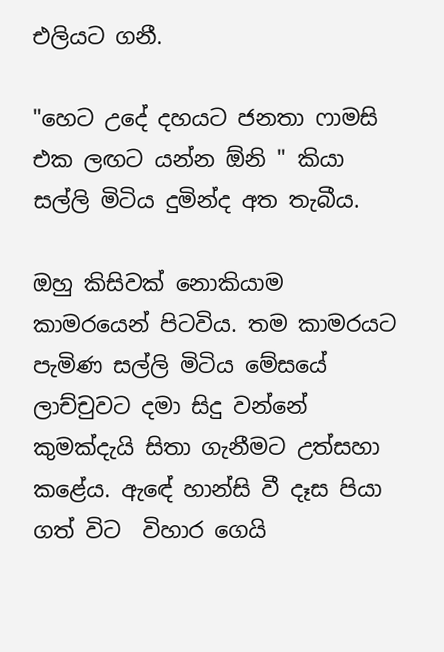එලියට ගනී.

"හෙට උදේ දහයට ජනතා ෆාමසි එක ලඟට යන්න ඕනි " කියා සල්ලි මිටිය දුමින්ද අත තැබීය.

ඔහු කිසිවක් නොකියාම කාමරයෙන් පිටවිය. තම කාමරයට පැමිණ සල්ලි මිටිය මේසයේ ලාච්චුවට දමා සිදු වන්නේ කුමක්දැයි සිතා ගැනීමට උත්සහා කළේය. ඇඳේ හාන්සි වී දෑස පියා ගත් විට  විහාර ගෙයි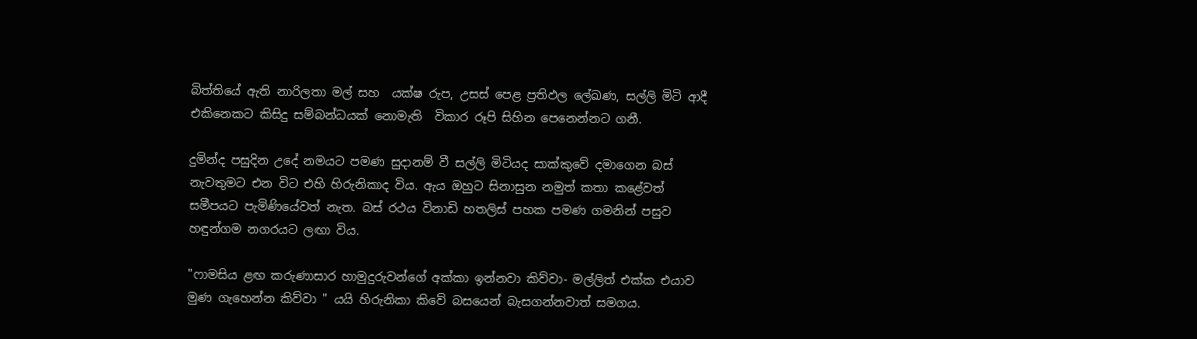බිත්තියේ ඇති නාරිලතා මල් සහ  යක්ෂ රුප, උසස් පෙළ ප්‍රතිඵල ලේඛණ, සල්ලි මිටි ආදී එකිනෙකට කිසිදු සම්බන්ධයක් නොමැති  විකාර රූපි සිහින පෙනෙන්නට ගනී.

දුමින්ද පසුදින උදේ නමයට පමණ සුදානම් වී සල්ලි මිටියද සාක්කුවේ දමාගෙන බස් නැවතුමට එන විට එහි හිරුනිකාද විය. ඇය ඔහුට සිනාසුන නමුත් කතා කළේවත් සමීපයට පැමිණියේවත් නැත. බස් රථය විනාඩි හතලිස් පහක පමණ ගමනින් පසුව හඳුන්ගම නගරයට ලඟා විය.

"ෆාමසිය ළඟ කරුණාසාර හාමුදුරුවන්ගේ අක්කා ඉන්නවා කිව්වා- මල්ලිත් එක්ක එයාව මුණ ගැහෙන්න කිව්වා " යයි හිරුනිකා කිවේ බසයෙන් බැසගන්නවාත් සමගය.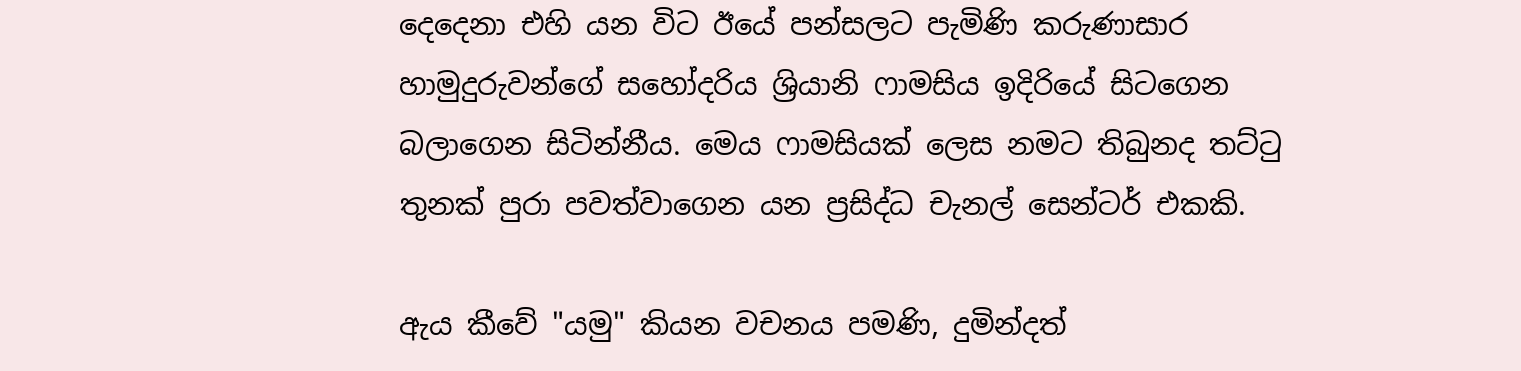දෙදෙනා එහි යන විට ඊයේ පන්සලට පැමිණි කරුණාසාර හාමුදුරුවන්ගේ සහෝදරිය ශ්‍රියානි ෆාමසිය ඉදිරියේ සිටගෙන බලාගෙන සිටින්නීය. මෙය ෆාමසියක් ලෙස නමට තිබුනද තට්ටු තුනක් පුරා පවත්වාගෙන යන ප්‍රසිද්ධ චැනල් සෙන්ටර් එකකි.

ඇය කීවේ "යමු" කියන වචනය පමණි, දුමින්දත්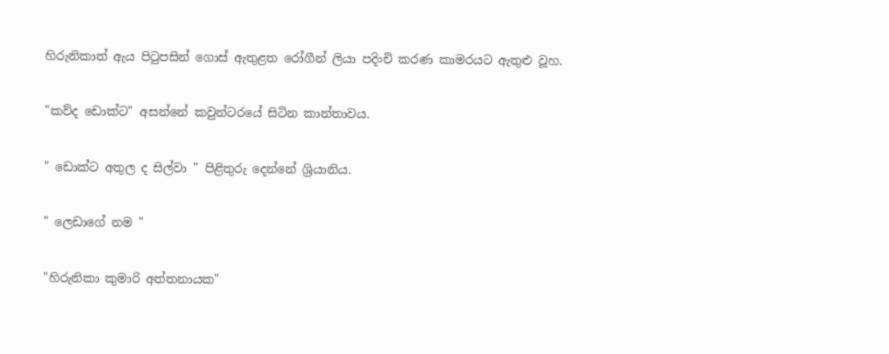හිරුනිකාත් ඇය පිටුපසින් ගොස් ඇතුළත රෝගීන් ලියා පදිංචි කරණ කාමරයට ඇතුළු වූහ.

"කව්ද ඩොක්ට" අසන්නේ කවුන්ටරයේ සිටින කාන්තාවය.

" ඩොක්ට අතුල ද සිල්වා " පිළිතුරු දෙන්නේ ශ්‍රියානිය.

" ලෙඩාගේ නම "

"හිරුනිකා කුමාරි අත්තනායක"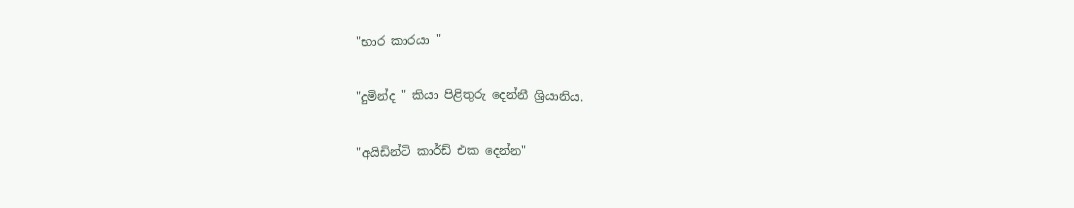"භාර කාරයා "

"දුමින්ද " කියා පිළිතුරු දෙන්නී ශ්‍රියානිය.

"අයිඩින්ටි කාර්ඩ් එක දෙන්න"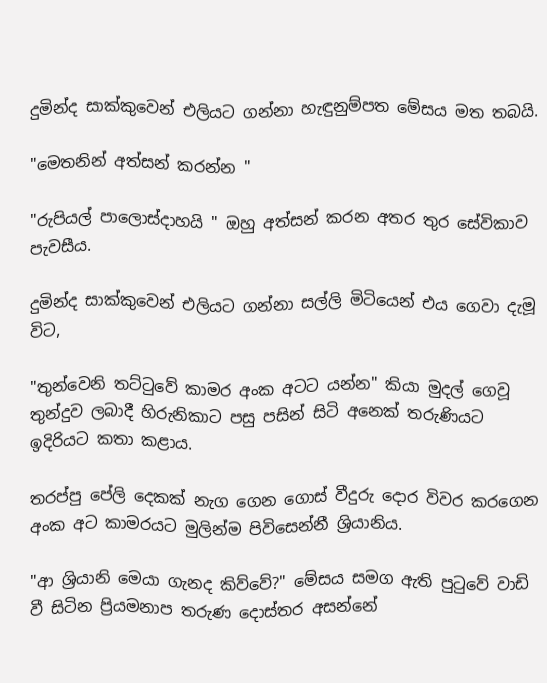දුමින්ද සාක්කුවෙන් එලියට ගන්නා හැඳුනුම්පත මේසය මත තබයි.

"මෙතනින් අත්සන් කරන්න "

"රුපියල් පාලොස්දාහයි " ඔහු අත්සන් කරන අතර තුර සේවිකාව පැවසීය.

දුමින්ද සාක්කුවෙන් එලියට ගන්නා සල්ලි මිටියෙන් එය ගෙවා දැමූ විට,

"තුන්වෙනි තට්ටුවේ කාමර අංක අටට යන්න" කියා මුදල් ගෙවූ තුන්දුව ලබාදී හිරුනිකාට පසු පසින් සිටි අනෙක් තරුණියට ඉදිරියට කතා කළාය.

තරප්පු පේලි දෙකක් නැග ගෙන ගොස් වීදුරු දොර විවර කරගෙන අංක අට කාමරයට මුලින්ම පිවිසෙන්නී ශ්‍රියානිය.

"ආ ශ්‍රියානි මෙයා ගැනද කිව්වේ?" මේසය සමග ඇති පුටුවේ වාඩි වී සිටින ප්‍රියමනාප තරුණ දොස්තර අසන්නේ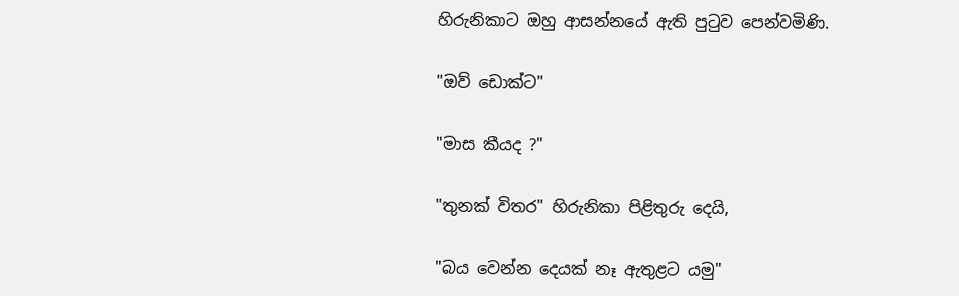හිරුනිකාට ඔහු ආසන්නයේ ඇති පුටුව පෙන්වමිණි.

"ඔව් ඩොක්ට"

"මාස කීයද ?"

"තුනක් විතර" හිරුනිකා පිළිතුරු දෙයි,

"බය වෙන්න දෙයක් නෑ ඇතුළට යමු"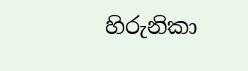හිරුනිකා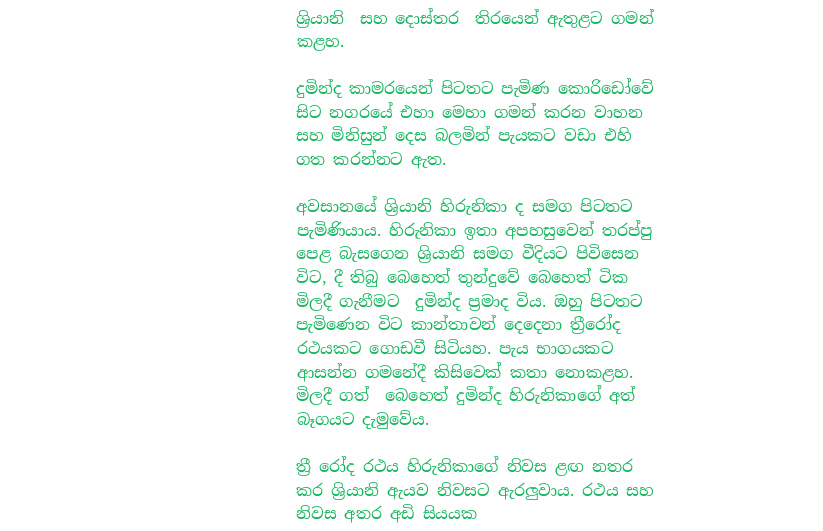ශ්‍රියානි  සහ දොස්තර  තිරයෙන් ඇතුළට ගමන් කළහ.

දුමින්ද කාමරයෙන් පිටතට පැමිණ කොරිඩෝවේ සිට නගරයේ එහා මෙහා ගමන් කරන වාහන සහ මිනිසුන් දෙස බලමින් පැයකට වඩා එහි ගත කරන්නට ඇත.

අවසානයේ ශ්‍රියානි හිරුනිකා ද සමග පිටතට පැමිණියාය. හිරුනිකා ඉතා අපහසුවෙන් තරප්පු පෙළ බැසගෙන ශ්‍රියානි සමග වීදියට පිවිසෙන විට, දී තිබු බෙහෙත් තුන්දුවේ බෙහෙත් ටික මිලදී ගැනීමට  දුමින්ද ප්‍රමාද විය. ඔහු පිටතට පැමිණෙන විට කාන්තාවන් දෙදෙනා ත්‍රීරෝද රථයකට ගොඩවී සිටියහ. පැය භාගයකට ආසන්න ගමනේදී කිසිවෙක් කතා නොකළහ. මිලදී ගත්  බෙහෙත් දුමින්ද හිරුනිකාගේ අත්  බෑගයට දැමුවේය.

ත්‍රී රෝද රථය හිරුනිකාගේ නිවස ළඟ නතර කර ශ්‍රියානි ඇයව නිවසට ඇරලුවාය. රථය සහ නිවස අතර අඩි සියයක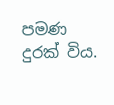පමණ දුරක් විය.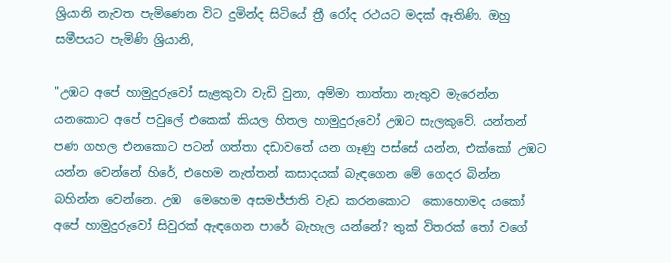ශ්‍රියානි නැවත පැමිණෙන විට දුමින්ද සිටියේ ත්‍රී රෝද රථයට මදක් ඈතිණි. ඔහු සමීපයට පැමිණි ශ්‍රියානි,

"උඹට අපේ හාමුදුරුවෝ සැළකුවා වැඩි වුනා, අම්මා තාත්තා නැතුව මැරෙන්න යනකොට අපේ පවුලේ එකෙක් කියල හිතල හාමුදුරුවෝ උඹට සැලකුවේ. යන්තන් පණ ගහල එනකොට පටන් ගත්තා දඩාවතේ යන ගෑණු පස්සේ යන්න, එක්කෝ උඹට යන්න වෙන්නේ හිරේ, එහෙම නැත්තන් කසාදයක් බැඳගෙන මේ ගෙදර බින්න බහින්න වෙන්නෙ. උඹ  මෙහෙම අසමජ්ජාති වැඩ කරනකොට  කොහොමද යකෝ අපේ හාමුදුරුවෝ සිවුරක් ඇඳගෙන පාරේ බැහැල යන්නේ? තුක් විතරක් තෝ වගේ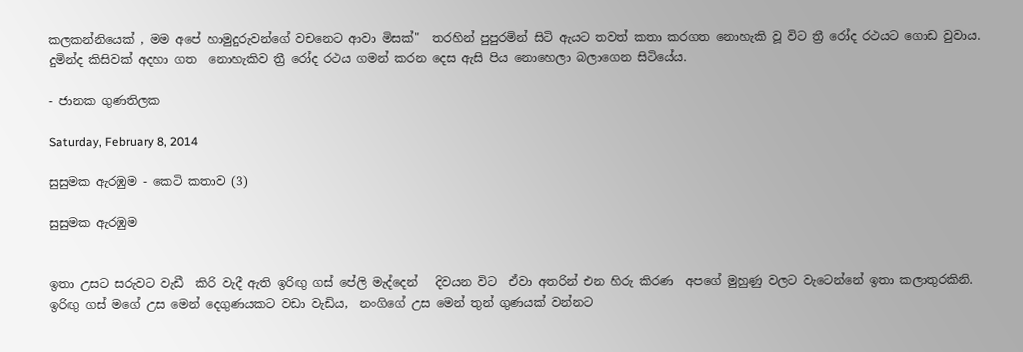කලකන්නියෙක් , මම අපේ හාමුදුරුවන්ගේ වචනෙට ආවා මිසක්"  තරහින් පුපුරමින් සිටි ඇයට තවත් කතා කරගත නොහැකි වූ විට ත්‍රී රෝද රථයට ගොඩ වුවාය. දුමින්ද කිසිවක් අදහා ගත  නොහැකිව ත්‍රී රෝද රථය ගමන් කරන දෙස ඇසි පිය නොහෙලා බලාගෙන සිටියේය.

- ජානක ගුණතිලක

Saturday, February 8, 2014

සුසුමක ඇරඹුම - කෙටි කතාව (3)

සුසුමක ඇරඹුම


ඉතා උසට සරුවට වැඩී  කිරි වැදී ඇති ඉරිඟු ගස් පේලි මැද්දෙන්   දිවයන විට  ඒවා අතරින් එන හිරු කිරණ  අපගේ මුහුණු වලට වැටෙන්නේ ඉතා කලාතුරකිනි. ඉරිඟු ගස් මගේ උස මෙන් දෙගුණයකට වඩා වැඩිය,  නංගිගේ උස මෙන් තුන් ගුණයක් වන්නට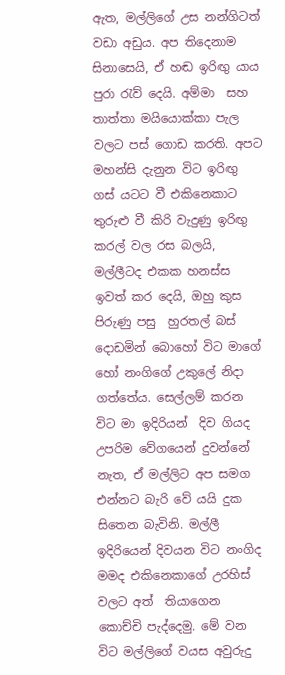ඇත, මල්ලිගේ උස නන්ගිටත් වඩා අඩුය. අප තිදෙනාම සිනාසෙයි, ඒ හඬ ඉරිඟු යාය  පුරා රැව් දෙයි. අම්මා  සහ තාත්තා මයියොක්කා පැල වලට පස් ගොඩ කරති. අපට මහන්සි දැනුන විට ඉරිඟු ගස් යටට වී එකිනෙකාට තුරුළු වී කිරි වැදුණු ඉරිඟු කරල් වල රස බලයි, මල්ලීටද එකක හනස්ස ඉවත් කර දෙයි, ඔහු කුස පිරුණු පසු  හුරතල් බස් දොඩමින් බොහෝ විට මාගේ හෝ නංගිගේ උකුලේ නිදා ගත්තේය. සෙල්ලම් කරන විට මා ඉදිරියන්  දිව ගියද   උපරිම වේගයෙන් දුවන්නේ නැත, ඒ මල්ලිට අප සමග එන්නට බැරි වේ යයි දුක සිතෙන බැවිනි. මල්ලී ඉදිරියෙන් දිවයන විට නංගිද  මමද එකිනෙකාගේ උරහිස් වලට අත්  තියාගෙන කොච්චි පැද්දෙමු. මේ වන විට මල්ලිගේ වයස අවුරුදු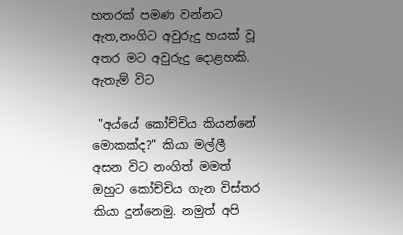හතරක් පමණ වන්නට ඇත,නංගිට අවුරුදු හයක් වූ අතර මට අවුරුදු දොළහකි. ඇතැම් විට

 "අය්යේ කෝච්චිය කියන්නේ මොකක්ද?" කියා මල්ලී  අසන විට නංගිත් මමත් ඔහුට කෝච්චිය ගැන විස්තර කියා දුන්නෙමු. නමුත් අපි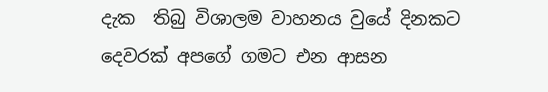දැක  තිබු විශාලම වාහනය වුයේ දිනකට  දෙවරක් අපගේ ගමට එන ආසන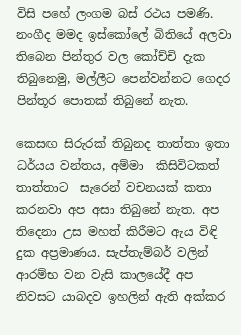විසි පහේ ලංගම බස් රථය පමණි. නංගීද මමද ඉස්කෝලේ බිතියේ අලවා තිබෙන පින්තුර වල කෝච්චි දැක තිබුනෙමු, මල්ලීට පෙන්වන්නට ගෙදර පින්තූර පොතක් තිබුනේ නැත.

කෙසඟ සිරුරක් තිබුනද තාත්තා ඉතා ධර්යය වන්තය, අම්මා  කිසිවිටකත්  තාත්තාට  සැරෙන් වචනයක් කතා කරනවා අප අසා තිබුනේ නැත. අප තිදෙනා උස මහත් කිරීමට ඇය විඳි දුක අප්‍රමාණය. සැප්තැම්බර් වලින් ආරම්භ වන වැසි කාලයේදී අප නිවසට යාබදව ඉහලින් ඇති අක්කර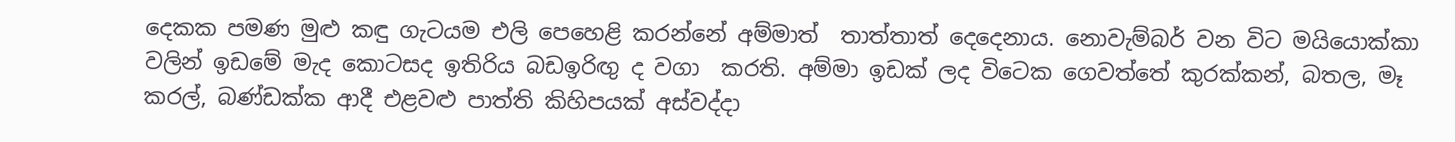දෙකක පමණ මුළු කඳු ගැටයම එලි පෙහෙළි කරන්නේ අම්මාත්  තාත්තාත් දෙදෙනාය. නොවැම්බර් වන විට මයියොක්කා  වලින් ඉඩමේ මැද කොටසද ඉතිරිය බඩඉරිඟු ද වගා  කරති. අම්මා ඉඩක් ලද විටෙක ගෙවත්තේ කුරක්කන්, බතල, මෑ කරල්, බණ්ඩක්ක ආදී එළවළු පාත්ති කිහිපයක් අස්වද්දා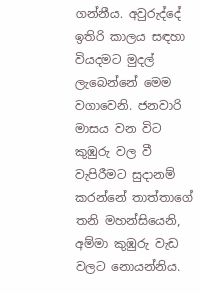ගන්නීය. අවුරුද්දේ ඉතිරි කාලය සඳහා වියදමට මුදල් ලැබෙන්නේ මෙම වගාවෙනි. ජනවාරි මාසය වන විට කුඹුරු වල වී වැපිරීමට සුදානම් කරන්නේ තාත්තාගේ තනි මහන්සියෙනි, අම්මා කුඹුරු වැඩ වලට නොයන්නිය.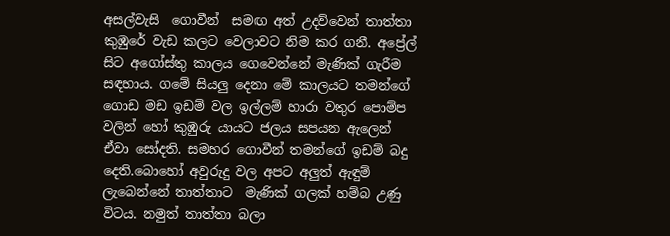අසල්වැසි  ගොවීන්  සමඟ අත් උදව්වෙන් තාත්තා කුඹුරේ වැඩ කලට වෙලාවට නිම කර ගනී. අප්‍රේල් සිට අගෝස්තු කාලය ගෙවෙන්නේ මැණික් ගැරීම සඳහාය. ගමේ සියලු දෙනා මේ කාලයට තමන්ගේ ගොඩ මඩ ඉඩම් වල ඉල්ලම් හාරා වතුර පොම්ප වලින් හෝ කුඹුරු යායට ජලය සපයන ඇලෙන්  ඒවා සෝදති. සමහර ගොවීන් තමන්ගේ ඉඩම් බදු දෙති.බොහෝ අවුරුදු වල අපට අලුත් ඇඳුම් ලැබෙන්නේ තාත්තාට  මැණික් ගලක් හම්බ උණු විටය. නමුත් තාත්තා බලා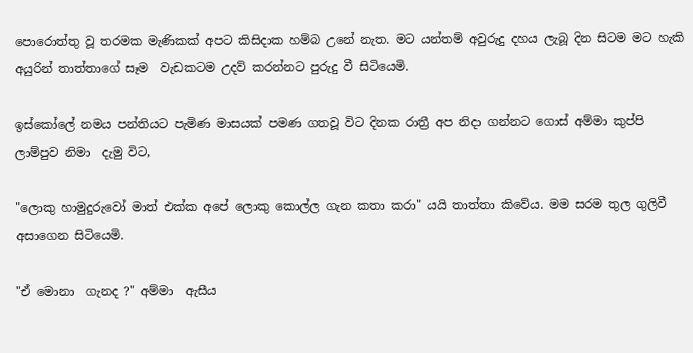පොරොත්තු වූ තරමක මැණිකක් අපට කිසිදාක හම්බ උනේ නැත. මට යන්තම් අවුරුදු දහය ලැබූ දින සිටම මට හැකි අයුරින් තාත්තාගේ සෑම  වැඩකටම උදව් කරන්නට පුරුදු වී සිටියෙමි.

ඉස්කෝලේ නමය පන්තියට පැමිණ මාසයක් පමණ ගතවූ විට දිනක රාත්‍රී අප නිදා ගන්නට ගොස් අම්මා කුප්පි ලාම්පුව නිමා  දැමු විට,

"ලොකු හාමුදුරුවෝ මාත් එක්ක අපේ ලොකු කොල්ල ගැන කතා කරා" යයි තාත්තා කිවේය. මම සරම තුල ගුලිවී අසාගෙන සිටියෙමි.

"ඒ මොනා  ගැනද ?" අම්මා  ඇසීය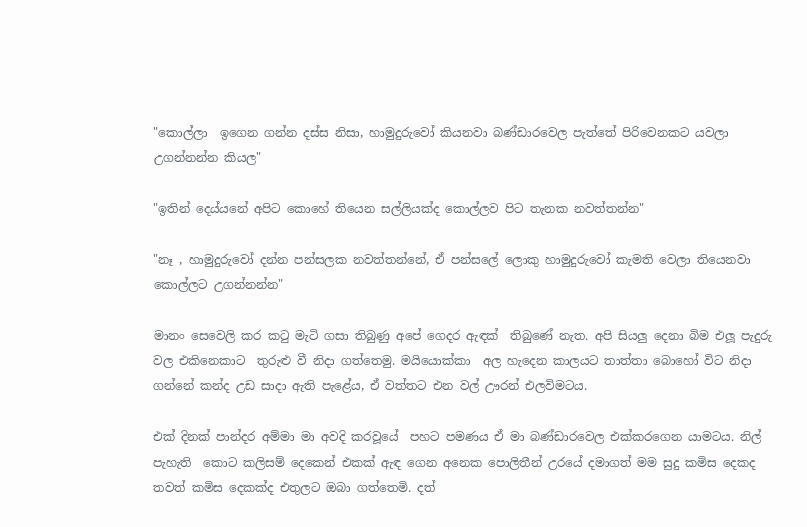"කොල්ලා  ඉගෙන ගන්න දස්ස නිසා, හාමුදුරුවෝ කියනවා බණ්ඩාරවෙල පැත්තේ පිරිවෙනකට යවලා උගන්නන්න කියල"

"ඉතින් දෙය්යනේ අපිට කොහේ තියෙන සල්ලියක්ද කොල්ලව පිට තැනක නවත්තන්න"

"නෑ , හාමුදුරුවෝ දන්න පන්සලක නවත්තන්නේ, ඒ පන්සලේ ලොකු හාමුදුරුවෝ කැමති වෙලා තියෙනවා කොල්ලට උගන්නන්න"

මානං සෙවෙලි කර කටු මැටි ගසා තිබුණු අපේ ගෙදර ඇඳක්  තිබුණේ නැත. අපි සියලු දෙනා බිම එලූ පැදුරු වල එකිනෙකාට  තුරුළු වී නිදා ගත්තෙමු. මයියොක්කා  අල හැදෙන කාලයට තාත්තා බොහෝ විට නිදා ගන්නේ කන්ද උඩ සාදා ඇති පැළේය, ඒ වත්තට එන වල් ඌරන් එලවිමටය.

එක් දිනක් පාන්දර අම්මා මා අවදි කරවූයේ  පහට පමණය ඒ මා බණ්ඩාරවෙල එක්කරගෙන යාමටය. නිල්  පැහැති  කොට කලිසම් දෙකෙන් එකක් ඇඳ ගෙන අනෙක පොලිතීන් උරයේ දමාගත් මම සුදු කමිස දෙකද  තවත් කමිස දෙකක්ද එතුලට ඔබා ගත්තෙමි. දත්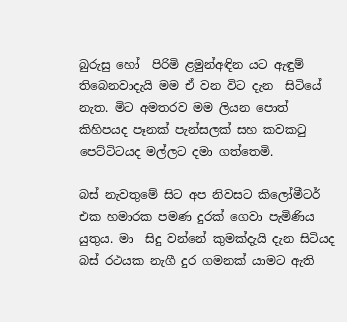බුරුසු හෝ  පිරිමි ළමුන්අඳින යට ඇඳුම් තිබෙනවාදැයි මම ඒ වන විට දැන  සිටියේ නැත. මිට අමතරව මම ලියන පොත් කිහිපයද පෑනක් පැන්සලක් සහ කවකටු පෙට්ටිටයද මල්ලට දමා ගත්තෙමි.

බස් නැවතුමේ සිට අප නිවසට කිලෝමීටර් එක හමාරක පමණ දුරක් ගෙවා පැමිණිය යුතුය. මා  සිදු වන්නේ කුමක්දැයි දැන සිටියද බස් රථයක නැගී දුර ගමනක් යාමට ඇති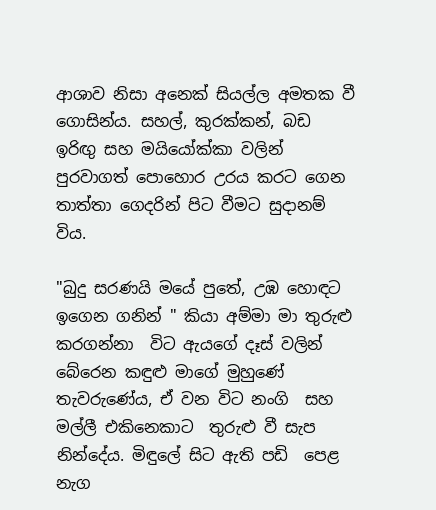ආශාව නිසා අනෙක් සියල්ල අමතක වී ගොසින්ය. සහල්, කුරක්කන්, බඩ ඉරිඟු සහ මයියෝක්කා වලින් පුරවාගත් පොහොර උරය කරට ගෙන තාත්තා ගෙදරින් පිට වීමට සුදානම් විය.

"බුදු සරණයි මයේ පුතේ, උඹ හොඳට ඉගෙන ගනින් " කියා අම්මා මා තුරුළු කරගන්නා  විට ඇයගේ දෑස් වලින් බේරෙන කඳුළු මාගේ මුහුණේ තැවරුණේය, ඒ වන විට නංගි  සහ මල්ලී එකිනෙකාට  තුරුළු වී සැප නින්දේය. මිඳුලේ සිට ඇති පඩි  පෙළ නැග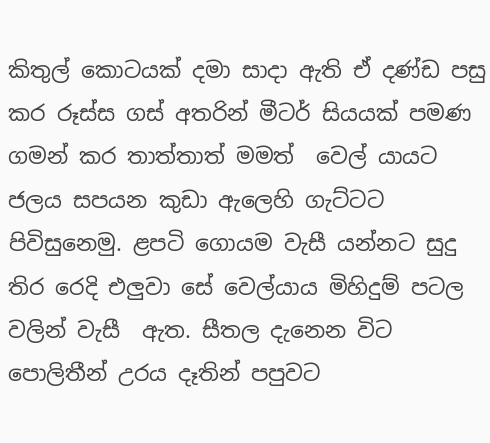කිතුල් කොටයක් දමා සාදා ඇති ඒ දණ්ඩ පසු කර රූස්ස ගස් අතරින් මීටර් සියයක් පමණ ගමන් කර තාත්තාත් මමත්  වෙල් යායට ජලය සපයන කුඩා ඇලෙහි ගැට්ටට පිවිසුනෙමු. ළපටි ගොයම වැසී යන්නට සුදු තිර රෙදි එලුවා සේ වෙල්යාය මිහිදුම් පටල වලින් වැසී  ඇත. සීතල දැනෙන විට පොලිතීන් උරය දෑතින් පපුවට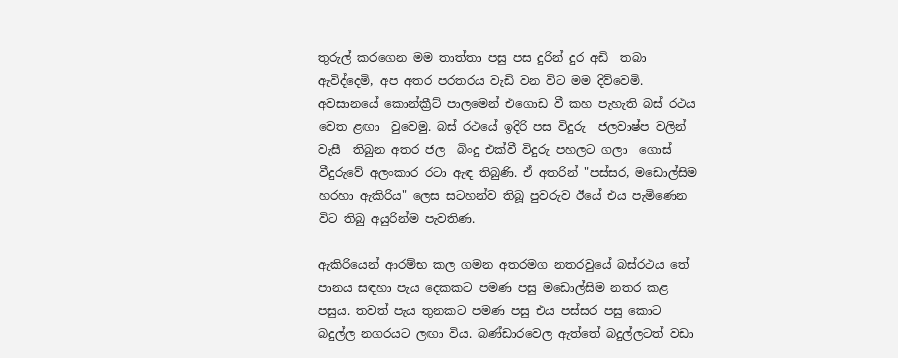තුරුල් කරගෙන මම තාත්තා පසු පස දුරින් දුර අඩි  තබා ඇවිද්දෙමි, අප අතර පරතරය වැඩි වන විට මම දිව්වෙමි. අවසානයේ කොන්ක්‍රීට් පාලමෙන් එගොඩ වී කහ පැහැති බස් රථය වෙත ළඟා  වුවෙමු. බස් රථයේ ඉදිරි පස විදුරු  ජලවාෂ්ප වලින් වැසී  තිබුන අතර ජල  බිංදු එක්වී විදුරු පහලට ගලා  ගොස් වීදුරුවේ අලංකාර රටා ඇඳ තිබුණි. ඒ අතරින් "පස්සර, මඩොල්සිම හරහා ඇකිරිය" ලෙස සටහන්ව තිබූ පුවරුව ඊයේ එය පැමිණෙන විට තිබු අයුරින්ම පැවතිණ.

ඇකිරියෙන් ආරම්භ කල ගමන අතරමග නතරවුයේ බස්රථය තේ පානය සඳහා පැය දෙකකට පමණ පසු මඩොල්සිම නතර කළ පසුය. තවත් පැය තුනකට පමණ පසු එය පස්සර පසු කොට බදුල්ල නගරයට ලඟා විය. බණ්ඩාරවෙල ඇත්තේ බදුල්ලටත් වඩා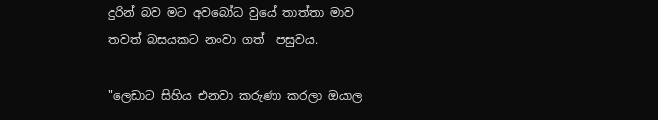දුරින් බව මට අවබෝධ වුයේ තාත්තා මාව තවත් බසයකට නංවා ගත්  පසුවය.

"ලෙඩාට සිහිය එනවා කරුණා කරලා ඔයාල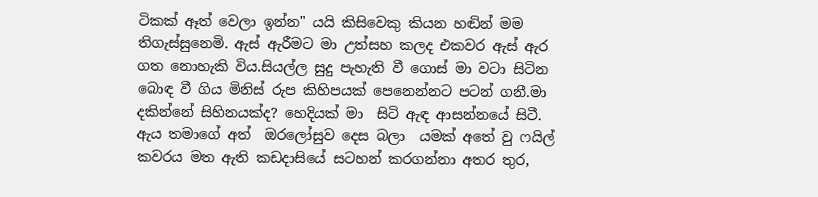ටිකක් ඈත් වෙලා ඉන්න" යයි කිසිවෙකු කියන හඬින් මම තිගැස්සුනෙමි. ඇස් ඇරීමට මා උත්සහ කලද එකවර ඇස් ඇර  ගත නොහැකි විය.සියල්ල සුදු පැහැති වී ගොස් මා වටා සිටින බොඳ වී ගිය මිනිස් රුප කිහිපයක් පෙනෙන්නට පටන් ගනී.මා දකින්නේ සිහිනයක්ද? හෙදියක් මා  සිටි ඇඳ ආසන්නයේ සිටී. ඇය තමාගේ අත්  ඔරලෝසුව දෙස බලා  යමක් අතේ වු ෆයිල් කවරය මත ඇති කඩදාසියේ සටහන් කරගන්නා අතර තුර,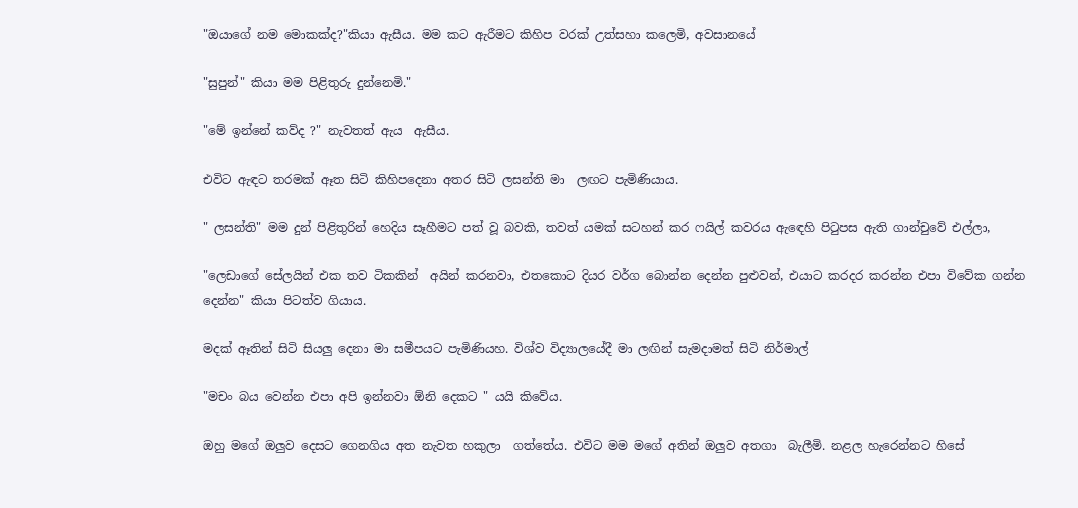"ඔයාගේ නම මොකක්ද?"කියා ඇසීය. මම කට ඇරීමට කිහිප වරක් උත්සහා කලෙමි, අවසානයේ

"සුපුන්" කියා මම පිළිතුරු දුන්නෙමි."

"මේ ඉන්නේ කව්ද ?" නැවතත් ඇය  ඇසීය.

එවිට ඇඳට තරමක් ඈත සිටි කිහිපදෙනා අතර සිටි ලසන්ති මා  ලඟට පැමිණියාය.

" ලසන්ති" මම දුන් පිළිතුරින් හෙදිය සෑහීමට පත් වූ බවකි, තවත් යමක් සටහන් කර ෆයිල් කවරය ඇඳෙහි පිටුපස ඇති ගාන්චුවේ එල්ලා,

"ලෙඩාගේ සේලයින් එක තව ටිකකින්  අයින් කරනවා, එතකොට දියර වර්ග බොන්න දෙන්න පුළුවන්, එයාට කරදර කරන්න එපා විවේක ගන්න දෙන්න" කියා පිටත්ව ගියාය.

මදක් ඈතින් සිටි සියලු දෙනා මා සමීපයට පැමිණියහ. විශ්ව විද්‍යාලයේදී මා ලඟින් සැමදාමත් සිටි නිර්මාල්

"මචං බය වෙන්න එපා අපි ඉන්නවා ඕනි දෙකට " යයි කිවේය.

ඔහු මගේ ඔලුව දෙසට ගෙනගිය අත නැවත හකුලා  ගත්තේය. එවිට මම මගේ අතින් ඔලුව අතගා  බැලීමි. නළල හැරෙන්නට හිසේ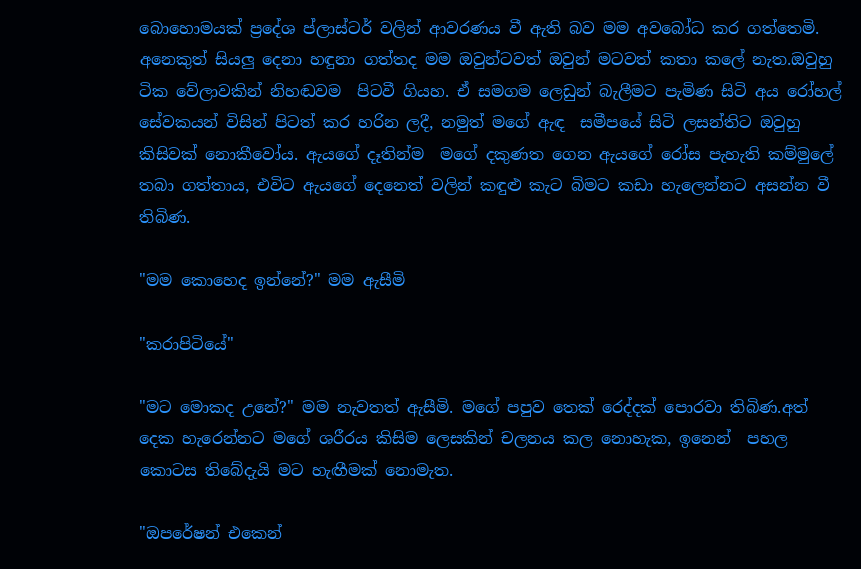බොහොමයක් ප්‍රදේශ ප්ලාස්ටර් වලින් ආවරණය වී ඇති බව මම අවබෝධ කර ගත්තෙමි. අනෙකුත් සියලු දෙනා හඳුනා ගත්තද මම ඔවුන්ටවත් ඔවුන් මටවත් කතා කලේ නැත.ඔවුහු ටික වේලාවකින් නිහඬවම  පිටවී ගියහ. ඒ සමගම ලෙඩුන් බැලීමට පැමිණ සිටි අය රෝහල් සේවකයන් විසින් පිටත් කර හරින ලදී, නමුත් මගේ ඇඳ  සමීපයේ සිටි ලසන්තිට ඔවුහු  කිසිවක් නොකීවෝය. ඇයගේ දෑතින්ම  මගේ දකුණත ගෙන ඇයගේ රෝස පැහැති කම්මුලේ තබා ගත්තාය, එවිට ඇයගේ දෙනෙත් වලින් කඳුළු කැට බිමට කඩා හැලෙන්නට අසන්න වී තිබිණ.

"මම කොහෙද ඉන්නේ?" මම ඇසීමි

"කරාපිටියේ"

"මට මොකද උනේ?" මම නැවතත් ඇසීමි. මගේ පපුව තෙක් රෙද්දක් පොරවා තිබිණ.අත්  දෙක හැරෙන්නට මගේ ශරීරය කිසිම ලෙසකින් චලනය කල නොහැක, ඉනෙන්  පහල කොටස තිබේදැයි මට හැඟීමක් නොමැත.

"ඔපරේෂන් එකෙන්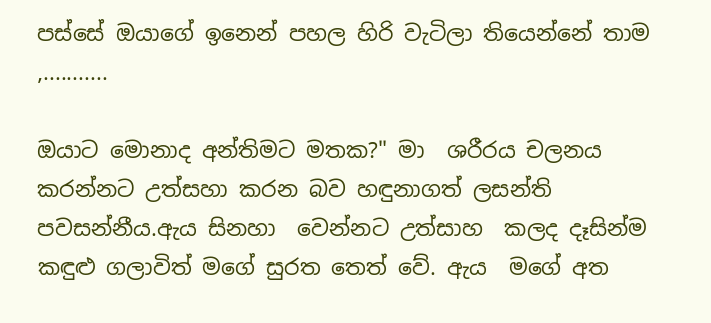පස්සේ ඔයාගේ ඉනෙන් පහල හිරි වැටිලා තියෙන්නේ තාම ,...........

ඔයාට මොනාද අන්තිමට මතක?" මා  ශරීරය චලනය කරන්නට උත්සහා කරන බව හඳුනාගත් ලසන්ති පවසන්නීය.ඇය සිනහා  වෙන්නට උත්සාහ  කලද දෑසින්ම කඳුළු ගලාවිත් මගේ සුරත තෙත් වේ. ඇය  මගේ අත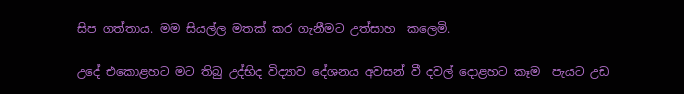සිප ගත්තාය. මම සියල්ල මතක් කර ගැනීමට උත්සාහ  කලෙමි.

උදේ එකොළහට මට තිබු උද්භිද විද්‍යාව දේශනය අවසන් වී දවල් දොළහට කෑම  පැයට උඩ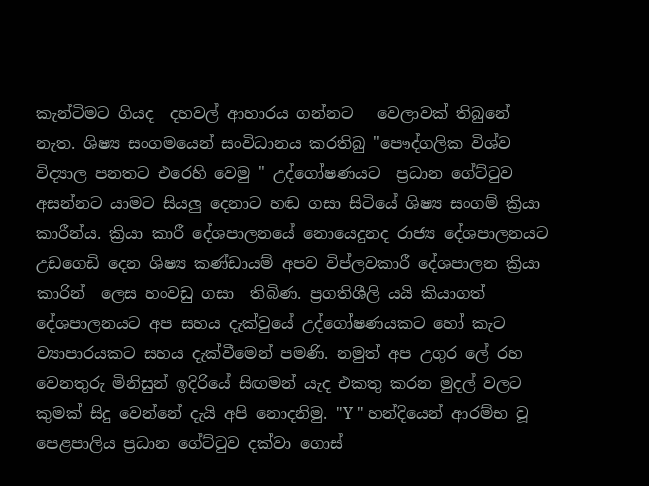කැන්ටිමට ගියද  දහවල් ආහාරය ගන්නට   වෙලාවක් තිබුනේ නැත. ශිෂ්‍ය සංගමයෙන් සංවිධානය කරතිබු "පෞද්ගලික විශ්ව විද්‍යාල පනතට එරෙහි වෙමු " උද්ගෝෂණයට  ප්‍රධාන ගේට්ටුව අසන්නට යාමට සියලු දෙනාට හඬ ගසා සිටියේ ශිෂ්‍ය සංගම් ක්‍රියා කාරීන්ය. ක්‍රියා කාරී දේශපාලනයේ නොයෙදුනද රාජ්‍ය දේශපාලනයට උඩගෙඩි දෙන ශිෂ්‍ය කණ්ඩායම් අපව විප්ලවකාරී දේශපාලන ක්‍රියා කාරින්  ලෙස හංවඩු ගසා  තිබිණ. ප්‍රගතිශීලි යයි කියාගත් දේශපාලනයට අප සහය දැක්වුයේ උද්ගෝෂණයකට හෝ කැට  ව්‍යාපාරයකට සහය දැක්වීමෙන් පමණි. නමුත් අප උගුර ලේ රහ වෙනතුරු මිනිසුන් ඉදිරියේ සිඟමන් යැද එකතු කරන මුදල් වලට කුමක් සිදු වෙන්නේ දැයි අපි නොදනිමු. "Y " හන්දියෙන් ආරම්භ වූ පෙළපාලිය ප්‍රධාන ගේට්ටුව දක්වා ගොස්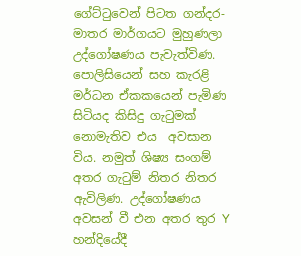ගේට්ටුවෙන් පිටත ගන්දර-මාතර මාර්ගයට මුහුණලා උද්ගෝෂණය පැවැත්විණ. පොලිසියෙන් සහ කැරළි මර්ධන ඒකකයෙන් පැමිණ සිටියද කිසිදු ගැටුමක් නොමැතිව එය  අවසාන විය. නමුත් ශිෂ්‍ය සංගම් අතර ගැටුම් නිතර නිතර ඇවිලිණ. උද්ගෝෂණය අවසන් වී එන අතර තුර Y හන්දියේදී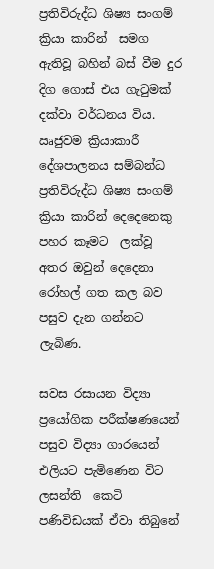ප්‍රතිවිරුද්ධ ශිෂ්‍ය සංගම් ක්‍රියා කාරින්  සමග ඇතිවූ බහින් බස් වීම දුර දිග ගොස් එය ගැටුමක් දක්වා වර්ධනය විය. ඍජුවම ක්‍රියාකාරී දේශපාලනය සම්බන්ධ ප්‍රතිවිරුද්ධ ශිෂ්‍ය සංගම් ක්‍රියා කාරින් දෙදෙනෙකු පහර කෑමට  ලක්වූ අතර ඔවුන් දෙදෙනා රෝහල් ගත කල බව පසුව දැන ගන්නට ලැබිණ.

සවස රසායන විද්‍යා ප්‍රයෝගික පරීක්ෂණයෙන් පසුව විද්‍යා ගාරයෙන් එලියට පැමිණෙන විට ලසන්ති  කෙටි පණිවිඩයක් ඒවා තිබුනේ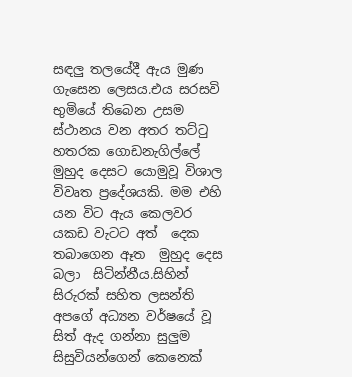සඳලු තලයේදී ඇය මුණ ගැසෙන ලෙසය.එය සරසවි භුමියේ තිබෙන උසම ස්ථානය වන අතර තට්ටු හතරක ගොඩනැගිල්ලේ මුහුද දෙසට යොමුවූ විශාල විවෘත ප්‍රදේශයකි. මම එහි යන විට ඇය කෙලවර යකඩ වැටට අත්  දෙක තබාගෙන ඈත  මුහුද දෙස බලා  සිටින්නීය.සිහින් සිරුරක් සහිත ලසන්ති අපගේ අධ්‍යන වර්ෂයේ වූ සිත් ඇද ගන්නා සුලුම සිසුවියන්ගෙන් කෙනෙක්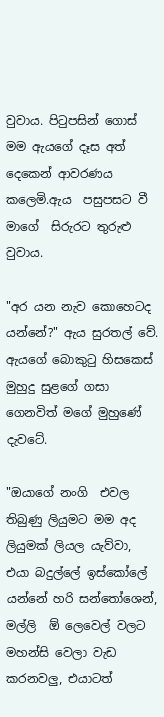වුවාය. පිටුපසින් ගොස් මම ඇයගේ දෑස අත්  දෙකෙන් ආවරණය කලෙමි.ඇය  පසුපසට වී මාගේ  සිරුරට තුරුළු වුවාය.

"අර යන නැව කොහෙටද යන්නේ?" ඇය සුරතල් වේ. ඇයගේ බොකුටු හිසකෙස් මුහුදු සුළගේ ගසා  ගෙනවිත් මගේ මුහුණේ දැවටේ.

"ඔයාගේ නංගි  එවල තිබුණු ලියුමට මම අද ලියුමක් ලියල යැව්වා, එයා බදුල්ලේ ඉස්කෝලේ යන්නේ හරි සන්තෝශෙන්, මල්ලි  ඕ ලෙවෙල් වලට මහන්සි වෙලා වැඩ කරනවලු, එයාටත්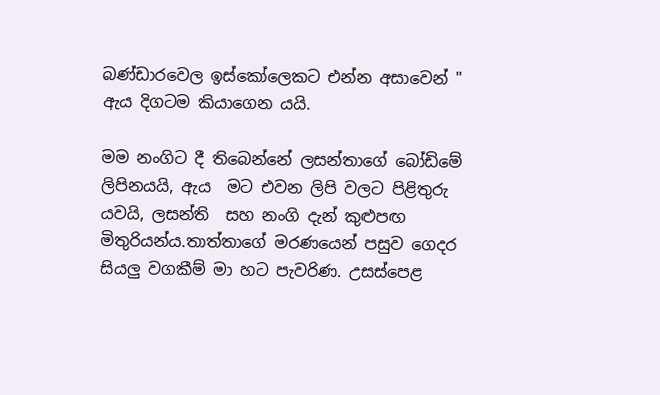බණ්ඩාරවෙල ඉස්කෝලෙකට එන්න අසාවෙන් " ඇය දිගටම කියාගෙන යයි.

මම නංගිට දී තිබෙන්නේ ලසන්තාගේ බෝඩිමේ ලිපිනයයි, ඇය  මට එවන ලිපි වලට පිළිතුරු යවයි, ලසන්ති  සහ නංගි දැන් කුළුපඟ මිතුරියන්ය.තාත්තාගේ මරණයෙන් පසුව ගෙදර සියලු වගකීම් මා හට පැවරිණ. උසස්පෙළ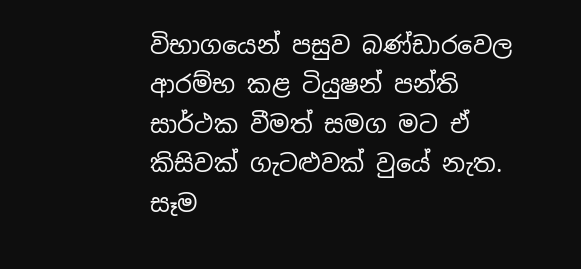විභාගයෙන් පසුව බණ්ඩාරවෙල ආරම්භ කළ ටියුෂන් පන්ති සාර්ථක වීමත් සමග මට ඒ කිසිවක් ගැටළුවක් වුයේ නැත. සෑම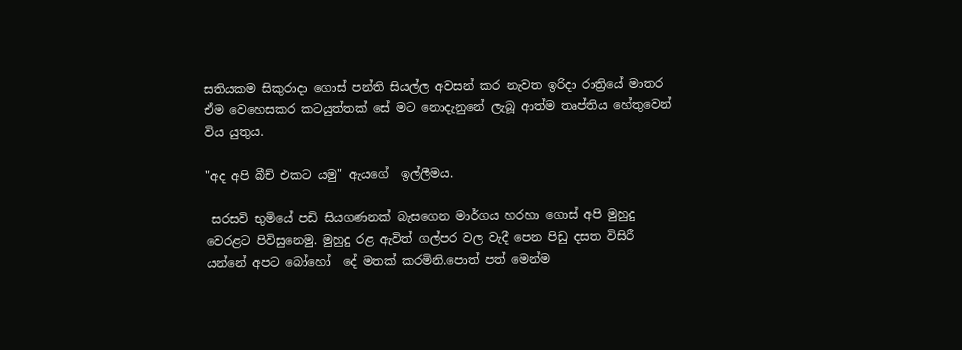සතියකම සිකුරාදා ගොස් පන්ති සියල්ල අවසන් කර නැවත ඉරිදා රාත්‍රියේ මාතර ඒම වෙහෙසකර කටයුත්තක් සේ මට නොදැනුනේ ලැබූ ආත්ම තෘප්තිය හේතුවෙන් විය යුතුය.

"අද අපි බීච් එකට යමු" ඇයගේ  ඉල්ලීමය.

 සරසවි භුමියේ පඩි සියගණනක් බැසගෙන මාර්ගය හරහා ගොස් අපි මුහුදු වෙරළට පිවිසුනෙමු. මුහුදු රළ ඇවිත් ගල්පර වල වැදී පෙන පිඩු දසත විසිරී  යන්නේ අපට බෝහෝ  දේ මතක් කරමිනි.පොත් පත් මෙන්ම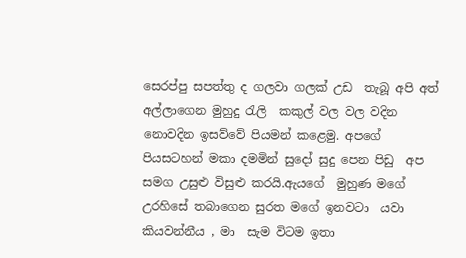සෙරප්පු සපත්තු ද ගලවා ගලක් උඩ  තැබූ අපි අත්  අල්ලාගෙන මුහුදු රැලි  කකුල් වල වල වදින නොවදින ඉසව්වේ පියමන් කළෙමු. අපගේ පියසටහන් මකා දමමින් සුදෝ සුදු පෙන පිඩු  අප සමග උසුළු විසුළු කරයි.ඇයගේ  මුහුණ මගේ උරහිසේ තබාගෙන සුරත මගේ ඉනවටා  යවා කියවන්නීය , මා  සැම විටම ඉතා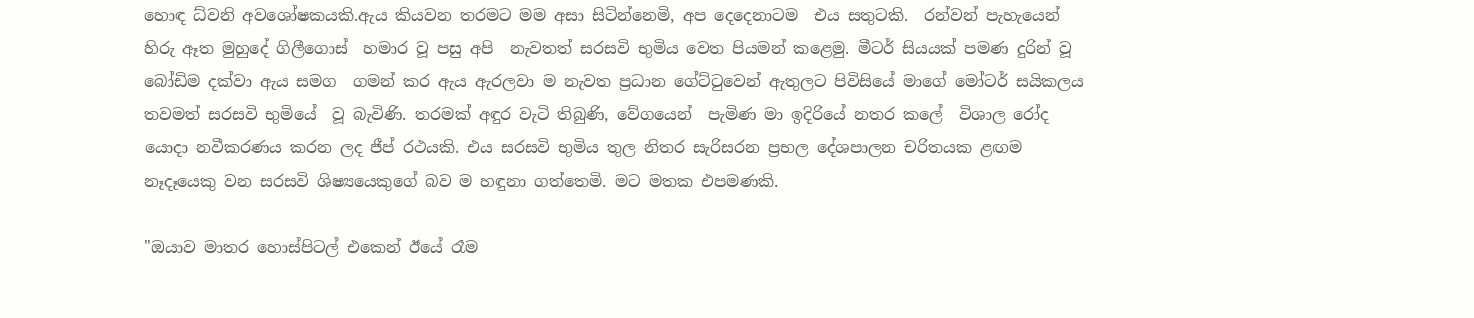හොඳ ධ්වනි අවශෝෂකයකි.ඇය කියවන තරමට මම අසා සිටින්නෙමි, අප දෙදෙනාටම  එය සතුටකි.  රන්වන් පැහැයෙන් හිරු ඈත මුහුදේ ගිලීගොස්  හමාර වූ පසු අපි  නැවතත් සරසවි භුමිය වෙත පියමන් කළෙමු. මීටර් සියයක් පමණ දුරින් වූ  බෝඩිම දක්වා ඇය සමග  ගමන් කර ඇය ඇරලවා ම නැවත ප්‍රධාන ගේට්ටුවෙන් ඇතුලට පිවිසියේ මාගේ මෝටර් සයිකලය තවමත් සරසවි භුමියේ  වූ බැවිණි. තරමක් අඳුර වැටි තිබුණි, වේගයෙන්  පැමිණ මා ඉදිරියේ නතර කලේ  විශාල රෝද යොදා නවීකරණය කරන ලද ජීප් රථයකි. එය සරසවි භුමිය තුල නිතර සැරිසරන ප්‍රභල දේශපාලන චරිතයක ළඟම නෑදෑයෙකු වන සරසවි ශිෂ්‍යයෙකුගේ බව ම හඳුනා ගත්තෙමි. මට මතක එපමණකි.

"ඔයාව මාතර හොස්පිටල් එකෙන් ඊයේ රෑම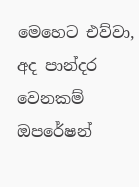මෙහෙට එව්වා, අද පාන්දර වෙනකම් ඔපරේෂන්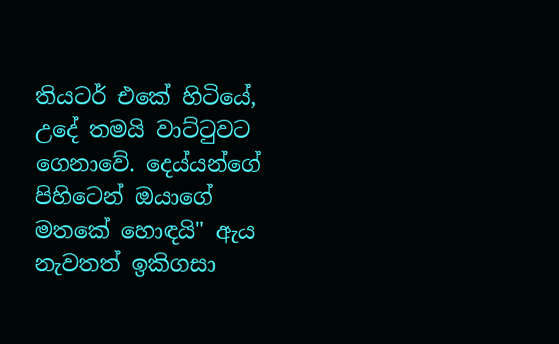තියටර් එකේ හිටියේ, උදේ තමයි වාට්ටුවට ගෙනාවේ. දෙය්යන්ගේ පිහිටෙන් ඔයාගේ   මතකේ හොඳයි" ඇය  නැවතත් ඉකිගසා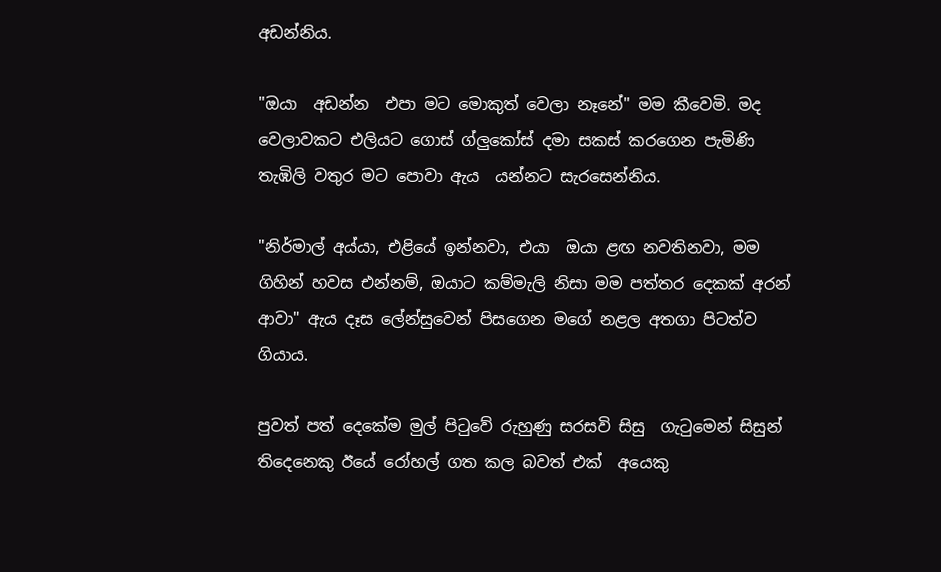අඩන්නිය.

"ඔයා  අඩන්න  එපා මට මොකුත් වෙලා නෑනේ" මම කීවෙමි. මද වෙලාවකට එලියට ගොස් ග්ලුකෝස් දමා සකස් කරගෙන පැමිණි තැඹිලි වතුර මට පොවා ඇය  යන්නට සැරසෙන්නිය.

"නිර්මාල් අය්යා, එළියේ ඉන්නවා, එයා  ඔයා ළඟ නවතිනවා, මම ගිහින් හවස එන්නම්, ඔයාට කම්මැලි නිසා මම පත්තර දෙකක් අරන් ආවා" ඇය දෑස ලේන්සුවෙන් පිසගෙන මගේ නළල අතගා පිටත්ව ගියාය.

පුවත් පත් දෙකේම මුල් පිටුවේ රුහුණු සරසවි සිසු  ගැටුමෙන් සිසුන් තිදෙනෙකු ඊයේ රෝහල් ගත කල බවත් එක්  අයෙකු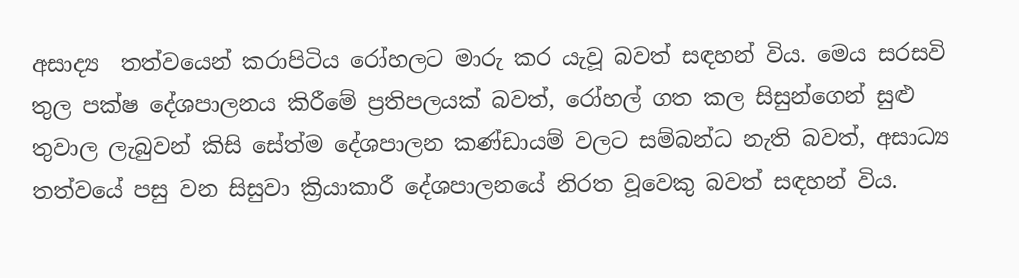අසාද්‍ය  තත්වයෙන් කරාපිටිය රෝහලට මාරු කර යැවූ බවත් සඳහන් විය. මෙය සරසවි තුල පක්ෂ දේශපාලනය කිරීමේ ප්‍රතිපලයක් බවත්, රෝහල් ගත කල සිසුන්ගෙන් සුළු තුවාල ලැබුවන් කිසි සේත්ම දේශපාලන කණ්ඩායම් වලට සම්බන්ධ නැති බවත්, අසාධ්‍ය තත්වයේ පසු වන සිසුවා ක්‍රියාකාරී දේශපාලනයේ නිරත වූවෙකු බවත් සඳහන් විය.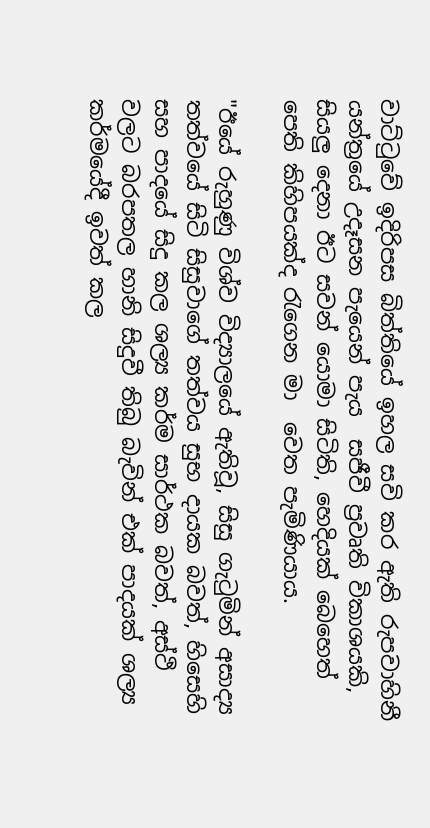වාට්ටුවේ ඉදිරිපස බිත්තියේ ඉහල සවි කර ඇති රුපවාහිනී යන්ත්‍රයේ උදෑසන පැයෙන් පැය  සජීවී ප්‍රවෘති විකාශයකි, සියලු දෙනා ඊට සවන් යොමා සිටිති, හෙදියක් බෙහෙත් පෙති කිහිපයක්ද රැගෙන මා  වෙත පැමිණියාය.

"ඊයේ රුහුණු විශ්ව විද්‍යාලයේ ඇතිවූ, සිසු ගැටුමින් අසාද්‍ය තත්වයේ සිටි සිසුවාගේ තත්වය සුභ දායක බවත්, හිසෙහි සහ පාදයේ සිදු කල ශල්‍ය කර්ම සාර්ථක බවත්, අස්ථි වලට බරපතල හානි සිදුවී තිබු බැවින් එක් පාදයක් ශල්‍ය කර්මයේදී ඉවත් කල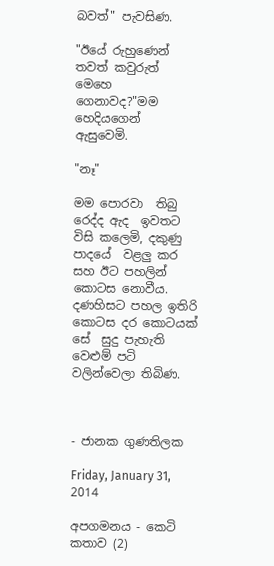බවත්" පැවසිණ.

"ඊයේ රුහුණෙන් තවත් කවුරුත් මෙහෙ ගෙනාවද?"මම හෙදියගෙන් ඇසුවෙමි.

"නෑ"

මම පොරවා  තිබු රෙද්ද ඇද  ඉවතට විසි කලෙමි, දකුණු පාදයේ  වළලු කර සහ ඊට පහලින් කොටස නොවීය. දණහිසට පහල ඉතිරි කොටස දර කොටයක් සේ  සුදු පැහැති වෙළුම් පටි වලින්වෙලා තිබිණ.



- ජානක ගුණතිලක

Friday, January 31, 2014

අපගමනය - කෙටි කතාව (2)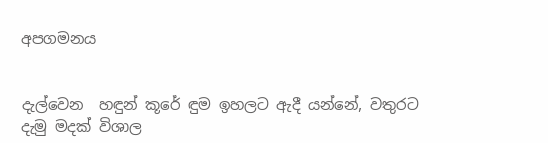අපගමනය


දැල්වෙන  හඳුන් කූරේ ඳුම ඉහලට ඇදී යන්නේ, වතුරට දැමු මදක් විශාල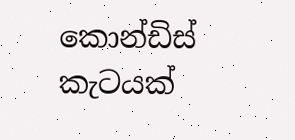කොන්ඩිස්  කැටයක්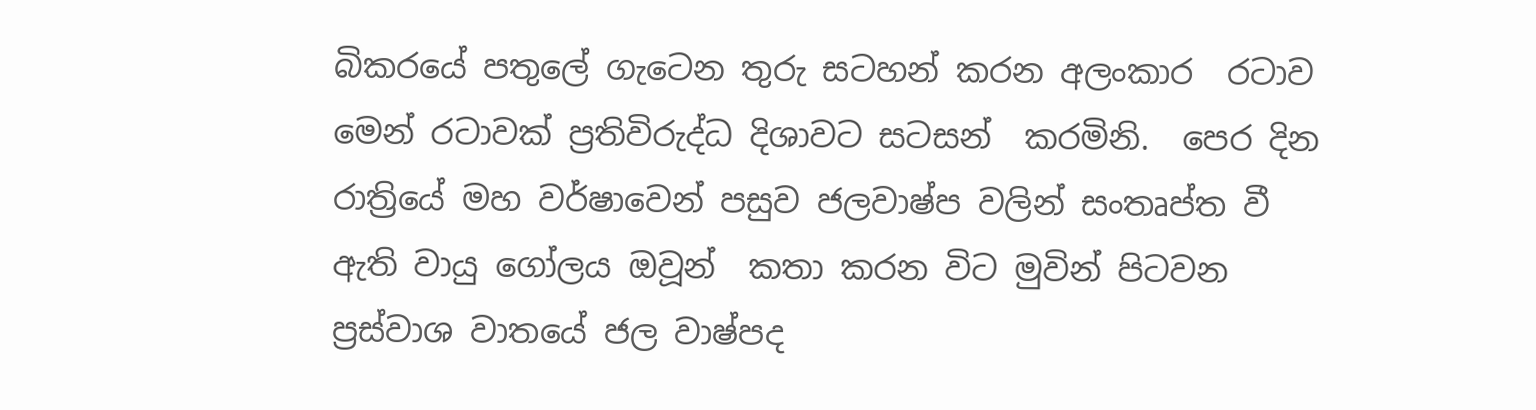බිකරයේ පතුලේ ගැටෙන තුරු සටහන් කරන අලංකාර  රටාව මෙන් රටාවක් ප්‍රතිවිරුද්ධ දිශාවට සටසන්  කරමිනි.  පෙර දින රාත්‍රියේ මහ වර්ෂාවෙන් පසුව ජලවාෂ්ප වලින් සංතෘප්ත වී ඇති වායු ගෝලය ඔවූන්  කතා කරන විට මුවින් පිටවන ප්‍රස්වාශ වාතයේ ජල වාෂ්පද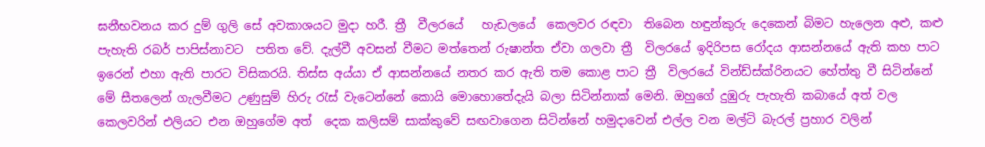ඝනීභවනය කර දුම් ගුලි සේ අවකාශයට මුදා හරී. ත්‍රී  වීලරයේ   හැඩලයේ  කෙලවර රඳවා  තිබෙන හඳුන්කුරු දෙකෙන් බිමට හැලෙන අළු, කළු පැහැති රබර් පාපිස්නාවට  පතිත වේ. දැල්වී අවසන් වීමට මත්තෙන් රුෂාන්ත ඒවා ගලවා ත්‍රී  විලරයේ ඉදිරිපස රෝදය ආසන්නයේ ඇති කහ පාට  ඉරෙන් එහා ඇති පාරට විසිකරයි. තිස්ස අය්යා ඒ ආසන්නයේ නතර කර ඇති තම කොළ පාට ත්‍රී  විලරයේ වින්ඩ්ස්ක්රිනයට හේත්තු වී සිටින්නේ මේ සීතලෙන් ගැලවීමට උණුසුම් හිරු රැස් වැටෙන්නේ කොයි මොහොතේදැයි බලා සිටින්නාක් මෙනි. ඔහුගේ දුඹුරු පැහැති කබායේ අත් වල කෙලවරින් එලියට එන ඔහුගේම අත්  දෙක කලිසම් සාක්කුවේ සඟවාගෙන සිටින්නේ හමුදාවෙන් එල්ල වන මල්ටි බැරල් ප්‍රහාර වලින්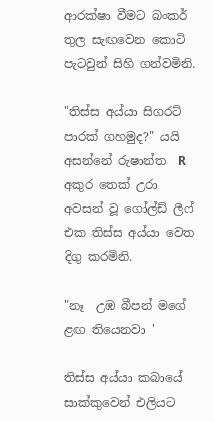ආරක්ෂා වීමට බංකර් තුල සැඟවෙන කොටි පැටවුන් සිහි ගන්වමිනි.

"තිස්ස අය්යා සිගරට් පාරක් ගහමුද?" යයි අසන්නේ රුෂාන්ත  R  අකුර තෙක් උරා අවසන් වූ ගෝල්ඩ් ලීෆ් එක තිස්ස අය්යා වෙත දිගු කරමිනි.

"නෑ  උඹ බීපන් මගේ ළඟ තියෙනවා '

තිස්ස අය්යා කබායේ සාක්කුවෙන් එලියට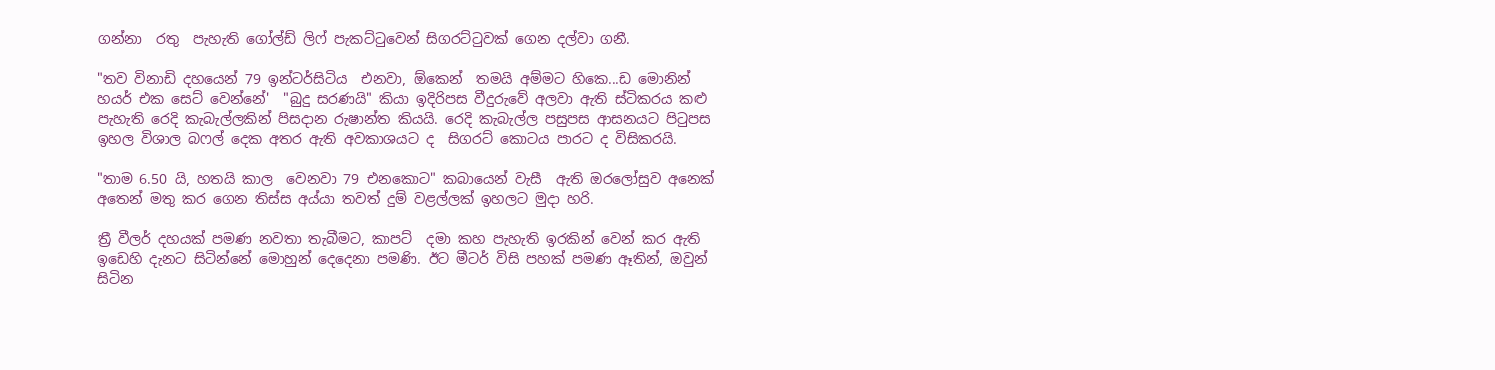ගන්නා  රතු  පැහැති ගෝල්ඩ් ලිෆ් පැකට්ටුවෙන් සිගරට්ටුවක් ගෙන දල්වා ගනී.

"තව විනාඩි දහයෙන් 79 ඉන්ටර්සිටිය  එනවා, ඕකෙන්  තමයි අම්මට හිකෙ...ඩ මොනින්  හයර් එක සෙට් වෙන්නේ'  "බුදු සරණයි" කියා ඉදිරිපස වීදුරුවේ අලවා ඇති ස්ටිකරය කළු පැහැති රෙදි කැබැල්ලකින් පිසදාන රුෂාන්ත කියයි. රෙදි කැබැල්ල පසුපස ආසනයට පිටුපස ඉහල විශාල බෆල් දෙක අතර ඇති අවකාශයට ද  සිගරට් කොටය පාරට ද විසිකරයි.

"තාම 6.50 යි, හතයි කාල  වෙනවා 79 එනකොට" කබායෙන් වැසී  ඇති ඔරලෝසුව අනෙක් අතෙන් මතු කර ගෙන තිස්ස අය්යා තවත් දුම් වළල්ලක් ඉහලට මුදා හරි.

ත්‍රී වීලර් දහයක් පමණ නවතා තැබීමට, කාපට්  දමා කහ පැහැති ඉරකින් වෙන් කර ඇති ඉඩෙහි දැනට සිටින්නේ මොහුන් දෙදෙනා පමණි. ඊට මීටර් විසි පහක් පමණ ඈතින්, ඔවුන් සිටින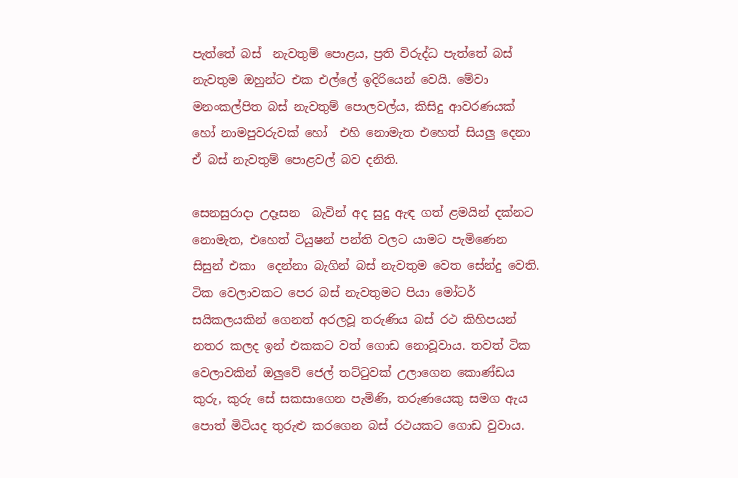පැත්තේ බස්  නැවතුම් පොළය, ප්‍රති විරුද්ධ පැත්තේ බස් නැවතුම ඔහුන්ට එක එල්ලේ ඉදිරියෙන් වෙයි. මේවා මනංකල්පිත බස් නැවතුම් පොලවල්ය, කිසිදු ආවරණයක් හෝ නාමපුවරුවක් හෝ  එහි නොමැත එහෙත් සියලු දෙනා ඒ බස් නැවතුම් පොළවල් බව දනිති.

සෙනසුරාදා උදෑසන  බැවින් අද සුදු ඇඳ ගත් ළමයින් දක්නට නොමැත, එහෙත් ටියුෂන් පන්ති වලට යාමට පැමිණෙන සිසුන් එකා  දෙන්නා බැගින් බස් නැවතුම වෙත සේන්දු වෙති. ටික වෙලාවකට පෙර බස් නැවතුමට පියා මෝටර් සයිකලයකින් ගෙනත් අරලවූ තරුණිය බස් රථ කිහිපයන් නතර කලද ඉන් එකකට වත් ගොඩ නොවූවාය. තවත් ටික වෙලාවකින් ඔලුවේ ජෙල් තට්ටුවක් උලාගෙන කොණ්ඩය කුරු, කුරු සේ සකසාගෙන පැමිණි, තරුණයෙකු සමග ඇය  පොත් මිටියද තුරුළු කරගෙන බස් රථයකට ගොඩ වුවාය.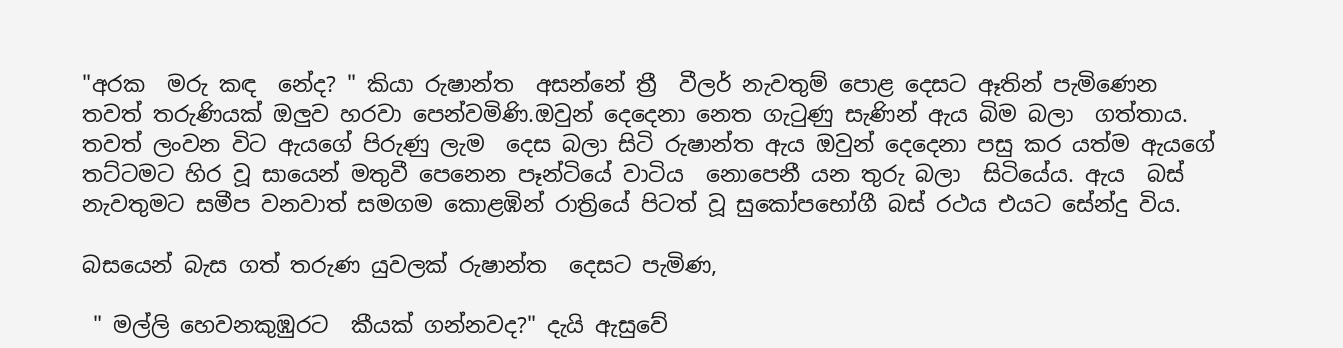"අරක  මරු කඳ  නේද? " කියා රුෂාන්ත  අසන්නේ ත්‍රී  වීලර් නැවතුම් පොළ දෙසට ඈතින් පැමිණෙන  තවත් තරුණියක් ඔලුව හරවා පෙන්වමිණි.ඔවුන් දෙදෙනා නෙත ගැටුණු සැණින් ඇය බිම බලා  ගත්තාය. තවත් ලංවන විට ඇයගේ පිරුණු ලැම  දෙස බලා සිටි රුෂාන්ත ඇය ඔවුන් දෙදෙනා පසු කර යත්ම ඇයගේ තට්ටමට හිර වූ සායෙන් මතුවී පෙනෙන පෑන්ටියේ වාටිය  නොපෙනී යන තුරු බලා  සිටියේය. ඇය  බස් නැවතුමට සමීප වනවාත් සමගම කොළඹින් රාත්‍රියේ පිටත් වූ සුකෝපභෝගී බස් රථය එයට සේන්දු විය.

බසයෙන් බැස ගත් තරුණ යුවලක් රුෂාන්ත  දෙසට පැමිණ,

 " මල්ලි හෙවනකුඹුරට  කීයක් ගන්නවද?" දැයි ඇසුවේ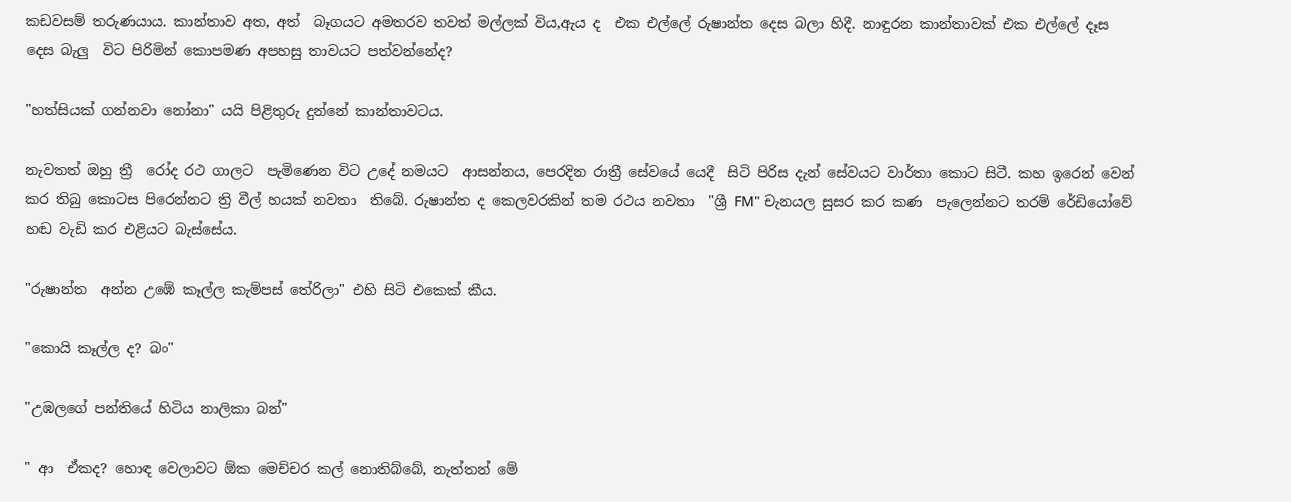කඩවසම් තරුණයාය. කාන්තාව අත, අත්  බෑගයට අමතරව තවත් මල්ලක් විය,ඇය ද  එක එල්ලේ රුෂාන්ත දෙස බලා හිදී. නාඳුරන කාන්තාවක් එක එල්ලේ දෑස  දෙස බැලු  විට පිරිමින් කොපමණ අපහසු තාවයට පත්වන්නේද?

"හත්සියක් ගන්නවා නෝනා" යයි පිළිතුරු දුන්නේ කාන්තාවටය.

නැවතත් ඔහු ත්‍රී  රෝද රථ ගාලට  පැමිණෙන විට උදේ නමයට  ආසන්නය, පෙරදින රාත්‍රී සේවයේ යෙදී  සිටි පිරිස දැන් සේවයට වාර්තා කොට සිටී. කහ ඉරෙන් වෙන් කර තිබු කොටස පිරෙන්නට ත්‍රි වීල් හයක් නවතා  තිබේ. රුෂාන්ත ද කෙලවරකින් තම රථය නවතා  "ශ්‍රී FM" චැනයල සුසර කර කණ  පැලෙන්නට තරම් රේඩියෝවේ හඬ වැඩි කර එළියට බැස්සේය.

"රුෂාන්ත  අන්න උඹේ කෑල්ල කැම්පස් තේරිලා" එහි සිටි එකෙක් කීය.

"කොයි කෑල්ල ද? බං"

"උඹලගේ පන්තියේ හිටිය නාලිකා බන්"

" ආ  ඒකද? හොඳ වෙලාවට ඕක මෙච්චර කල් නොතිබ්බේ, නැත්තන් මේ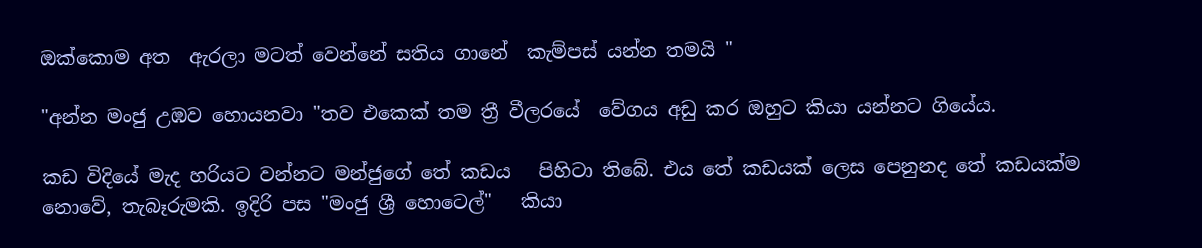ඔක්කොම අත  ඇරලා මටත් වෙන්නේ සතිය ගානේ  කැම්පස් යන්න තමයි "

"අන්න මංජු උඹව හොයනවා "තව එකෙක් තම ත්‍රී වීලරයේ  වේගය අඩු කර ඔහුට කියා යන්නට ගියේය.

කඩ විදියේ මැද හරියට වන්නට මන්ජුගේ තේ කඩය   පිහිටා තිබේ. එය තේ කඩයක් ලෙස පෙනුනද තේ කඩයක්ම නොවේ, තැබෑරුමකි. ඉදිරි පස "මංජු ශ්‍රී හොටෙල්"   කියා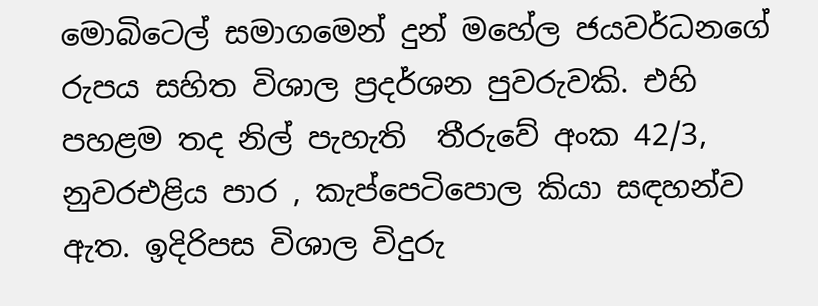මොබිටෙල් සමාගමෙන් දුන් මහේල ජයවර්ධනගේ රුපය සහිත විශාල ප්‍රදර්ශන පුවරුවකි. එහි පහළම තද නිල් පැහැති  තීරුවේ අංක 42/3, නුවරඑළිය පාර , කැප්පෙටිපොල කියා සඳහන්ව ඇත. ඉදිරිපස විශාල විදුරු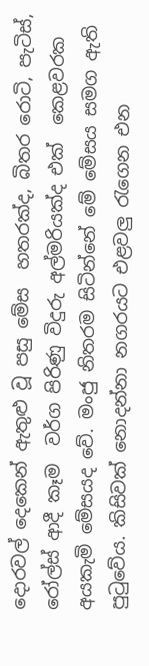දොරවල් දෙකෙන් ඇතුළු වූ පසු මේස  හතරක්ද, බිතර රොටි, පැටිස්, රෝල්ස් ආදී කෑම  වර්ග පිරිණු විදුරු අල්මරියක්ද එක්  කෙළවරක අයකැමි මේසයද වේ. මංජු නිතරම සිටින්නේ මේ මේසය සමග ඇති පුටුවේය. කිසිවක් නොදන්නා නගරයට එළවලු රැගෙන එන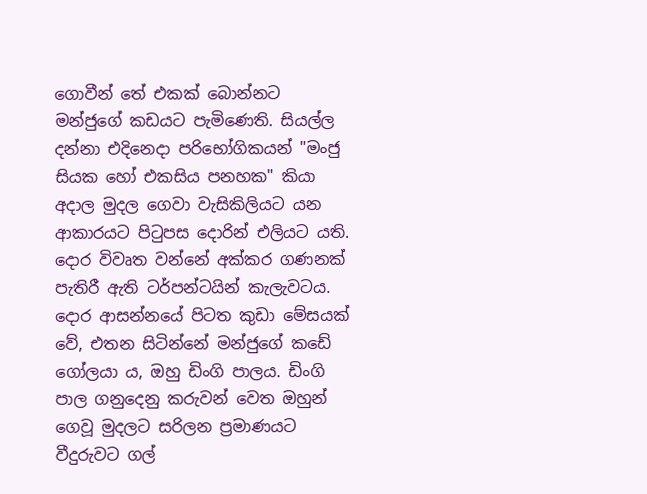ගොවීන් තේ එකක් බොන්නට මන්ජුගේ කඩයට පැමිණෙති. සියල්ල දන්නා එදිනෙදා පරිභෝගිකයන් "මංජු සියක හෝ එකසිය පනහක" කියා අදාල මුදල ගෙවා වැසිකිලියට යන ආකාරයට පිටුපස දොරින් එලියට යති. දොර විවෘත වන්නේ අක්කර ගණනක් පැතිරී ඇති ටර්පන්ටයින් කැලැවටය. දොර ආසන්නයේ පිටත කුඩා මේසයක් වේ, එතන සිටින්නේ මන්ජුගේ කඩේ ගෝලයා ය, ඔහු ඩිංගි පාලය. ඩිංගි පාල ගනුදෙනු කරුවන් වෙත ඔහුන් ගෙවූ මුදලට සරිලන ප්‍රමාණයට වීදුරුවට ගල්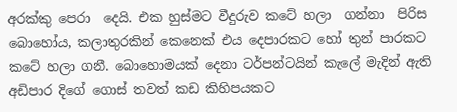අරක්කු පෙරා  දෙයි. එක හුස්මට වීදුරුව කටේ හලා  ගන්නා  පිරිස බොහෝය, කලාතුරකින් කෙනෙක් එය දෙපාරකට හෝ තුන් පාරකට කටේ හලා ගනී. බොහොමයක් දෙනා ටර්පන්ටයින් කැලේ මැදින් ඇති අඩිපාර දිගේ ගොස් තවත් කඩ කිහිපයකට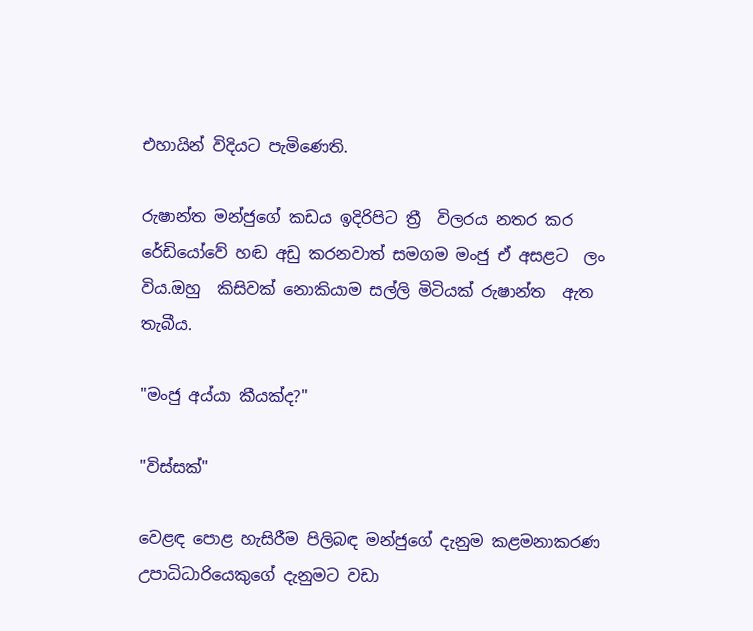එහායින් විදියට පැමිණෙති.

රුෂාන්ත මන්ජුගේ කඩය ඉදිරිපිට ත්‍රී  විලරය නතර කර රේඩියෝවේ හඬ අඩු කරනවාත් සමගම මංජු ඒ අසළට  ලං විය.ඔහු  කිසිවක් නොකියාම සල්ලි මිටියක් රුෂාන්ත  ඇත තැබීය.

"මංජු අය්යා කීයක්ද?"

"විස්සක්"

වෙළඳ පොළ හැසිරීම පිලිබඳ මන්ජුගේ දැනුම කළමනාකරණ උපාධිධාරියෙකුගේ දැනුමට වඩා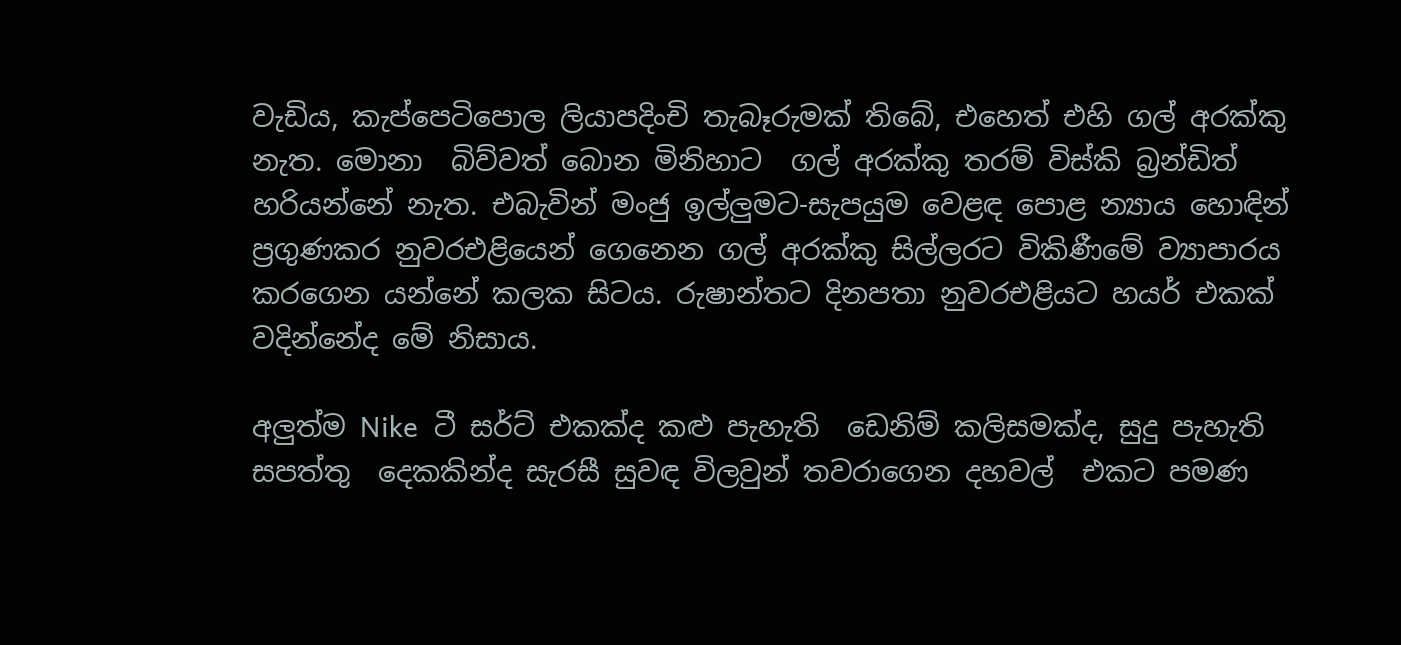වැඩිය, කැප්පෙටිපොල ලියාපදිංචි තැබෑරුමක් තිබේ, එහෙත් එහි ගල් අරක්කු නැත. මොනා  බිව්වත් බොන මිනිහාට  ගල් අරක්කු තරම් විස්කි බ්‍රන්ඩිත් හරියන්නේ නැත. එබැවින් මංජු ඉල්ලුමට-සැපයුම වෙළඳ පොළ න්‍යාය හොඳින් ප්‍රගුණකර නුවරඑළියෙන් ගෙනෙන ගල් අරක්කු සිල්ලරට විකිණීමේ ව්‍යාපාරය කරගෙන යන්නේ කලක සිටය. රුෂාන්තට දිනපතා නුවරඑළියට හයර් එකක් වදින්නේද මේ නිසාය.

අලුත්ම Nike  ටී සර්ට් එකක්ද කළු පැහැති  ඩෙනිම් කලිසමක්ද, සුදු පැහැති සපත්තු  දෙකකින්ද සැරසී සුවඳ විලවුන් තවරාගෙන දහවල්  එකට පමණ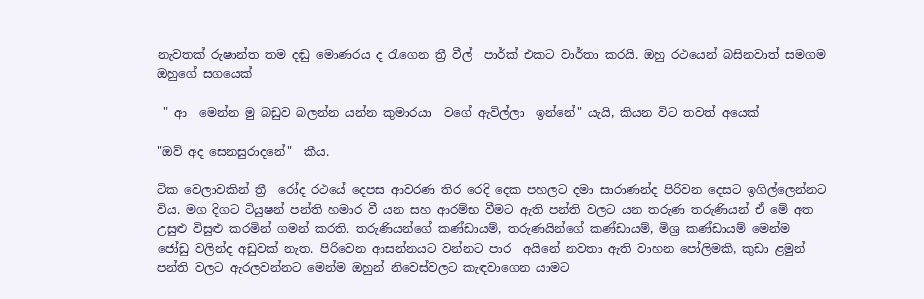නැවතක් රුෂාන්ත තම දඬු මොණරය ද රැගෙන ත්‍රී වීල්  පාර්ක් එකට වාර්තා කරයි. ඔහු රථයෙන් බසිනවාත් සමගම ඔහුගේ සගයෙක්

 " ආ  මෙන්න මු බඩුව බලන්න යන්න කුමාරයා  වගේ ඇවිල්ලා  ඉන්නේ" යැයි, කියන විට තවත් අයෙක්

"ඔව් අද සෙනසුරාදනේ"  කීය.

ටික වෙලාවකින් ත්‍රී  රෝද රථයේ දෙපස ආවරණ තිර රෙදි දෙක පහලට දමා සාරාණන්ද පිරිවන දෙසට ඉගිල්ලෙන්නට විය. මග දිගට ටියුෂන් පන්ති හමාර වී යන සහ ආරම්භ වීමට ඇති පන්ති වලට යන තරුණ තරුණියන් ඒ මේ අත උසුළු විසුළු කරමින් ගමන් කරති. තරුණියන්ගේ කණ්ඩායම්, තරුණයින්ගේ කණ්ඩායම්, මිශ්‍ර කණ්ඩායම් මෙන්ම ජෝඩු වලින්ද අඩුවක් නැත. පිරිවෙන ආසන්නයට වන්නට පාර  අයිනේ නවතා ඇති වාහන පෝලිමකි, කුඩා ළමුන් පන්ති වලට ඇරලවන්නට මෙන්ම ඔහුන් නිවෙස්වලට කැඳවාගෙන යාමට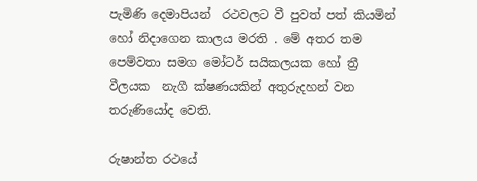පැමිණි දෙමාපියන්  රථවලට වී පුවත් පත් කියමින් හෝ නිදාගෙන කාලය මරති . මේ අතර තම පෙම්වතා සමග මෝටර් සයිකලයක හෝ ත්‍රී  වීලයක  නැගී ක්ෂණයකින් අතුරුදහන් වන තරුණියෝද වෙති.

රුෂාන්ත රථයේ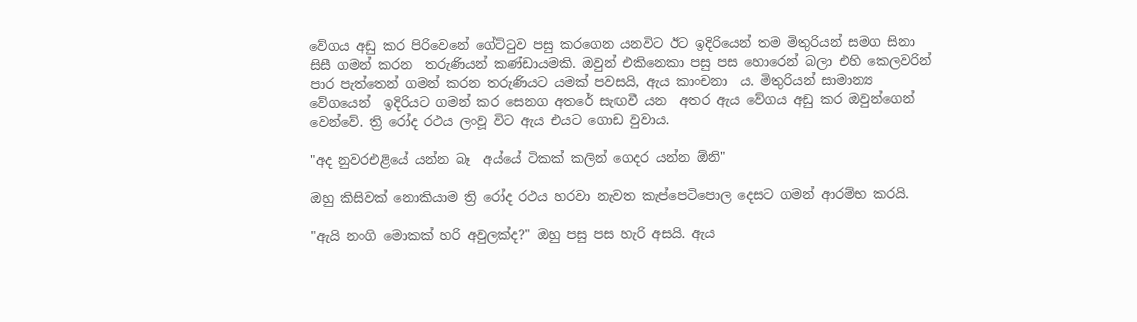වේගය අඩු කර පිරිවෙනේ ගේට්ටුව පසු කරගෙන යනවිට ඊට ඉදිරියෙන් තම මිතුරියන් සමග සිනා සිසී ගමන් කරන  තරුණියන් කණ්ඩායමකි. ඔවුන් එකිනෙකා පසු පස හොරෙන් බලා එහි කෙලවරින් පාර පැත්තෙන් ගමන් කරන තරුණියට යමක් පවසයි, ඇය කාංචනා  ය. මිතුරියන් සාමාන්‍ය  වේගයෙන්  ඉදිරියට ගමන් කර සෙනග අතරේ සැඟවී යන  අතර ඇය වේගය අඩු කර ඔවුන්ගෙන් වෙන්වේ. ත්‍රි රෝද රථය ලංවූ විට ඇය එයට ගොඩ වුවාය.

"අද නුවරඑළියේ යන්න බෑ  අය්යේ ටිකක් කලින් ගෙදර යන්න ඕනි"

ඔහු කිසිවක් නොකියාම ත්‍රි රෝද රථය හරවා නැවත කැප්පෙටිපොල දෙසට ගමන් ආරම්භ කරයි.

"ඇයි නංගි මොකක් හරි අවුලක්ද?" ඔහු පසු පස හැරි අසයි. ඇය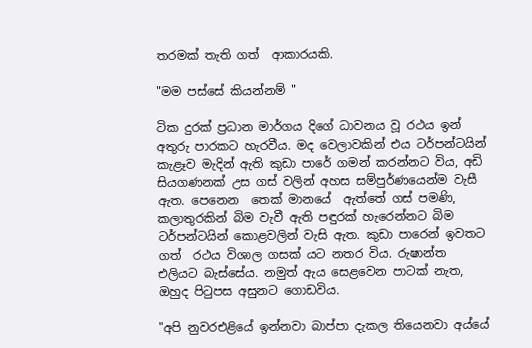තරමක් තැති ගත්  ආකාරයකි.

"මම පස්සේ කියන්නම් "

ටික දුරක් ප්‍රධාන මාර්ගය දිගේ ධාවනය වූ රථය ඉන් අතුරු පාරකට හැරවීය. මද වෙලාවකින් එය ටර්පන්ටයින් කැළෑව මැදින් ඇති කුඩා පාරේ ගමන් කරන්නට විය, අඩි  සියගණනක් උස ගස් වලින් අහස සම්පුර්ණයෙන්ම වැසී  ඇත. පෙනෙන  තෙක් මානයේ  ඇත්තේ ගස් පමණි, කලාතුරකින් බිම වැවී ඇති පඳුරක් හැරෙන්නට බිම ටර්පන්ටයින් කොළවලින් වැසි ඇත. කුඩා පාරෙන් ඉවතට ගත්  රථය විශාල ගසක් යට නතර විය. රුෂාන්ත එලියට බැස්සේය. නමුත් ඇය සෙළවෙන පාටක් නැත, ඔහුද පිටුපස අසුනට ගොඩවිය.

"අපි නුවරඑළියේ ඉන්නවා බාප්පා දැකල තියෙනවා අය්යේ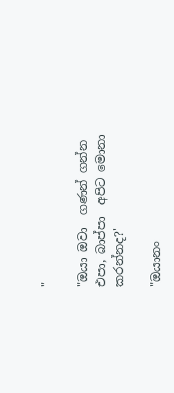"

"ඔයා ඔවා  ගණන් ගන්න එපා, බාප්පා  අපිට මොනා කරන්නද?'

"ඔයානං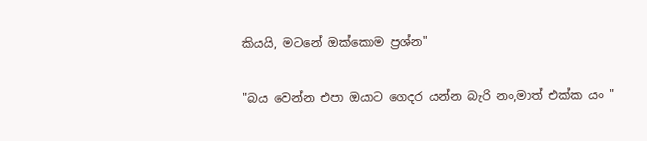කියයි, මටනේ ඔක්කොම ප්‍රශ්න"

"බය වෙන්න එපා ඔයාට ගෙදර යන්න බැරි නං,මාත් එක්ක යං "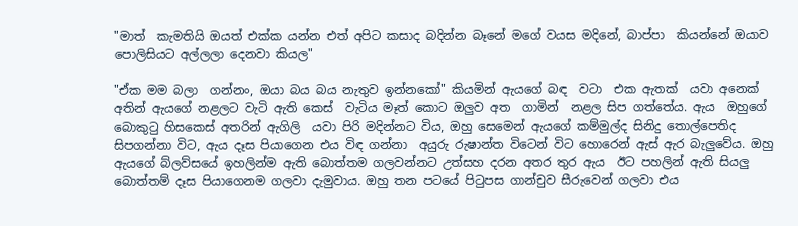"මාත්  කැමතියි ඔයත් එක්ක යන්න එත් අපිට කසාද බදින්න බෑනේ මගේ වයස මදිනේ, බාප්පා  කියන්නේ ඔයාව පොලිසියට අල්ලලා දෙනවා කියල"

"ඒක මම බලා  ගන්නං, ඔයා බය බය නැතුව ඉන්නකෝ" කියමින් ඇයගේ බඳ  වටා  එක ඇතක්  යවා අනෙක් අතින් ඇයගේ නළලට වැටි ඇති කෙස්  වැටිය මෑත් කොට ඔලුව අත  ගාමින්  නළල සිප ගත්තේය. ඇය  ඔහුගේ බොකුටු හිසකෙස් අතරින් ඇගිලි  යවා පිරි මදින්නට විය, ඔහු සෙමෙන් ඇයගේ කම්මුල්ද සිනිදු තොල්පෙතිද සිපගන්නා විට, ඇය දෑස පියාගෙන එය විඳ ගන්නා  අයුරු රුෂාන්ත විටෙන් විට හොරෙන් ඇස් ඇර බැලුවේය. ඔහු ඇයගේ බ්ලව්සයේ ඉහලින්ම ඇති බොත්තම ගලවන්නට උත්සහ දරන අතර තුර ඇය  ඊට පහලින් ඇති සියලු බොත්තම් දෑස පියාගෙනම ගලවා දැමුවාය. ඔහු තන පටයේ පිටුපස ගාන්චුව සීරුවෙන් ගලවා එය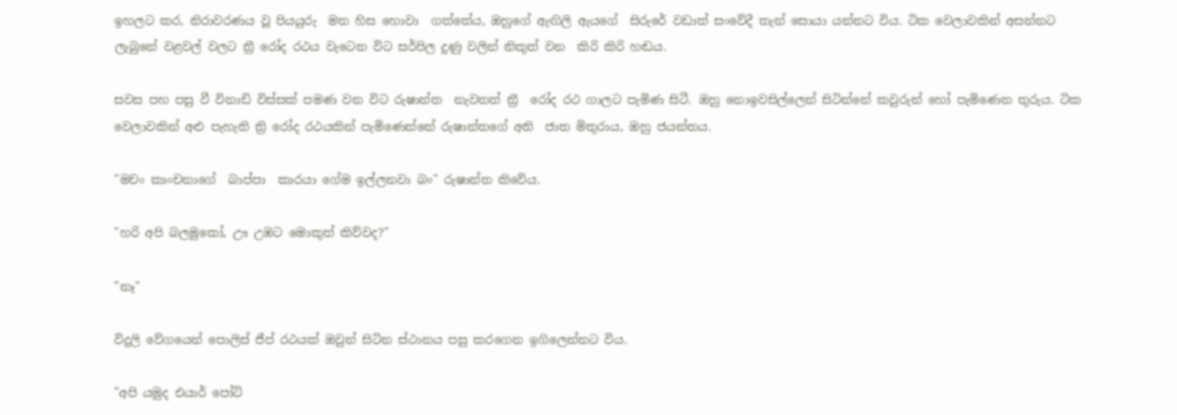ඉහලට කර, නිරාවරණය වූ පියයුරු  මත හිස හොවා  ගත්තේය, ඔහුගේ ඇඟිලි ඇයගේ  සිරුරේ වඩාත් සංවේදී තැන් සොයා යන්නට විය. ටික වෙලාවකින් අසන්නට ලැබුනේ වළවල් වලට ත්‍රී රෝද රථය වැටෙන විට සර්පිල දුණු වලින් නිකුත් වන  කිරි කිරි හඬය.

සවස පහ පසු වී විනාඩි විස්සක් පමණ වන විට රුෂාන්ත  නැවතත් ත්‍රී  රෝද රථ ගාලට පැමිණ සිටී. ඔහු නොඉවසිල්ලෙන් සිටින්නේ කවුරුන් හෝ පැමිණෙන තුරුය. ටික වෙලාවකින් අළු පැහැති ත්‍රි රෝද රථයකින් පැමිණෙන්නේ රුෂාන්තගේ අති  ජාත මිතුරාය, ඔහු ජයන්තය.

"මචං කාංචනාගේ  බාප්පා  කාරයා ගේම ඉල්ලනවා බං" රුෂාන්ත කිවේය.

"හරි අපි බලමුකෝ, ඌ උඹට මොකුත් කිව්වද?"

"නෑ"

විදුලි වේගයෙන් පොලිස් ජීප් රථයක් ඔවුන් සිටින ස්ථානය පසු කරගෙන ඉගිලෙන්නට විය.

"අපි යමුද එයාර් පෝට්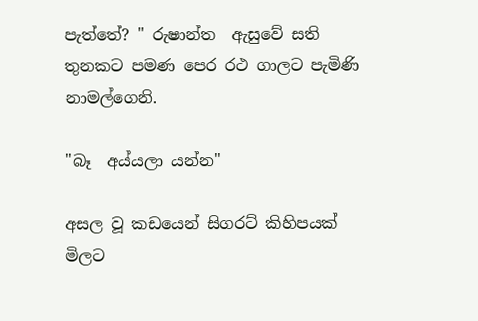පැත්තේ? " රුෂාන්ත  ඇසුවේ සති තුනකට පමණ පෙර රථ ගාලට පැමිණි නාමල්ගෙනි.

"බෑ  අය්යලා යන්න"

අසල වූ කඩයෙන් සිගරට් කිහිපයක් මිලට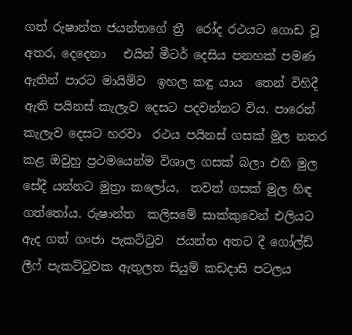ගත් රුෂාන්ත ජයන්තගේ ත්‍රී  රෝද රථයට ගොඩ වූ අතර, දෙදෙනා   එයින් මීටර් දෙසිය පනහක් පමණ ඇතින් පාරට මායිම්ව  ඉහල කඳු යාය  තෙන් විහිදී ඇති පයිනස් කැලැව දෙසට පදවන්නට විය. පාරෙන් කැලැව දෙසට හරවා  රථය පයිනස් ගසක් මුල නතර කළ ඔවුහු ප්‍රථමයෙන්ම විශාල ගසක් බලා එහි මුල සේදී යන්නට මුත්‍රා කලෝය,  තවත් ගසක් මුල හිඳ ගත්තෝය. රුෂාන්ත  කලිසමේ සාක්කුවෙන් එලියට ඇද ගත් ගංජා පැකට්ටුව  ජයන්ත අතට දී ගෝල්ඩ් ලීෆ් පැකට්ටුවක ඇතුලත සියුම් කඩදාසි පටලය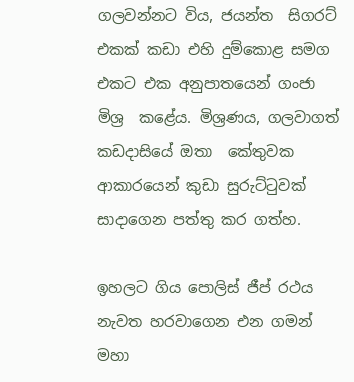ගලවන්නට විය, ජයන්ත  සිගරට් එකක් කඩා එහි දුම්කොළ සමග එකට එක අනුපාතයෙන් ගංජා මිශ්‍ර  කළේය. මිශ්‍රණය, ගලවාගත් කඩදාසියේ ඔතා  කේතුවක ආකාරයෙන් කුඩා සුරුට්ටුවක් සාදාගෙන පත්තු කර ගත්හ.

ඉහලට ගිය පොලිස් ජීප් රථය නැවත හරවාගෙන එන ගමන් මහා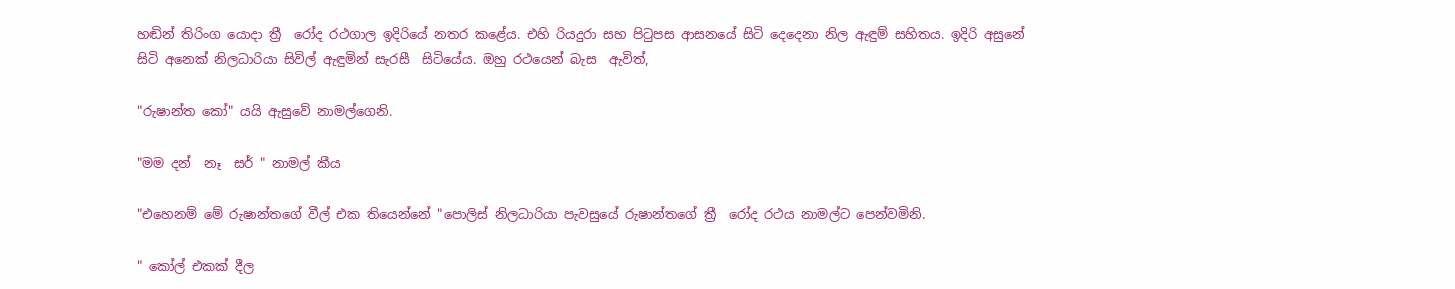හඬින් තිරිංග යොදා ත්‍රී  රෝද රථගාල ඉදිරියේ නතර කළේය. එහි රියදුරා සහ පිටුපස ආසනයේ සිටි දෙදෙනා නිල ඇඳුම් සහිතය. ඉදිරි අසුනේ සිටි අනෙක් නිලධාරියා සිවිල් ඇඳුමින් සැරසී  සිටියේය. ඔහු රථයෙන් බැස  ඇවිත්,

"රුෂාන්ත කෝ" යයි ඇසුවේ නාමල්ගෙනි.

"මම දන්  නෑ  සර් " නාමල් කීය

"එහෙනම් මේ රුෂාන්තගේ වීල් එක තියෙන්නේ "පොලිස් නිලධාරියා පැවසුයේ රුෂාන්තගේ ත්‍රී  රෝද රථය නාමල්ට පෙන්වමිනි.

" කෝල් එකක් දීල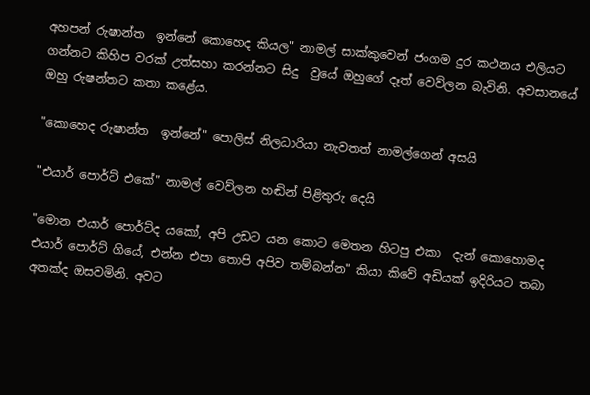අහපන් රුෂාන්ත  ඉන්නේ කොහෙද කියල" නාමල් සාක්කුවෙන් ජංගම දුර කථනය එලියට ගන්නට කිහිප වරක් උත්සහා කරන්නට සිදු  වුයේ ඔහුගේ දෑත් වෙව්ලන බැවිනි. අවසානයේ ඔහු රුෂන්තට කතා කළේය.

"කොහෙද රුෂාන්ත  ඉන්නේ" පොලිස් නිලධාරියා නැවතත් නාමල්ගෙන් අසයි

"එයාර් පොර්ට් එකේ" නාමල් වෙව්ලන හඬින් පිළිතුරු දෙයි

"මොන එයාර් පොර්ට්ද යකෝ, අපි උඩට යන කොට මෙතන හිටපු එකා  දැන් කොහොමද එයාර් පොර්ට් ගියේ, එන්න එපා තොපි අපිව තම්බන්න" කියා කිවේ අඩියක් ඉදිරියට තබා අතක්ද ඔසවමිනි. අවට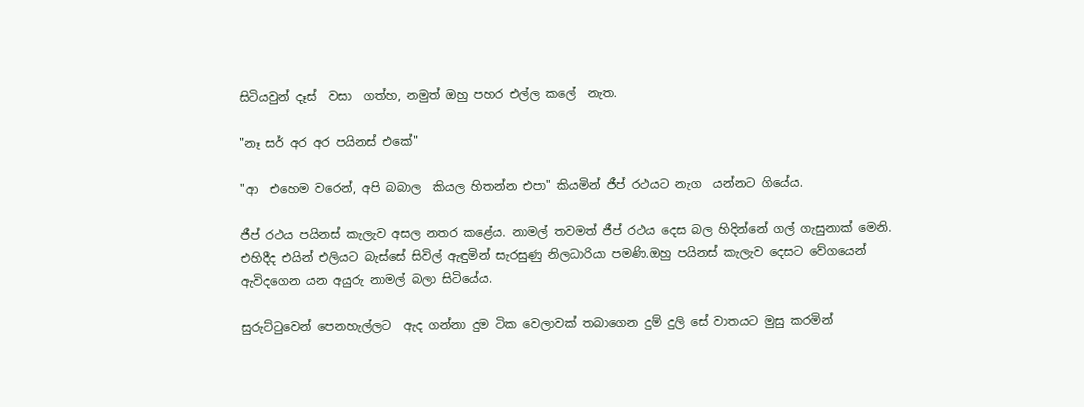සිටියවුන් දෑස්  වසා  ගත්හ, නමුත් ඔහු පහර එල්ල කලේ  නැත.

"නෑ සර් අර අර පයිනස් එකේ"

"ආ  එහෙම වරෙන්, අපි බබාල  කියල හිතන්න එපා" කියමින් ජීප් රථයට නැග  යන්නට ගියේය.

ජීප් රථය පයිනස් කැලැව අසල නතර කළේය. නාමල් තවමත් ජීප් රථය දෙස බල හිදින්නේ ගල් ගැසුනාක් මෙනි. එහිදීද එයින් එලියට බැස්සේ සිවිල් ඇඳුමින් සැරසුණු නිලධාරියා පමණි.ඔහු පයිනස් කැලැව දෙසට වේගයෙන් ඇවිදගෙන යන අයුරු නාමල් බලා සිටියේය.

සුරුට්ටුවෙන් පෙනහැල්ලට  ඇද ගන්නා දුම ටික වෙලාවක් තබාගෙන දුම් දුලි සේ වාතයට මුසු කරමින්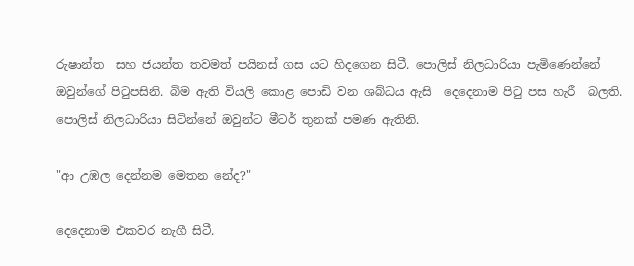රුෂාන්ත  සහ ජයන්ත තවමත් පයිනස් ගස යට හිදගෙන සිටී. පොලිස් නිලධාරියා පැමිණෙන්නේ ඔවුන්ගේ පිටුපසිනි. බිම ඇති වියලි කොළ පොඩි වන ශබ්ධය ඇසි  දෙදෙනාම පිටු පස හැරී  බලති. පොලිස් නිලධාරියා සිටින්නේ ඔවුන්ට මීටර් තුනක් පමණ ඇතිනි.

"ආ උඹල දෙන්නම මෙතන නේද?"

දෙදෙනාම එකවර නැගී සිටී.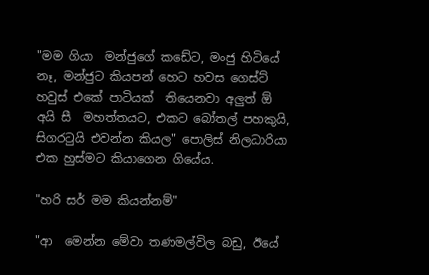"මම ගියා  මන්ජුගේ කඩේට, මංජු හිටියේ නෑ, මන්ජුට කියපන් හෙට හවස ගෙස්ට් හවුස් එකේ පාටියක්  තියෙනවා අලුත් ඕ අයි සී  මහත්තයට, එකට බෝතල් පහකුයි, සිගරටුයි එවන්න කියල" පොලිස් නිලධාරියා එක හුස්මට කියාගෙන ගියේය.

"හරි සර් මම කියන්නම්"

"ආ  මෙන්න මේවා තණමල්විල බඩු, ඊයේ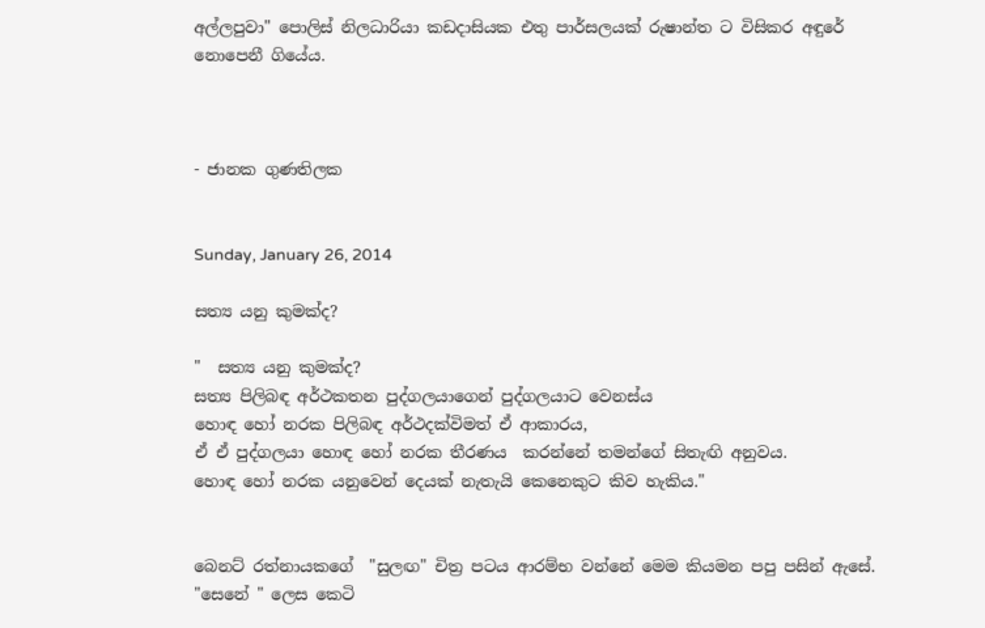අල්ලපුවා" පොලිස් නිලධාරියා කඩදාසියක එතු පාර්සලයක් රුෂාන්ත ට විසිකර අඳුරේ නොපෙනී ගියේය.



- ජානක ගුණතිලක


Sunday, January 26, 2014

සත්‍ය යනු කුමක්ද?

"  සත්‍ය යනු කුමක්ද?
සත්‍ය පිලිබඳ අර්ථකතන පුද්ගලයාගෙන් පුද්ගලයාට වෙනස්ය
හොඳ හෝ නරක පිලිබඳ අර්ථදක්විමත් ඒ ආකාරය,
ඒ ඒ පුද්ගලයා හොඳ හෝ නරක තීරණය  කරන්නේ තමන්ගේ සිතැඟි අනුවය.
හොඳ හෝ නරක යනුවෙන් දෙයක් නැතැයි කෙනෙකුට කිව හැකිය."


බෙනට් රත්නායකගේ  "සුලඟ" චිත්‍ර පටය ආරම්භ වන්නේ මෙම කියමන පපු පසින් ඇසේ. "සෙනේ " ලෙස කෙටි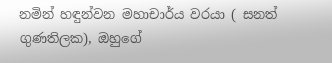නමින් හඳුන්වන මහාචාර්ය වරයා ( සනත් ගුණතිලක), ඔහුගේ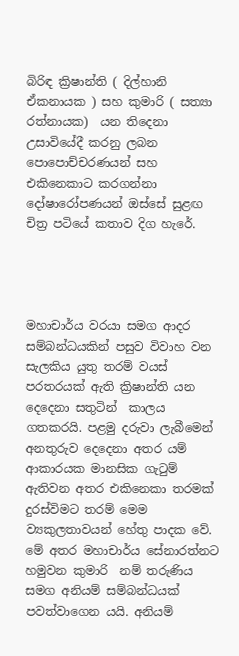බිරිඳ ක්‍රිෂාන්ති ( දිල්හානි ඒකනායක ) සහ කුමාරි ( සත්‍යා රත්නායක)  යන තිදෙනා උසාවියේදී කරනු ලබන පොපොච්චරණයන් සහ එකිනෙකාට කරගන්නා දෝෂාරෝපණයන් ඔස්සේ සුළඟ චිත්‍ර පටියේ කතාව දිග හැරේ.




මහාචාර්ය වරයා සමග ආදර සම්බන්ධයකින් පසුව විවාහ වන සැලකිය යුතු තරම් වයස් පරතරයක් ඇති ක්‍රිෂාන්ති යන දෙදෙනා සතුටින්  කාලය ගතකරයි. පළමු දරුවා ලැබීමෙන් අනතුරුව දෙදෙනා අතර යම් ආකාරයක මානසික ගැටුම් ඇතිවන අතර එකිනෙකා තරමක් දුරස්විමට තරම් මෙම ව්‍යකුලතාවයන් හේතු පාදක වේ. මේ අතර මහාචාර්ය සේනාරත්නට  හමුවන කුමාරි  නම් තරුණිය සමග අනියම් සම්බන්ධයක් පවත්වාගෙන යයි. අනියම්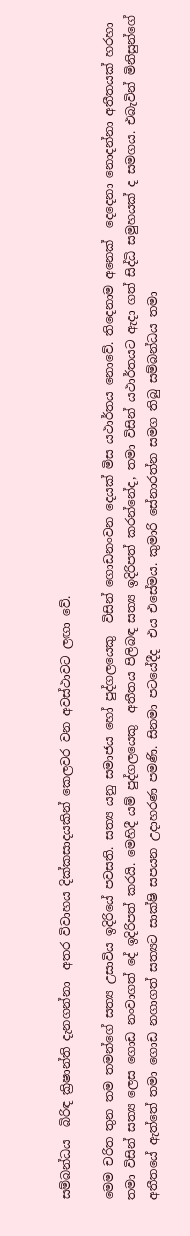සම්බන්ධය  බිරිඳ ක්‍රිෂාන්ති දැනගන්නා  අතර විවාහය දික්කසාදයකින් කෙලවර වන අවස්ථාවට ලඟා වේ.

මෙම චරිත තුන තම තමන්ගේ සත්‍ය උසාවිය ඉදිරියේ පවසති. සත්‍ය යනු සමාජය හෝ පුද්ගලයෙකු  විසින් ගොඩනංවන දෙයක් මිස යථාර්තය නොවේ. තිදෙනාම අනෙක්  දෙදෙනා නොදන්නා අතීතයක් හරහා තමා විසින් සත්‍ය ලෙස ගොඩ නංවාගත් දේ ඉදිරිපත් කරයි. මෙහිදී යම් පුද්ගලයෙකු  අතීතය පිලිබඳ සත්‍ය ඉදිරිපත් කරන්නේද, තමා විසින් යථාර්තයට ඇදා ගත් සිද්ධි සමුහයක් ද සමගය. එබැවින් මිනිසුන්ගේ අතීතයේ ඇත්තේ තමා ගොඩ නගාගත් සත්‍යට සාක්ෂි සපයන උදාහරණ පමණි. සිනමා පටයේදීද  එය එසේමය. කුමාරි සේනාරත්න සමග තිබු සම්බන්ධය තමා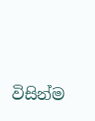විසින්ම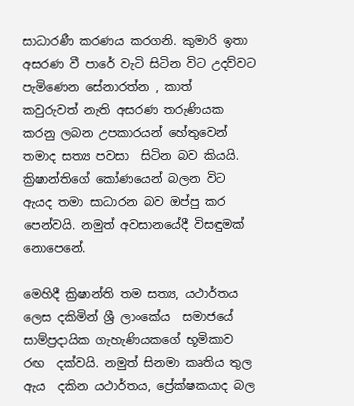සාධාරණී කරණය කරගනි. කුමාරි ඉතා අසරණ වී පාරේ වැටි සිටින විට උදව්වට පැමිණෙන සේනාරත්න , කාත්  කවුරුවත් නැති අසරණ තරුණියක කරනු ලබන උපකාරයන් හේතුවෙන් තමාද සත්‍ය පවසා  සිටින බව කියයි. ක්‍රිෂාන්තිගේ කෝණයෙන් බලන විට ඇයද තමා සාධාරන බව ඔප්පු කර පෙන්වයි. නමුත් අවසානයේදී විසඳුමක් නොපෙනේ.

මෙහිදී ක්‍රිෂාන්ති තම සත්‍ය, යථාර්තය ලෙස දකිමින් ශ්‍රී ලාංකේය  සමාජයේ සාම්ප්‍රදායික ගැහැණියකගේ භූමිකාව රඟ  දක්වයි. නමුත් සිනමා කෘතිය තුල ඇය  දකින යථාර්තය, ප්‍රේක්ෂකයාද බල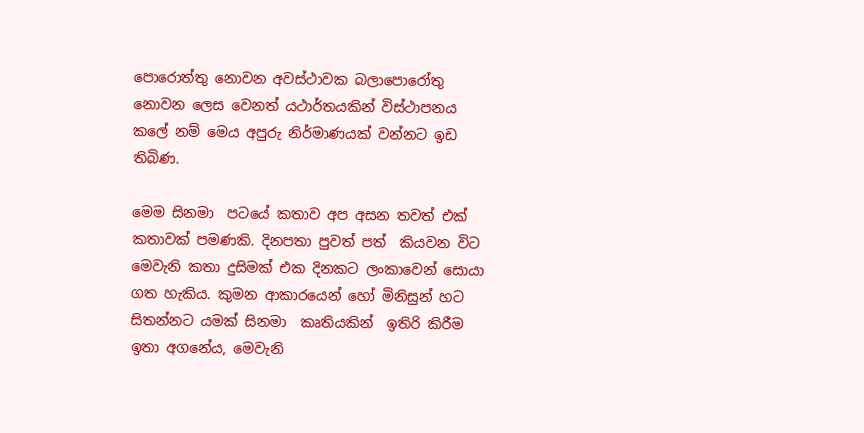පොරොත්තු නොවන අවස්ථාවක බලාපොරෝතු නොවන ලෙස වෙනත් යථාර්තයකින් විස්ථාපනය කලේ නම් මෙය අපුරු නිර්මාණයක් වන්නට ඉඩ තිබිණ.

මෙම සිනමා  පටයේ කතාව අප අසන තවත් එක්  කතාවක් පමණකි. දිනපතා පුවත් පත්  කියවන විට මෙවැනි කතා දුසිමක් එක දිනකට ලංකාවෙන් සොයා ගත හැකිය. කුමන ආකාරයෙන් හෝ මිනිසුන් හට සිතන්නට යමක් සිනමා  කෘතියකින්  ඉතිරි කිරීම ඉතා අගනේය, මෙවැනි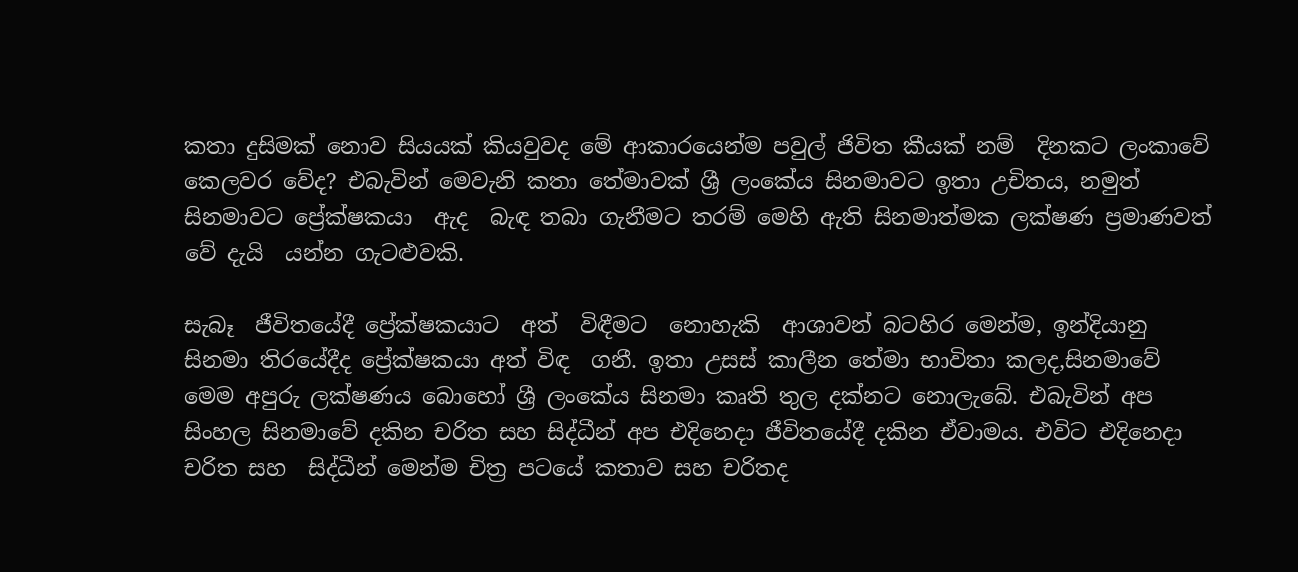කතා දුසිමක් නොව සියයක් කියවුවද මේ ආකාරයෙන්ම පවුල් ජිවිත කීයක් නම්  දිනකට ලංකාවේ කෙලවර වේද? එබැවින් මෙවැනි කතා තේමාවක් ශ්‍රී ලංකේය සිනමාවට ඉතා උචිතය, නමුත් සිනමාවට ප්‍රේක්ෂකයා  ඇද  බැඳ තබා ගැනීමට තරම් මෙහි ඇති සිනමාත්මක ලක්ෂණ ප්‍රමාණවත් වේ දැයි  යන්න ගැටළුවකි.

සැබෑ  ජීවිතයේදී ප්‍රේක්ෂකයාට  අත්  විඳීමට  නොහැකි  ආශාවන් බටහිර මෙන්ම, ඉන්දියානු සිනමා තිරයේදීද ප්‍රේක්ෂකයා අත් විඳ  ගනී. ඉතා උසස් කාලීන තේමා භාවිතා කලද,සිනමාවේ මෙම අපුරු ලක්ෂණය බොහෝ ශ්‍රී ලංකේය සිනමා කෘති තුල දක්නට නොලැබේ. එබැවින් අප සිංහල සිනමාවේ දකින චරිත සහ සිද්ධීන් අප එදිනෙදා ජීවිතයේදී දකින ඒවාමය. එවිට එදිනෙදා චරිත සහ  සිද්ධීන් මෙන්ම චිත්‍ර පටයේ කතාව සහ චරිතද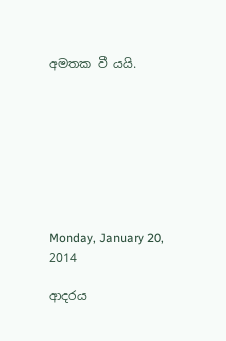අමතක වී යයි.








Monday, January 20, 2014

ආදරය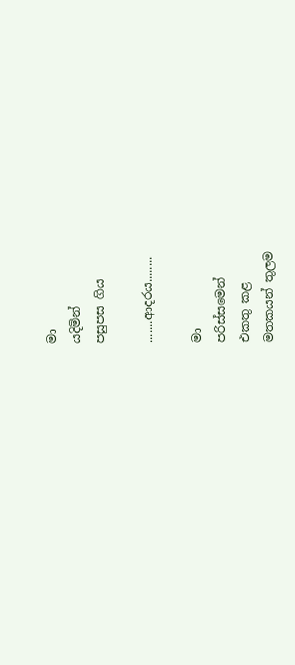මා
යදිමින්
පසුපස ගිය

.......ආදරය........

මා
පරිස්සමෙන්
එකතු කළ
මතකයන් තුලම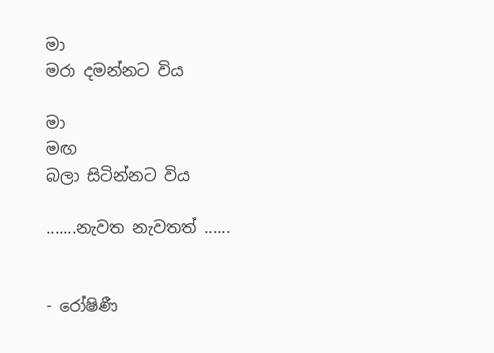මා
මරා දමන්නට විය

මා
මඟ
බලා සිටින්නට විය

.......නැවත නැවතත් ......


- රෝෂිණී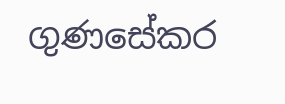ගුණසේකර